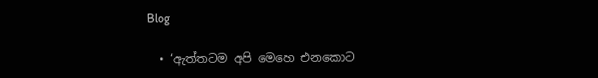Blog

  • ‘ඇත්තටම අපි මෙහෙ එනකොට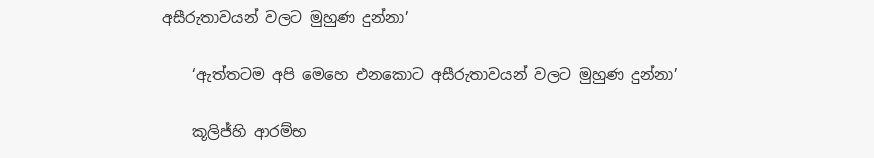අසීරුතාවයන් වලට මුහුණ දුන්නා’

    ‘ඇත්තටම අපි මෙහෙ එනකොට අසීරුතාවයන් වලට මුහුණ දුන්නා’

    කූලිජ්හි ආරම්භ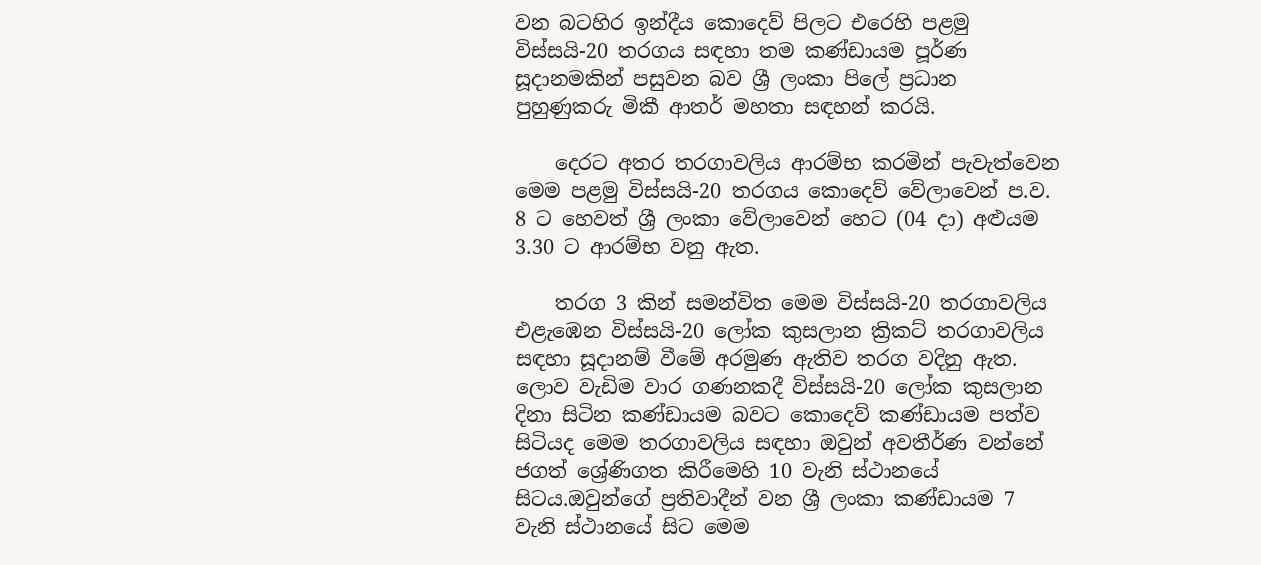වන බටහිර ඉන්දීය කොදෙව් පිලට එරෙහි පළමු විස්සයි-20 තරගය සඳහා තම කණ්ඩායම පූර්ණ සූදානමකින් පසුවන බව ශ්‍රී ලංකා පිලේ ප්‍රධාන පුහුණුකරු මිකී ආතර් මහතා සඳහන් කරයි.

    දෙරට අතර තරගාවලිය ආරම්භ කරමින් පැවැත්වෙන මෙම පළමු විස්සයි-20 තරගය කොදෙව් වේලාවෙන් ප.ව. 8 ට හෙවත් ශ්‍රී ලංකා වේලාවෙන් හෙට (04 දා) අළුයම 3.30 ට ආරම්භ වනු ඇත.

    තරග 3 කින් සමන්විත මෙම විස්සයි-20 තරගාවලිය එළැඹෙන විස්සයි-20 ලෝක කුසලාන ක්‍රිකට් තරගාවලිය සඳහා සූදානම් වීමේ අරමුණ ඇතිව තරග වදිනු ඇත. ලොව වැඩිම වාර ගණනකදී විස්සයි-20 ලෝක කුසලාන දිනා සිටින කණ්ඩායම බවට කොදෙව් කණ්ඩායම පත්ව සිටියද මෙම තරගාවලිය සඳහා ඔවුන් අවතීර්ණ වන්නේ ජගත් ශ්‍රේණිගත කිරීමෙහි 10 වැනි ස්ථානයේ සිටය.ඔවුන්ගේ ප්‍රතිවාදීන් වන ශ්‍රී ලංකා කණ්ඩායම 7 වැනි ස්ථානයේ සිට මෙම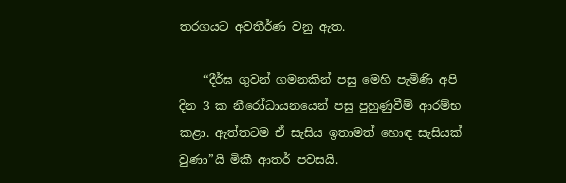තරගයට අවතීර්ණ වනු ඇත‍.

    “දීර්ඝ ගුවන් ගමනකින් පසු මෙහි පැමිණි අපි දින 3 ක නීරෝධායනයෙන් පසු පුහුණුවීම් ආරම්භ කළා. ඇත්තටම ඒ සැසිය ඉතාමත් හොඳ සැසියක් වුණා”යි මිකී ආතර් පවසයි.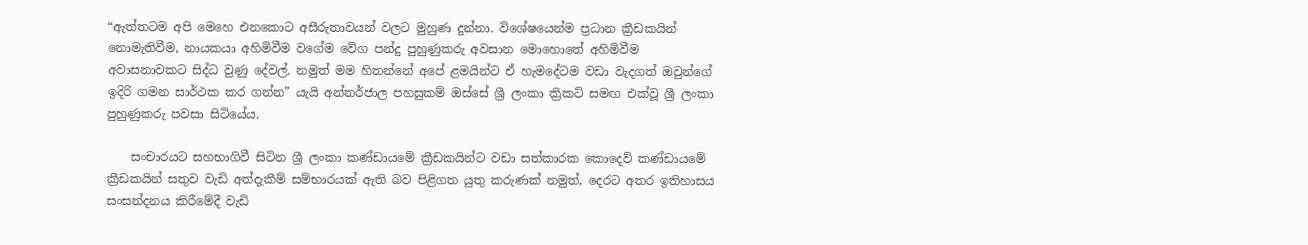“ඇත්තටම අපි මෙහෙ එනකොට අසීරුතාවයන් වලට මුහුණ දුන්නා. විශේෂයෙන්ම ප්‍රධාන ක්‍රීඩකයින් නොමැතිවීම, නායකයා අහිමිවීම වගේම වේග පන්දු පුහුණුකරු අවසාන මොහොතේ අහිමිවීම අවාසනාවකට සිද්ධ වුණු දේවල්. නමුත් මම හිතන්නේ අපේ ළමයින්ට ඒ හැමදේටම වඩා වැදගත් ඔවුන්ගේ ඉදිරි ගමන සාර්ථක කර ගන්න” යැයි අන්තර්ජාල පහසුකම් ඔස්සේ ශ්‍රී ලංකා ක්‍රිකට් සමඟ එක්වූ ශ්‍රී ලංකා පුහුණුකරු පවසා සිටියේය.

    සංචාරයට සහභාගිවී සිටින ශ්‍රී ලංකා කණ්ඩායමේ ක්‍රීඩකයින්ට වඩා සත්කාරක කොදෙව් කණ්ඩායමේ ක්‍රීඩකයින් සතුව වැඩි අත්දැකීම් සම්භාරයක් ඇති බව පිළිගත යුතු කරුණක් නමුත්, දෙරට අතර ඉතිහාසය සංසන්දනය කිරීමේදී වැඩි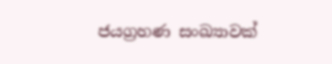ජයග්‍රහණ සංඛ්‍යාවක්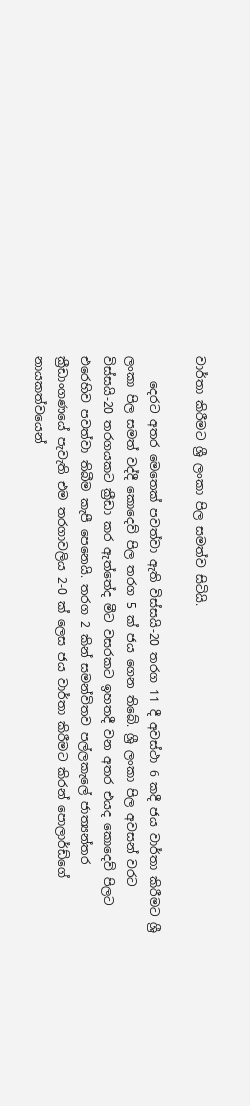වාර්තා කිරීමට ශ්‍රී ලංකා පිල සමත්ව සිටියි.

    දෙරට අතර මෙතෙක් පවත්වා ඇති විස්සයි-20 තරග 11 දී අවස්ථා 6 කදී ජය වාර්තා කිරීමට ශ්‍රී ලංකා පිල සමත් වද්දී කොදෙව් පිල තරග 5 ක් ජය ගෙන තිබේ. ශ්‍රී ලංකා පිල අවසන් වරට විස්සයි-20 තරගයකට ක්‍රීඩා කර ඇත්තේද මීට වසරකට ඉහතදී වන අතර එයද කොදෙව් පිලට එරෙහිව පවත්වා තිබීම කැපී පෙනෙයි. තරග 2 කින් සමන්විතව පල්ලකැලේ ජාත්‍යන්තර ක්‍රීඩාංගණයේ පැවැති එම තරගාවලිය 2-0 ක් ලෙස ජය වාර්තා කිරීමට කිරන් පොලාර්ඩ්ගේ නායකත්වයෙන්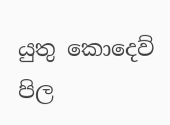යුතු කොදෙව් පිල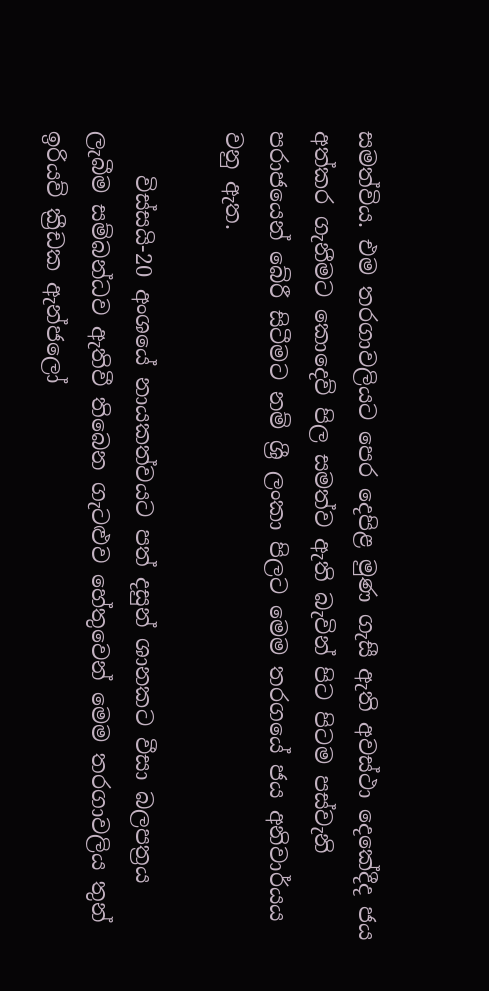සමත්විය. එම තරගාවලියට පෙර දෙපිළ මුණ ගැසී ඇති අවස්ථා දෙකේදීද ජය අත්කර ගැනීමට කොදෙව් පිල සමත්ව ඇති බැවින් පිට පිටම පස්වැනි පරාජයෙන් බේරී සිටීමට නම් ශ්‍රී ලංකා පිලට මෙම තරගයේ ජය අනිවාර්යය වනු ඇත.

    විස්සයි-20 අංශයේ නායකත්වයට පත් දසුන් ශානකට වීසා බලපත්‍රය ලැබීම සම්බන්ධව ඇතිවී තිබෙන ගැටළුව හේතුවෙන් මෙම තරගාවලිය තුන් ඉරියව් ක්‍රීඩක ඇන්ජලෝ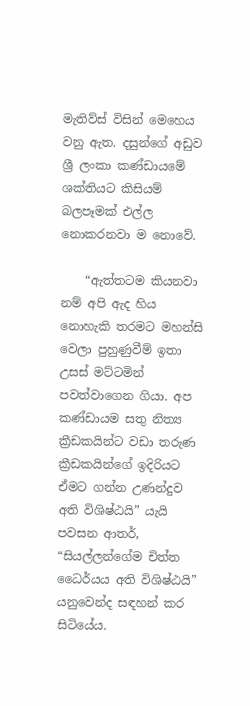මැතිව්ස් විසින් මෙහෙය වනු ඇත. දසුන්ගේ අඩුව ශ්‍රී ලංකා කණ්ඩායමේ ශක්තියට කිසියම් බලපෑමක් එල්ල නොකරනවා ම නොවේ.

    “ඇත්තටම කියනවා නම් අපි ඇද හිය නොහැකි තරමට මහන්සි වෙලා පුහුණුවීම් ඉතා උසස් මට්ටමින් පවත්වාගෙන ගියා. අප කණ්ඩායම සතු නිත්‍ය ක්‍රීඩකයින්ට වඩා තරුණ ක්‍රීඩකයින්ගේ ඉදිරියට ඒමට ගන්න උණන්දුව අති විශිෂ්ඨයි” යැයි පවසන ආතර්, “සියල්ලන්ගේම චිත්ත ධෛර්යය අති විශිෂ්ඨයි” යනුවෙන්ද සඳහන් කර සිටියේය.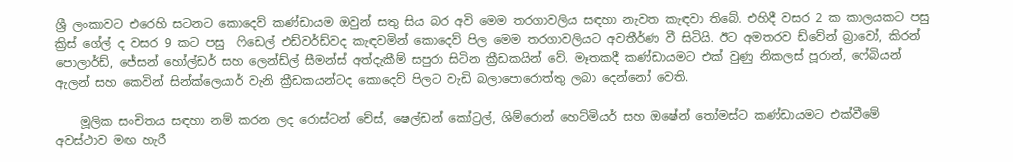ශ්‍රී ලංකාවට එරෙහි සටනට කොදෙව් කණ්ඩායම ඔවුන් සතු සිය බර අවි මෙම තරගාවලිය සඳහා නැවත කැඳවා තිබේ. එහිදී වසර 2 ක කාලයකට පසු ක්‍රිස් ගේල් ද වසර 9 කට පසු  ෆිඩෙල් එඩ්වර්ඩ්වද කැඳවමින් කොදෙව් පිල මෙම තරගාවලියට අවතීර්ණ වී සිටියි. ඊට අමතරව ඩ්වේන් බ්‍රාවෝ, කිරන් පොලාර්ඩ්, ජේසන් හෝල්ඩර් සහ ලෙන්ඩ්ල් සීමන්ස් අත්දැකීම් සපුරා සිටින ක්‍රීඩකයින් වේ. මෑතකදී කණ්ඩායමට එක් වුණු නිකලස් පූරාන්, ෆේබියන් ඇලන් සහ කෙවින් සින්ක්ලෙයාර් වැනි ක්‍රීඩකයන්ටද කොදෙව් පිලට වැඩි බලාපොරොත්තු ලබා දෙන්නෝ වෙති.

    මූලික සංචිතය සඳහා නම් කරන ලද රොස්ටන් චේස්, ෂෙල්ඩන් කෝට්‍රල්, ශිම්රොන් හෙට්මියර් සහ ඔෂේන් තෝමස්ට කණ්ඩායමට එක්වීමේ අවස්ථාව මඟ හැරී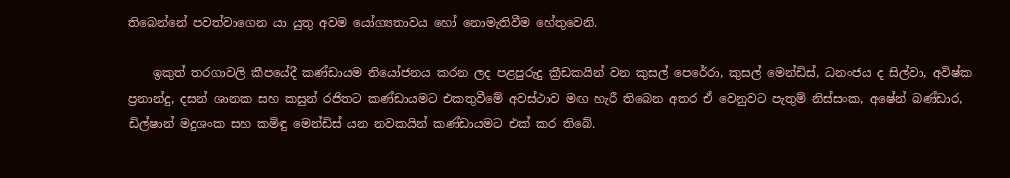තිබෙන්නේ පවත්වාගෙන යා යුතු අවම යෝග්‍යතාවය හෝ නොමැතිවීම හේතුවෙනි.

    ඉකුත් තරගාවලි කීපයේදී කණ්ඩායම නියෝජනය කරන ලද පළපුරුදු ක්‍රීඩකයින් වන කුසල් පෙරේරා, කුසල් මෙන්ඩිස්, ධනංජය ද සිල්වා, අවිෂ්ක ප්‍රනාන්දු, දසන් ශානක සහ කසුන් රජිතට කණ්ඩායමට එකතුවීමේ අවස්ථාව මඟ හැරී තිබෙන අතර ඒ වෙනුවට පැතුම් නිස්සංක, අෂේන් බණ්ඩාර, ඩිල්ෂාන් මදුශංක සහ කමිඳු මෙන්ඩිස් යන නවකයින් කණ්ඩායමට එක් කර තිබේ.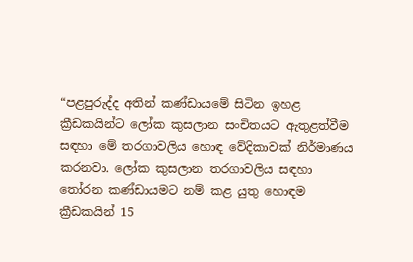“පළපුරුද්ද අතින් කණ්ඩායමේ සිටින ඉහළ ක්‍රීඩකයින්ට ලෝක කුසලාන සංචිතයට ඇතුළත්වීම සඳහා මේ තරගාවලිය හොඳ වේදිකාවක් නිර්මාණය කරනවා. ලෝක කුසලාන තරගාවලිය සඳහා තෝරන කණ්ඩායමට නම් කළ යුතු හොඳම ක්‍රීඩකයින් 15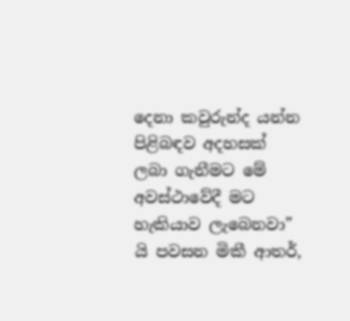දෙනා කවුරුන්ද යන්න පිළිබඳව අදහසක් ලබා ගැනීමට මේ අවස්ථාවේදී මට හැකියාව ලැබෙනවා” යි පවසන මිකී ආතර්,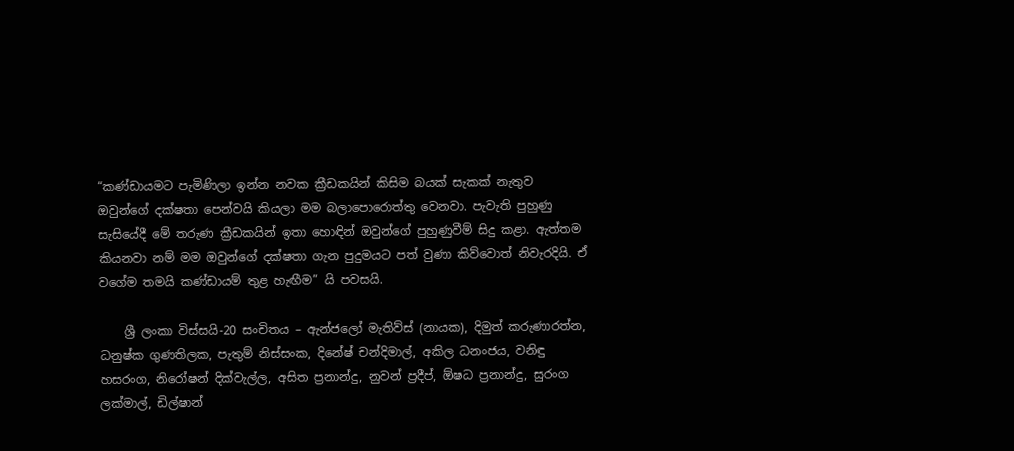“කණ්ඩායමට පැමිණිලා ඉන්න නවක ක්‍රීඩකයින් කිසිම බයක් සැකක් නැතුව ඔවුන්ගේ දක්ෂතා පෙන්වයි කියලා මම බලාපොරොත්තු වෙනවා. පැවැති පුහුණු සැසියේදී මේ තරුණ ක්‍රීඩකයින් ඉතා හොඳින් ඔවුන්ගේ පුහුණුවීම් සිදු කළා. ඇත්තම කියනවා නම් මම ඔවුන්ගේ දක්ෂතා ගැන පුදුමයට පත් වුණා කිව්වොත් නිවැරදියි. ඒ වගේම තමයි කණ්ඩායම් තුළ හැඟීම” යි පවසයි.

    ශ්‍රී ලංකා විස්සයි-20 සංචිතය – ඇන්ජලෝ මැතිව්ස් (නායක), දිමුත් කරුණාරත්න, ධනුෂ්ක ගුණතිලක, පැතුම් නිස්සංක, දිනේෂ් චන්දිමාල්, අකිල ධනංජය, වනිඳු හසරංග, නිරෝෂන් දික්වැල්ල, අසිත ප්‍රනාන්දු, නුවන් ප්‍රදීප්, ඕෂධ ප්‍රනාන්දු, සුරංග ලක්මාල්, ඩිල්ෂාන්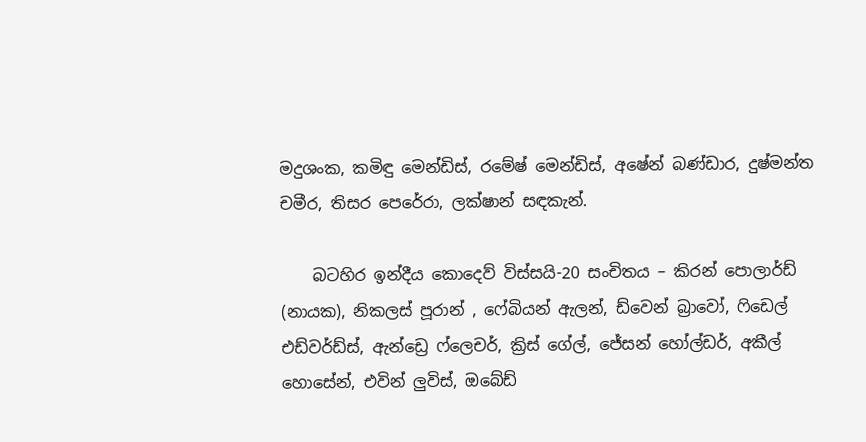මදුශංක, කමිඳු මෙන්ඩිස්, රමේෂ් මෙන්ඩිස්, අෂේන් බණ්ඩාර, දුෂ්මන්ත චමීර, තිසර පෙරේරා, ලක්ෂාන් සඳකැන්.

    බටහිර ඉන්දීය කොදෙව් විස්සයි-20 සංචිතය – කිරන් පොලාර්ඩ් (නායක), නිකලස් පූරාන් , ෆේබියන් ඇලන්, ඩ්වෙන් බ්‍රාවෝ, ෆිඩෙල් එඩ්වර්ඩ්ස්, ඇන්ඩ්‍රෙ ෆ්ලෙචර්, ක්‍රිස් ගේල්, ජේසන් හෝල්ඩර්, අකීල් හොසේන්, එවින් ලුවිස්, ඔබේඩ්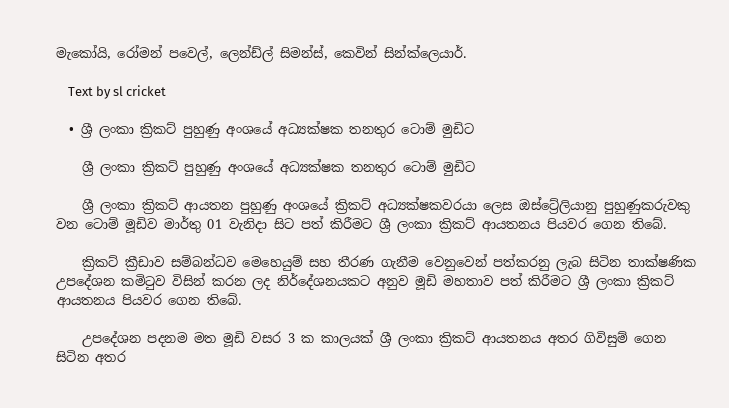මැකෝයි, රෝමන් පවෙල්, ලෙන්ඩ්ල් සිමන්ස්, කෙවින් සින්ක්ලෙයාර්.

    Text by sl cricket

  • ශ්‍රී ලංකා ක්‍රිකට් පුහුණු අංශයේ අධ්‍යක්ෂක තනතුර ටොම් මුඩිට

    ශ්‍රී ලංකා ක්‍රිකට් පුහුණු අංශයේ අධ්‍යක්ෂක තනතුර ටොම් මුඩිට

    ශ්‍රී ලංකා ක්‍රිකට් ආයතන පුහුණු අංශයේ ක්‍රිකට් අධ්‍යක්ෂකවරයා ලෙස ඔස්ට්‍රේලියානු පුහුණුකරුවකු වන ටොම් මූඩිව මාර්තු 01 වැනිදා සිට පත් කිරීමට ශ්‍රී ලංකා ක්‍රිකට් ආයතනය පියවර ගෙන තිබේ.

    ක්‍රිකට් ක්‍රීඩාව සම්බන්ධව මෙහෙයුම් සහ තීරණ ගැනීම වෙනුවෙන් පත්කරනු ලැබ සිටින තාක්ෂණික උපදේශන කමිටුව විසින් කරන ලද නිර්දේශනයකට අනුව මූඩි මහතාව පත් කිරීමට ශ්‍රී ලංකා ක්‍රිකට් ආයතනය පියවර ගෙන තිබේ.

    උපදේශන පදනම මත මූඩි වසර 3 ක කාලයක් ශ්‍රී ලංකා ක්‍රිකට් ආයතනය අතර ගිවිසුම් ගෙන සිටින අතර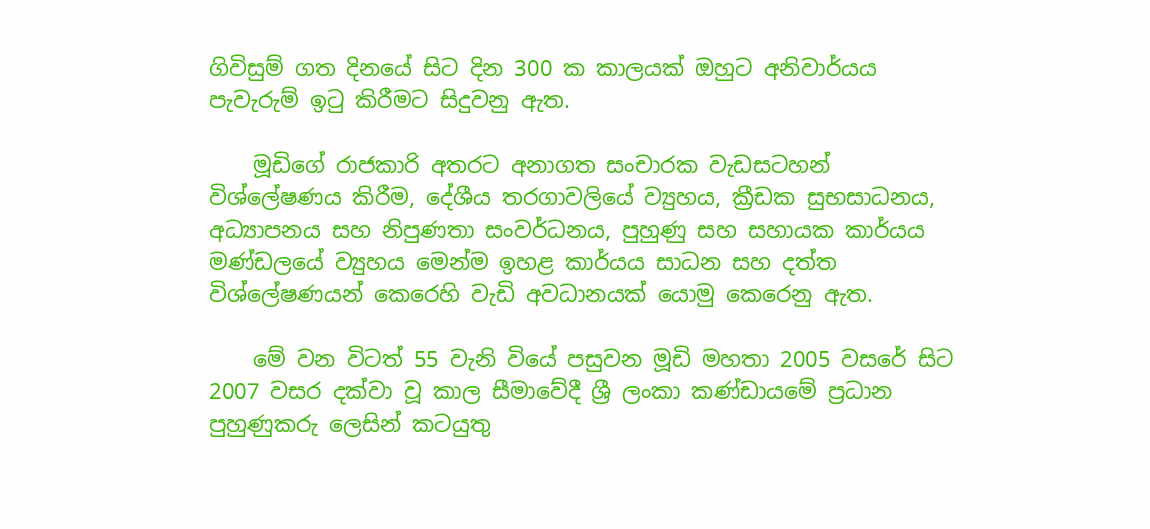ගිවිසුම් ගත දිනයේ සිට දින 300 ක කාලයක් ඔහුට අනිවාර්යය පැවැරුම් ඉටු කිරීමට සිදුවනු ඇත.

    මූඩිගේ රාජකාරි අතරට අනාගත සංචාරක වැඩසටහන් විශ්ලේෂණය කිරීම, දේශීය තරගාවලියේ ව්‍යුහය, ක්‍රීඩක සුභසාධනය, අධ්‍යාපනය සහ නිපුණතා සංවර්ධනය, පුහුණු සහ සහායක කාර්යය මණ්ඩලයේ ව්‍යුහය මෙන්ම ඉහළ කාර්යය සාධන සහ දත්ත විශ්ලේෂණයන් කෙරෙහි වැඩි අවධානයක් යොමු කෙරෙනු ඇත.

    මේ වන විටත් 55 වැනි වියේ පසුවන මූඩි මහතා 2005 වසරේ සිට 2007 වසර දක්වා වූ කාල සීමාවේදී ශ්‍රී ලංකා කණ්ඩායමේ ප්‍රධාන පුහුණුකරු ලෙසින් කටයුතු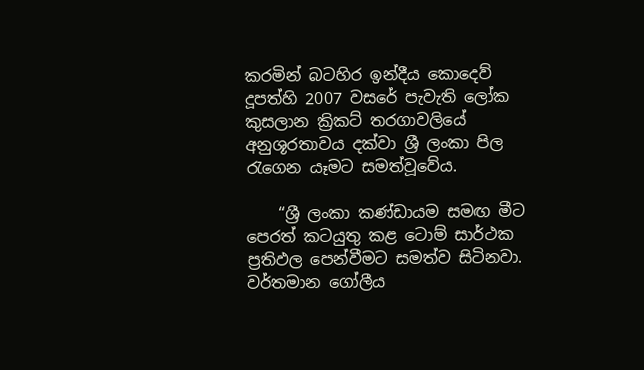කරමින් බටහිර ඉන්දීය කොදෙව් දූපත්හි 2007 වසරේ පැවැති ලෝක කුසලාන ක්‍රිකට් තරගාවලියේ අනුශූරතාවය දක්වා ශ්‍රී ලංකා පිල රැගෙන යෑමට සමත්වූවේය.

    “ශ්‍රී ලංකා කණ්ඩායම සමඟ මීට පෙරත් කටයුතු කළ ටොම් සාර්ථක ප්‍රතිඵල පෙන්වීමට සමත්ව සිටිනවා. වර්තමාන ගෝලීය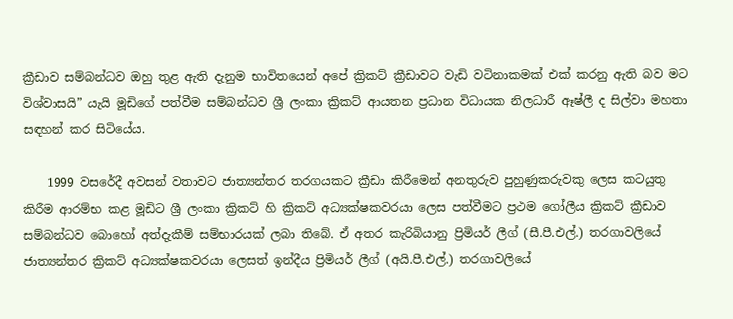ක්‍රීඩාව සම්බන්ධව ඔහු තුළ ඇති දැනුම භාවිතයෙන් අපේ ක්‍රිකට් ක්‍රීඩාවට වැඩි වටිනාකමක් එක් කරනු ඇති බව මට විශ්වාසයි” යැයි මූඩිගේ පත්වීම සම්බන්ධව ශ්‍රී ලංකා ක්‍රිකට් ආයතන ප්‍රධාන විධායක නිලධාරී ඈෂ්ලී ද සිල්වා මහතා සඳහන් කර සිටියේය.

    1999 වසරේදී අවසන් වතාවට ජාත්‍යන්තර තරගයකට ක්‍රීඩා කිරීමෙන් අනතුරුව පුහුණුකරුවකු ලෙස කටයුතු කිරීම ආරම්භ කළ මූඩිට ශ්‍රී ලංකා ක්‍රිකට් හි ක්‍රිකට් අධ්‍යක්ෂකවරයා ලෙස පත්වීමට ප්‍රථම ගෝලීය ක්‍රිකට් ක්‍රීඩාව සම්බන්ධව බොහෝ අත්දැකීම් සම්භාරයක් ලබා තිබේ. ඒ අතර කැරිබියානු ප්‍රිමියර් ලීග් (සී.පී.එල්.) තරගාවලියේ ජාත්‍යන්තර ක්‍රිකට් අධ්‍යක්ෂකවරයා ලෙසත් ඉන්දීය ප්‍රිමියර් ලීග් (අයි.පී.එල්.) තරගාවලියේ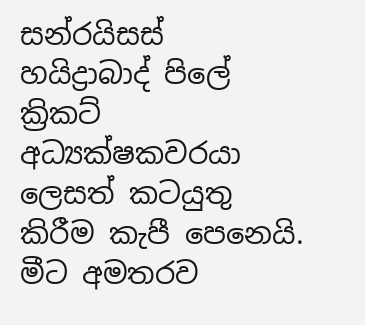සන්රයිසස් හයිද්‍රාබාද් පිලේ ක්‍රිකට් අධ්‍යක්ෂකවරයා ලෙසත් කටයුතු කිරීම කැපී පෙනෙයි. මීට අමතරව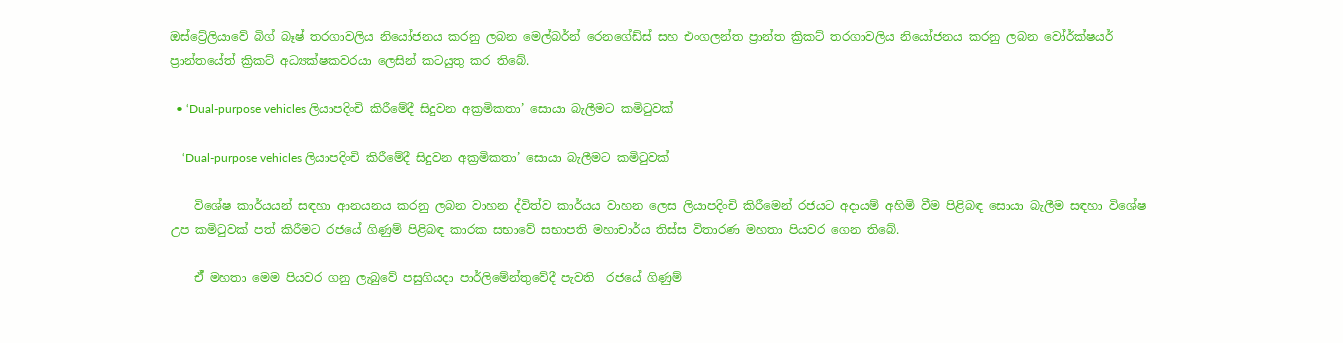ඔස්ට්‍රේලියාවේ බිග් බෑෂ් තරගාවලිය නියෝජනය කරනු ලබන මෙල්බර්න් රෙනගේඩ්ස් සහ එංගලන්ත ප්‍රාන්ත ක්‍රිකට් තරගාවලිය නියෝජනය කරනු ලබන වෝර්ක්ෂයර් ප්‍රාන්තයේත් ක්‍රිකට් අධ්‍යක්ෂකවරයා ලෙසින් කටයුතු කර තිබේ.

  • ‘Dual-purpose vehicles ලියාපදිංචි කිරීමේදී සිදුවන අක්‍රමිකතා’ සොයා බැලීමට කමිටුවක්

    ‘Dual-purpose vehicles ලියාපදිංචි කිරීමේදී සිදුවන අක්‍රමිකතා’ සොයා බැලීමට කමිටුවක්

    විශේෂ කාර්යයන් සඳහා ආනයනය කරනු ලබන වාහන ද්විත්ව කාර්යය වාහන ලෙස ලියාපදිංචි කිරීමෙන් රජයට අදායම් අහිමි වීම පිළිබඳ සොයා බැලීම සඳහා විශේෂ උප කමිටුවක් පත් කිරීමට රජයේ ගිණුම් පිළිබඳ කාරක සභාවේ සභාපති මහාචාර්ය තිස්ස විතාරණ මහතා පියවර ගෙන තිබේ.

    ඒ් මහතා මෙම පියවර ගනු ලැබුවේ පසුගියදා පාර්ලිමේන්තුවේදී පැවති  රජයේ ගිණුම්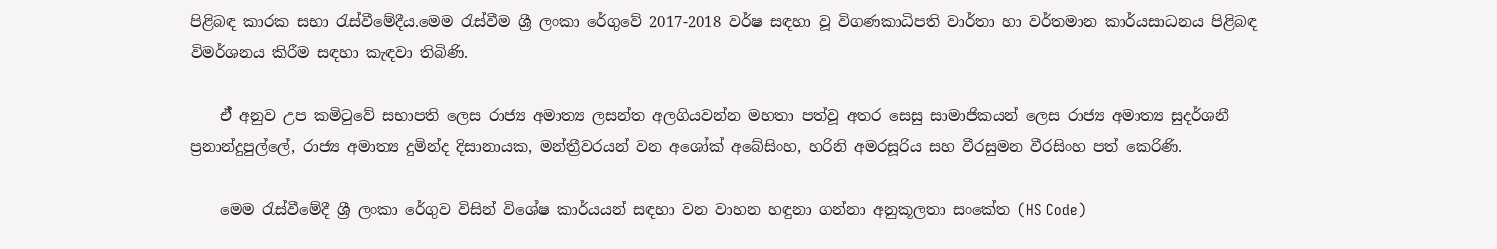පිළිබඳ කාරක සභා රැස්වීමේදීය.මෙම රැස්වීම ශ්‍රී ලංකා රේගුවේ 2017-2018 වර්ෂ සඳහා වූ විගණකාධිපති වාර්තා හා වර්තමාන කාර්යසාධනය පිළිබඳ විමර්ශනය කිරීම සඳහා කැඳවා තිබිණි.

    ඒ් අනුව උප කමිටුවේ සභාපති ලෙස රාජ්‍ය අමාත්‍ය ලසන්ත අලගියවන්න මහතා පත්වූ අතර සෙසු සාමාජිකයන් ලෙස රාජ්‍ය අමාත්‍ය සුදර්ශනී ප්‍රනාන්දුපුල්ලේ, රාජ්‍ය අමාත්‍ය දුමින්ද දිසානායක, මන්ත්‍රීවරයන් වන අශෝක් අබේසිංහ, හරිනි අමරසූරිය සහ වීරසුමන වීරසිංහ පත් කෙරිණි.

    මෙම රැස්වීමේදී ශ්‍රී ලංකා රේගුව විසින් විශේෂ කාර්යයන් සඳහා වන වාහන හඳුනා ගන්නා අනුකූලතා සංකේත (HS Code)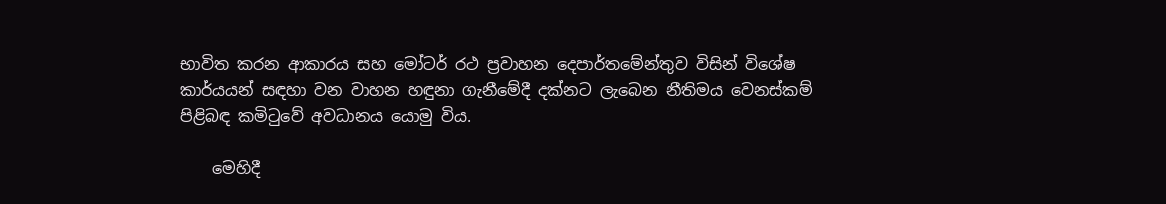භාවිත කරන ආකාරය සහ මෝටර් රථ ප්‍රවාහන දෙපාර්තමේන්තුව විසින් විශේෂ කාර්යයන් සඳහා වන වාහන හඳුනා ගැනීමේදී දක්නට ලැබෙන නීතිමය වෙනස්කම් පිළිබඳ කමිටුවේ අවධානය යොමු විය.

    මෙහිදී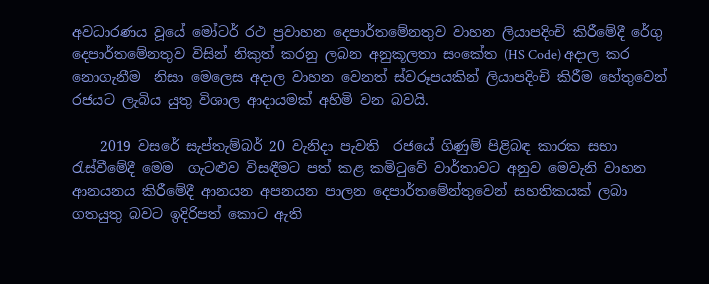අවධාරණය වූයේ මෝටර් රථ ප්‍රවාහන දෙපාර්තමේනතුව වාහන ලියාපදිංචි කිරීමේදී රේගු දෙපාර්තමේනතුව විසින් නිකුත් කරනු ලබන අනුකූලතා සංකේත (HS Code) අදාල කර නොගැනීම  නිසා මෙලෙස අදාල වාහන වෙනත් ස්වරූපයකින් ලියාපදිංචි කිරීම හේතුවෙන් රජයට ලැබිය යුතු විශාල ආදායමක් අහිමි වන බවයි.

    2019 වසරේ සැප්තැම්බර් 20 වැනිදා පැවති  රජයේ ගිණුම් පිළිබඳ කාරක සභා රැස්වීමේදී මෙම  ගැටළුව විසඳීමට පත් කළ කමිටුවේ වාර්තාවට අනුව මෙවැනි වාහන ආනයනය කිරීමේදී ආනයන අපනයන පාලන දෙපාර්තමේන්තුවෙන් සහතිකයක් ලබා ගතයුතු බවට ඉදිරිපත් කොට ඇති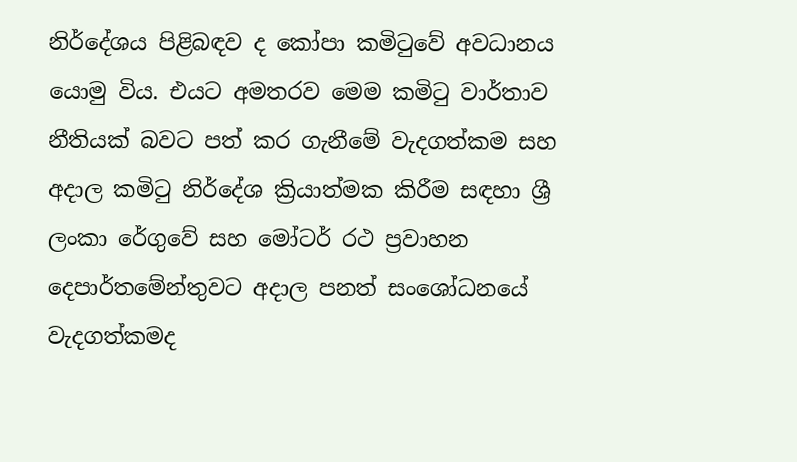නිර්දේශය පිළිබඳව ද කෝපා කමිටුවේ අවධානය යොමු විය. එයට අමතරව මෙම කමිටු වාර්තාව නීතියක් බවට පත් කර ගැනීමේ වැදගත්කම සහ අදාල කමිටු නිර්දේශ ක්‍රියාත්මක කිරීම සඳහා ශ්‍රී ලංකා රේගුවේ සහ මෝටර් රථ ප්‍රවාහන දෙපාර්තමේන්තුවට අදාල පනත් සංශෝධනයේ වැදගත්කමද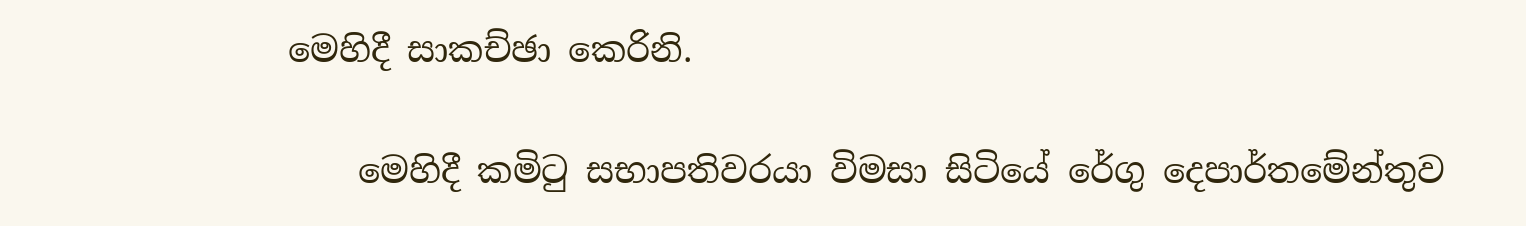මෙහිදී සාකච්ඡා කෙරිනි.

    මෙහිදී කමිටු සභාපතිවරයා විමසා සිටියේ රේගු දෙපාර්තමේන්තුව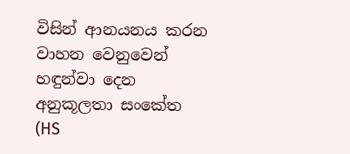විසින් ආනයනය කරන වාහන වෙනුවෙන් හඳුන්වා දෙන අනුකූලතා සංකේත (HS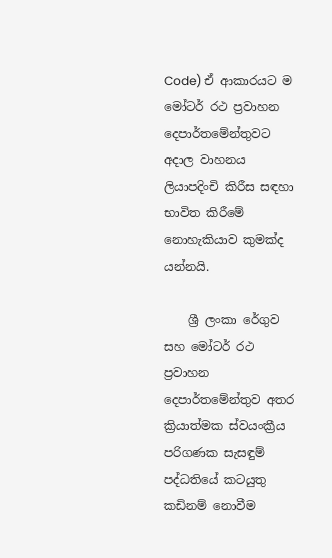Code) ඒ ආකාරයට ම මෝටර් රථ ප්‍රවාහන දෙපාර්තමේන්තුවට අදාල වාහනය ලියාපදිංචි කිරීස සඳහා භාවිත කිරීමේ නොහැකියාව කුමක්ද යන්නයි.

    ශ්‍රී ලංකා රේගුව සහ මෝටර් රථ ප්‍රවාහන දෙපාර්තමේන්තුව අතර ක්‍රියාත්මක ස්වයංක්‍රීය පරිගණක සැසඳුම් පද්ධතියේ කටයුතු කඩිනම් නොවීම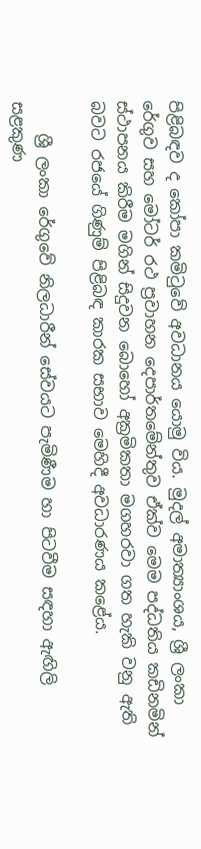පිළිබඳව ද කෝපා කමිටුවේ අවධානය යොමු විය. මුදල් අමාත්‍යාංශය, ශ්‍රී ලංකා රේගුව සහ මෝටර් රථ ප්‍රවාහන දෙපාර්තමේන්තුව ඒක්ව මෙම පද්ධතිය කඩිනමින් ස්ථාපනය කිරීම මගින් සිදුවන බොහෝ අක්‍රමිකතා මගහරවා ගත හැකි වනු ඇති බවට රජයේ ගිණුම් පිළිබඳ කාරක සභාව මෙහිදී අවධාරණය කළේය.

    ශ්‍රී ලංකා රේගුවේ නිලධාරීන් සේවයට පැමිණීම හා පිටවීම සඳහා ඇඟිලි සළකුණ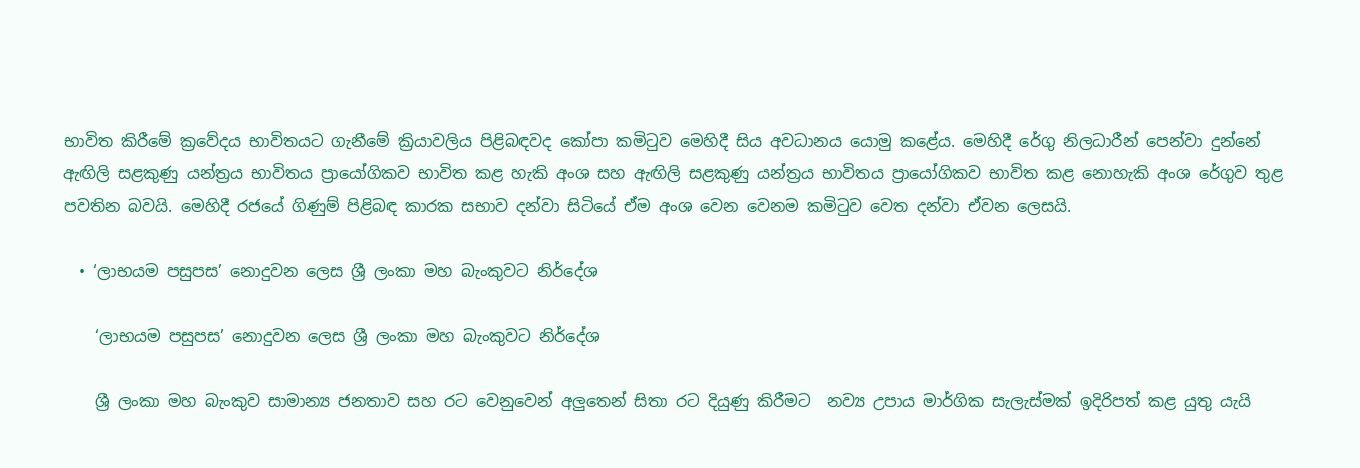භාවිත කිරීමේ ක්‍රවේදය භාවිතයට ගැනීමේ ක්‍රියාවලිය පිළිබඳවද කෝපා කමිටුව මෙහිදී සිය අවධානය යොමු කළේය. මෙහිදී රේගු නිලධාරීන් පෙන්වා දුන්නේ ඇඟිලි සළකුණු යන්ත්‍රය භාවිතය ප්‍රායෝගිකව භාවිත කළ හැකි අංශ සහ ඇඟිලි සළකුණු යන්ත්‍රය භාවිතය ප්‍රායෝගිකව භාවිත කළ නොහැකි අංශ රේගුව තුළ පවතින බවයි. මෙහිදී රජයේ ගිණුම් පිළිබඳ කාරක සභාව දන්වා සිටියේ ඒම අංශ වෙන වෙනම කමිටුව වෙත දන්වා ඒවන ලෙසයි.

  • ‘ලාභයම පසුපස’ නොදුවන ලෙස ශ්‍රී ලංකා මහ බැංකුවට නිර්දේශ

    ‘ලාභයම පසුපස’ නොදුවන ලෙස ශ්‍රී ලංකා මහ බැංකුවට නිර්දේශ

    ශ්‍රී ලංකා මහ බැංකුව සාමාන්‍ය ජනතාව සහ රට වෙනුවෙන් අලුතෙන් සිතා රට දියුණු කිරීමට  නව්‍ය උපාය මාර්ගික සැලැස්මක් ඉදිරිපත් කළ යුතු යැයි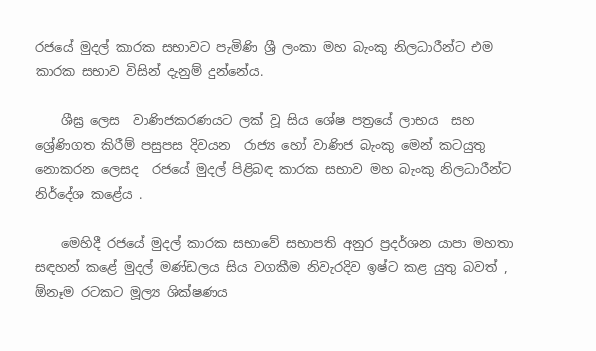රජයේ මුදල් කාරක සභාවට පැමිණි ශ්‍රී ලංකා මහ බැංකු නිලධාරීන්ට එම කාරක සභාව විසින් දැනුම් දුන්නේය.

    ශීඝ්‍ර ලෙස  වාණිජකරණයට ලක් වූ සිය ශේෂ පත්‍රයේ ලාභය  සහ ශ්‍රේණිගත කිරීම් පසුපස දිවයන  රාජ්‍ය හෝ වාණිජ බැංකු මෙන් කටයුතු නොකරන ලෙසද  රජයේ මුදල් පිළිබඳ කාරක සභාව මහ බැංකු නිලධාරීන්ට නිර්දේශ කළේය .

    මෙහිදී රජයේ මුදල් කාරක සභාවේ සභාපති අනුර ප්‍රදර්ශන යාපා මහතා සඳහන් කළේ මුදල් මණ්ඩලය සිය වගකීම නිවැරදිව ඉෂ්ට කළ යුතු බවත් , ඕනෑම රටකට මූල්‍ය ශික්ෂණය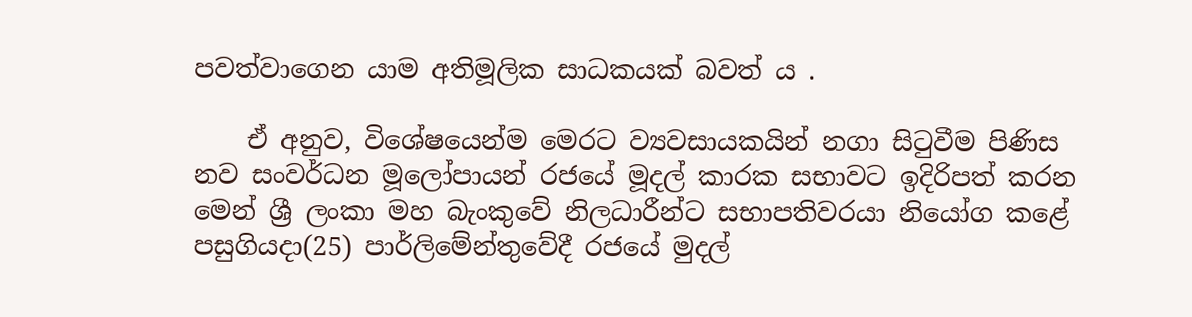පවත්වාගෙන යාම අතිමූලික සාධකයක් බවත් ය .

    ඒ අනුව, විශේෂයෙන්ම මෙරට ව්‍යවසායකයින් නගා සිටුවීම පිණිස නව සංවර්ධන මූලෝපායන් රජයේ මූදල් කාරක සභාවට ඉදිරිපත් කරන මෙන් ශ්‍රී ලංකා මහ බැංකුවේ නිලධාරීන්ට සභාපතිවරයා නියෝග කළේ පසුගියදා(25) පාර්ලිමේන්තුවේදී රජයේ මුදල්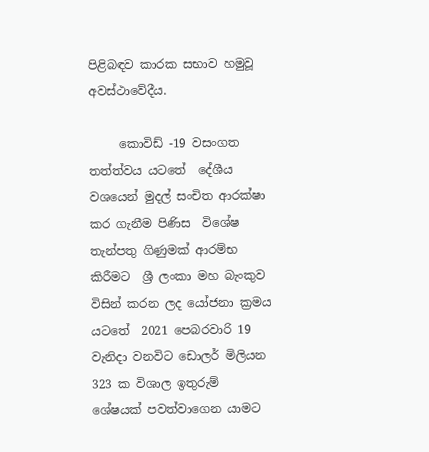පිළිබඳව කාරක සභාව හමුවූ අවස්ථාවේදීය.

     කොවිඩ් -19 වසංගත තත්ත්වය යටතේ  දේශීය වශයෙන් මුදල් සංචිත ආරක්ෂා කර ගැනීම පිණිස  විශේෂ තැන්පතු ගිණුමක් ආරම්භ කිරීමට  ශ්‍රී ලංකා මහ බැංකුව විසින් කරන ලද යෝජනා ක්‍රමය යටතේ  2021 පෙබරවාරි 19 වැනිදා වනවිට ඩොලර් මිලියන 323 ක විශාල ඉතුරුම් ශේෂයක් පවත්වාගෙන යාමට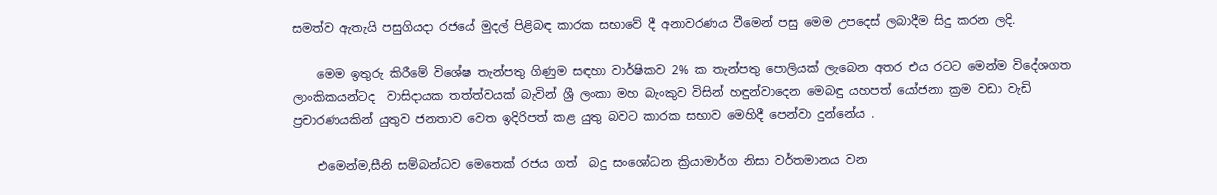සමත්ව ඇතැයි පසුගියදා රජයේ මුදල් පිළිබඳ කාරක සභාවේ දී අනාවරණය වීමෙන් පසු මෙම උපදෙස් ලබාදීම සිදු කරන ලදි.

    මෙම ඉතුරු කිරීමේ විශේෂ තැන්පතු ගිණුම සඳහා වාර්ෂිකව 2% ක තැන්පතු පොලියක් ලැබෙන අතර එය රටට මෙන්ම විදේශගත  ලාංකිකයන්ටද  වාසිදායක තත්ත්වයක් බැවින් ශ්‍රී ලංකා මහ බැංකුව විසින් හඳුන්වාදෙන මෙබඳු යහපත් යෝජනා ක්‍රම වඩා වැඩි ප්‍රචාරණයකින් යුතුව ජනතාව වෙත ඉදිරිපත් කළ යුතු බවට කාරක සභාව මෙහිදී පෙන්වා දුන්නේය .

    එමෙන්ම,සීනි සම්බන්ධව මෙතෙක් රජය ගත්  බදු සංශෝධන ක්‍රියාමාර්ග නිසා වර්තමානය වන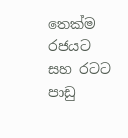තෙක්ම රජයට සහ රටට පාඩු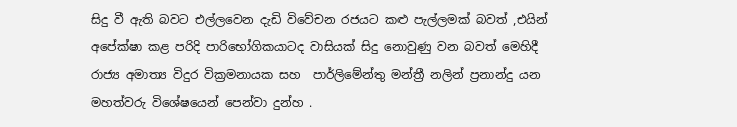සිදු වී ඇති බවට එල්ලවෙන දැඩි විවේචන රජයට කළු පැල්ලමක් බවත් ,එයින් අපේක්ෂා කළ පරිදි පාරිභෝගිකයාටද වාසියක් සිදු නොවුණු වන බවත් මෙහිදී රාජ්‍ය අමාත්‍ය විදුර වික්‍රමනායක සහ  පාර්ලිමේන්තු මන්ත්‍රී නලින් ප්‍රනාන්දු යන මහත්වරු විශේෂයෙන් පෙන්වා දුන්හ .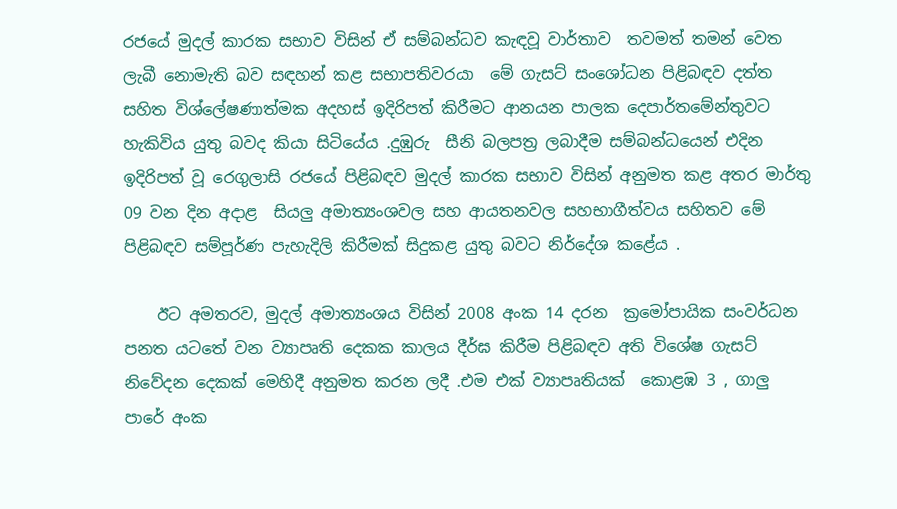රජයේ මුදල් කාරක සභාව විසින් ඒ සම්බන්ධව කැඳවූ වාර්තාව  තවමත් තමන් වෙත ලැබී නොමැති බව සඳහන් කළ සභාපතිවරයා  මේ ගැසට් සංශෝධන පිළිබඳව දත්ත සහිත විශ්ලේෂණාත්මක අදහස් ඉදිරිපත් කිරීමට ආනයන පාලක දෙපාර්තමේන්තුවට හැකිවිය යුතු බවද කියා සිටියේය .දුඹුරු  සීනි බලපත්‍ර ලබාදීම සම්බන්ධයෙන් එදින ඉදිරිපත් වූ රෙගුලාසි රජයේ පිළිබඳව මුදල් කාරක සභාව විසින් අනුමත කළ අතර මාර්තු 09 වන දින අදාළ  සියලු අමාත්‍යංශවල සහ ආයතනවල සහභාගීත්වය සහිතව මේ පිළිබඳව සම්පූර්ණ පැහැදිලි කිරීමක් සිදුකළ යුතු බවට නිර්දේශ කළේය .

    ඊට අමතරව, මුදල් අමාත්‍යංශය විසින් 2008 අංක 14 දරන  ක්‍රමෝපායික සංවර්ධන පනත යටතේ වන ව්‍යාපෘති දෙකක කාලය දීර්ඝ කිරීම පිළිබඳව අති විශේෂ ගැසට් නිවේදන දෙකක් මෙහිදී අනුමත කරන ලදී .එම එක් ව්‍යාපෘතියක්  කොළඹ 3 , ගාලු පාරේ අංක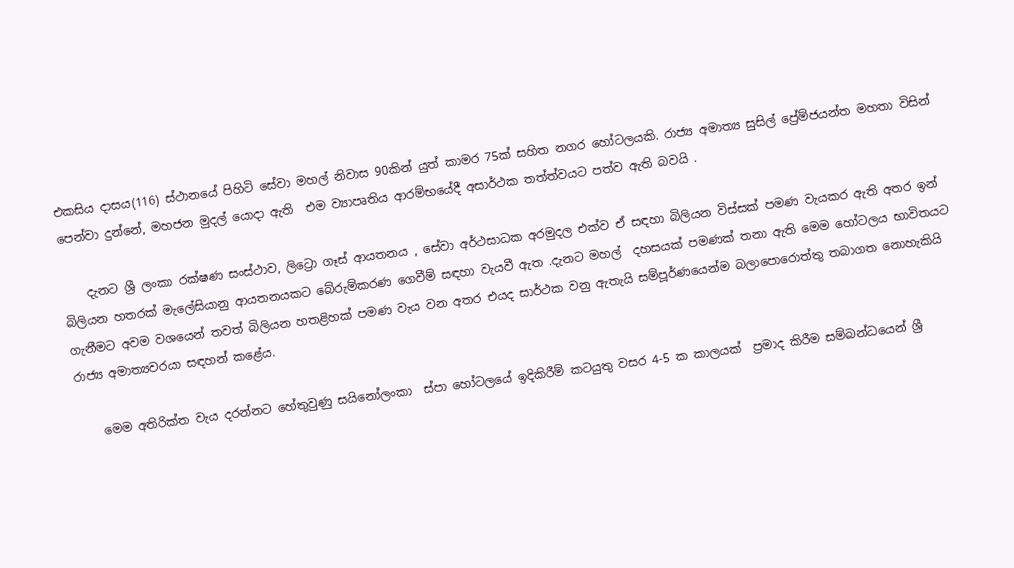එකසිය දාසය(116) ස්ථානයේ පිහිටි සේවා මහල් නිවාස 90කින් යුත් කාමර 75ක් සහිත නගර හෝටලයකි. රාජ්‍ය අමාත්‍ය සුසිල් ප්‍රේම්ජයන්ත මහතා විසින් පෙන්වා දුන්නේ, මහජන මුදල් යොදා ඇති  එම ව්‍යාපෘතිය ආරම්භයේදී අසාර්ථක තත්ත්වයට පත්ව ඇති බවයි .

    දැනට ශ්‍රී ලංකා රක්ෂණ සංස්ථාව, ලිට්‍රො ගෑස් ආයතනය , සේවා අර්ථසාධක අරමුදල එක්ව ඒ සඳහා බිලියන විස්සක් පමණ වැයකර ඇති අතර ඉන් බිලියන හතරක් මැලේසියානු ආයතනයකට බේරුම්කරණ ගෙවීම් සඳහා වැයවී ඇත .දැනට මහල්  දහසයක් පමණක් තනා ඇති මෙම හෝටලය භාවිතයට ගැනීමට අවම වශයෙන් තවත් බිලියන හතළිහක් පමණ වැය වන අතර එයද සාර්ථක වනු ඇතැයි සම්පූර්ණයෙන්ම බලාපොරොත්තු තබාගත නොහැකියි රාජ්‍ය අමාත්‍යවරයා සඳහන් කළේය.

    මෙම අතිරික්ත වැය දරන්නට හේතුවුණු සයිනෝලංකා  ස්පා හෝටලයේ ඉදිකිරීම් කටයුතු වසර 4-5 ක කාලයක්  ප්‍රමාද කිරීම සම්බන්ධයෙන් ශ්‍රී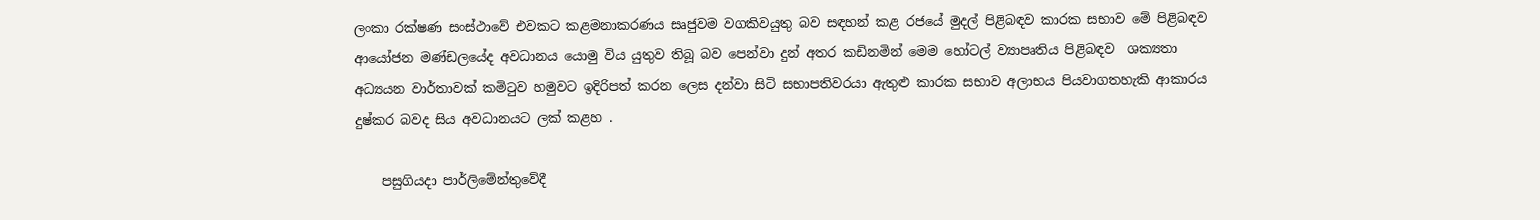ලංකා රක්ෂණ සංස්ථාවේ එවකට කළමනාකරණය සෘජුවම වගකිවයුතු බව සඳහන් කළ රජයේ මුදල් පිළිබඳව කාරක සභාව මේ පිළිබඳව  ආයෝජන මණ්ඩලයේද අවධානය යොමු විය යුතුව තිබූ බව පෙන්වා දුන් අතර කඩිනමින් මෙම හෝටල් ව්‍යාපෘතිය පිළිබඳව  ශක්‍යතා අධ්‍යයන වාර්තාවක් කමිටුව හමුවට ඉදිරිපත් කරන ලෙස දන්වා සිටි සභාපතිවරයා ඇතුළු කාරක සභාව අලාභය පියවාගතහැකි ආකාරය දුෂ්කර බවද සිය අවධානයට ලක් කළහ .

    පසුගියදා පාර්ලිමේන්තුවේදී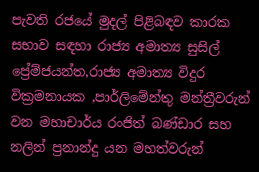පැවති රජයේ මුදල් පිළිබඳව කාරක සභාව සඳහා රාජ්‍ය අමාත්‍ය සුසිල් ප්‍රේම්ජයන්ත,රාජ්‍ය අමාත්‍ය විදුර වික්‍රමනායක ,පාර්ලිමේන්තු මන්ත්‍රීවරුන් වන මහාචාර්ය රංජිත් බණ්ඩාර සහ නලින් ප්‍රනාන්දු යන මහත්වරුන්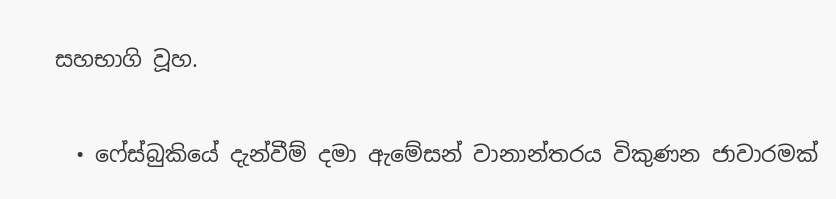සහභාගි වූහ.

  • ෆේස්බුකියේ දැන්වීම් දමා ඇමේසන් වානාන්තරය විකුණන ජාවාරමක්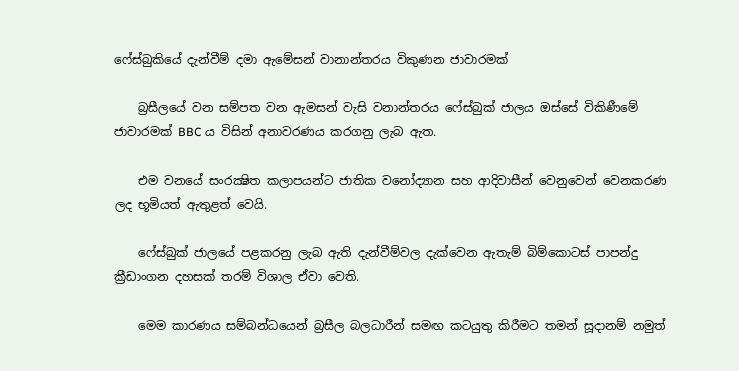ෆේස්බුකියේ දැන්වීම් දමා ඇමේසන් වානාන්තරය විකුණන ජාවාරමක්

    බ්‍රසීලයේ වන සම්පත වන ඇමසන් වැසි වනාන්තරය ෆේස්බුක් ජාලය ඔස්සේ විකිණීමේ ජාවාරමක් BBC ය විසින් අනාවරණය කරගනු ලැබ ඇත.

    එම වනයේ සංරක්‍ෂිත කලාපයන්ට ජාතික වනෝද්‍යාන සහ ආදිවාසීන් වෙනුවෙන් වෙනකරණ ලද භූමියත් ඇතුළත් වෙයි.

    ෆේස්බුක් ජාලයේ පළකරනු ලැබ ඇති දැන්වීම්වල දැක්වෙන ඇතැම් බිම්කොටස් පාපන්දු ක්‍රීඩාංගන දහසක් තරම් විශාල ඒවා වෙති.

    මෙම කාරණය සම්බන්ධයෙන් බ්‍රසීල බලධාරීන් සමඟ කටයුතු කිරීමට තමන් සූදානම් නමුත්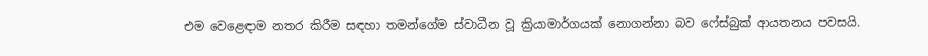එම වෙළෙඳාම නතර කිරීම සඳහා තමන්ගේම ස්වාධීන වූ ක්‍රියාමාර්ගයක් නොගන්නා බව ෆේස්බුක් ආයතනය පවසයි.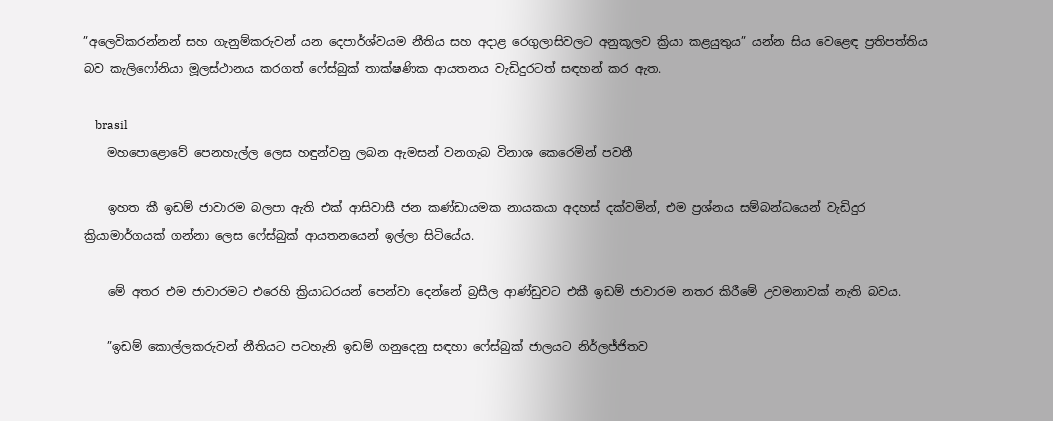”අලෙවිකරන්නන් සහ ගැනුම්කරුවන් යන දෙපාර්ශ්වයම නීතිය සහ අදාළ රෙගුලාසිවලට අනුකූලව ක්‍රියා කළයුතුය” යන්න සිය වෙළෙඳ ප්‍රතිපත්තිය බව කැලිෆෝනියා මූලස්ථානය කරගත් ෆේස්බුක් තාක්ෂණික ආයතනය වැඩිදුරටත් සඳහන් කර ඇත.

    brasil
    මහපොළොවේ පෙනහැල්ල ලෙස හඳුන්වනු ලබන ඇමසන් වනගැබ විනාශ කෙරෙමින් පවතී

    ඉහත කී ඉඩම් ජාවාරම බලපා ඇති එක් ආසිවාසී ජන කණ්ඩායමක නායකයා අදහස් දක්වමින්, එම ප්‍රශ්නය සම්බන්ධයෙන් වැඩිදුර ක්‍රියාමාර්ගයක් ගන්නා ලෙස ෆේස්බුක් ආයතනයෙන් ඉල්ලා සිටියේය.

    මේ අතර එම ජාවාරමට එරෙහි ක්‍රියාධරයන් පෙන්වා දෙන්නේ බ්‍රසීල ආණ්ඩුවට එකී ඉඩම් ජාවාරම නතර කිරීමේ උවමනාවක් නැති බවය.

    ”ඉඩම් කොල්ලකරුවන් නීතියට පටහැනි ඉඩම් ගනුදෙනු සඳහා ෆේස්බුක් ජාලයට නිර්ලජ්ජිතව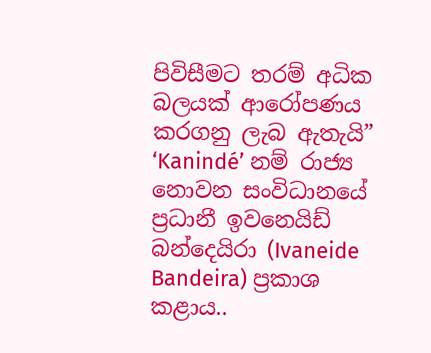පිවිසීමට තරම් අධික බලයක් ආරෝපණය කරගනු ලැබ ඇතැයි” ‘Kanindé’ නම් රාජ්‍ය නොවන සංවිධානයේ ප්‍රධානී ඉවනෙයිඩ් බන්දෙයිරා (Ivaneide Bandeira) ප්‍රකාශ කළාය..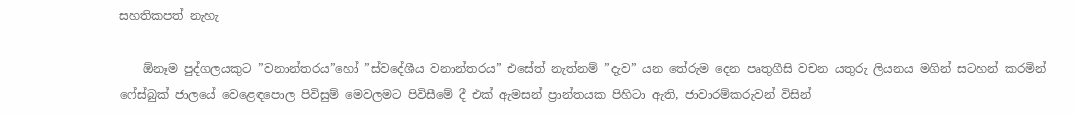සහතිකපත් නැහැ

    ඕනෑම පුද්ගලයකුට ”වනාන්තරය”හෝ ”ස්වදේශීය වනාන්තරය” එසේත් නැත්නම් ”දැව” යන තේරුම දෙන පෘතුගීසි වචන යතුරු ලියනය මගින් සටහන් කරමින් ෆේස්බුක් ජාලයේ වෙළෙඳපොල පිවිසුම් මෙවලමට පිවිසීමේ දී එක් ඇමසන් ප්‍රාන්තයක පිහිටා ඇති, ජාවාරම්කරුවන් විසින්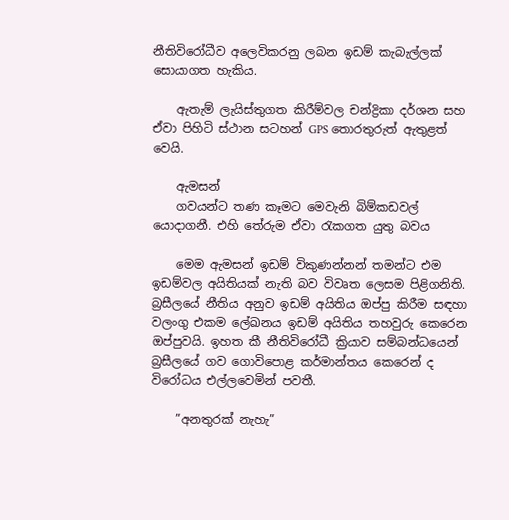නීතිවිරෝධීව අලෙවිකරනු ලබන ඉඩම් කැබැල්ලක් සොයාගත හැකිය.

    ඇතැම් ලැයිස්තුගත කිරීම්වල චන්ද්‍රිකා දර්ශන සහ ඒවා පිහිටි ස්ථාන සටහන් GPS තොරතුරුත් ඇතුළත් වෙයි.

    ඇමසන්
    ගවයන්ට තණ කෑමට මෙවැනි බිම්කඩවල් යොදාගනී. එහි තේරුම ඒවා රැකගත යුතු බවය

    මෙම ඇමසන් ඉඩම් විකුණන්නන් තමන්ට එම ඉඩම්වල අයිතියක් නැති බව විවෘත ලෙසම පිළිගනිති. බ්‍රසීලයේ නීතිය අනුව ඉඩම් අයිතිය ඔප්පු කිරීම සඳහා වලංගු එකම ලේඛනය ඉඩම් අයිතිය තහවුරු කෙරෙන ඔප්පුවයි. ඉහත කී නීතිවිරෝධී ක්‍රියාව සම්බන්ධයෙන් බ්‍රසීලයේ ගව ගොවිපොළ කර්මාන්තය කෙරෙන් ද විරෝධය එල්ලවෙමින් පවතී.

    ”අනතුරක් නැහැ”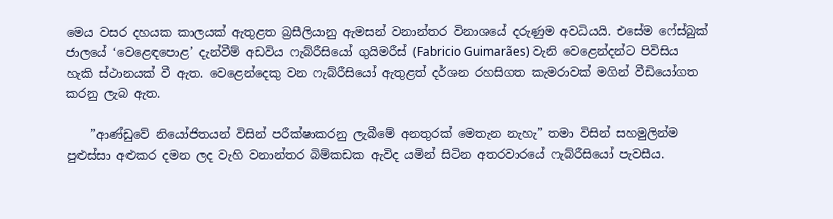මෙය වසර දහයක කාලයක් ඇතුළත බ්‍රසීලියානු ඇමසන් වනාන්තර විනාශයේ දරුණුම අවධියයි. එසේම ෆේස්බුක් ජාලයේ ‘වෙළෙඳපොළ’ දැන්වීම් අඩවිය ෆැබ්රීසියෝ ගුයිමරීස් (Fabricio Guimarães) වැනි වෙළෙන්දන්ට පිවිසිය හැකි ස්ථානයක් වී ඇත. වෙළෙන්දෙකු වන ෆැබ්රීසියෝ ඇතුළත් දර්ශන රහසිගත කැමරාවක් මගින් වීඩියෝගත කරනු ලැබ ඇත.

    ”ආණ්ඩුවේ නියෝජිතයන් විසින් පරීක්ෂාකරනු ලැබීමේ අනතුරක් මෙතැන නැහැ” තමා විසින් සහමුලින්ම පුළුස්සා අළුකර දමන ලද වැහි වනාන්තර බිම්කඩක ඇවිද යමින් සිටින අතරවාරයේ ෆැබ්රීසියෝ පැවසීය.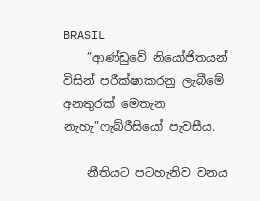BRASIL
    ”ආණ්ඩුවේ නියෝජිතයන් විසින් පරීක්ෂාකරනු ලැබීමේ අනතුරක් මෙතැන නැහැ”ෆැබ්රීසියෝ පැවසීය.

    නීතියට පටහැනිව වනය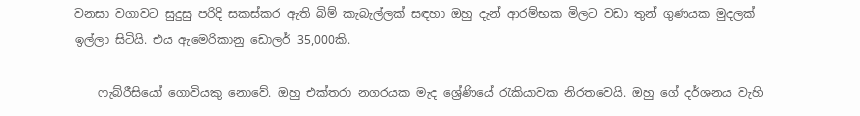වනසා වගාවට සුදුසු පරිදි සකස්කර ඇති බිම් කැබැල්ලක් සඳහා ඔහු දැන් ආරම්භක මිලට වඩා තුන් ගුණයක මුදලක් ඉල්ලා සිටියි. එය ඇමෙරිකානු ඩොලර් 35,000කි.

    ෆැබ්රීසියෝ ගොවියකු නොවේ. ඔහු එක්තරා නගරයක මැද ශ්‍රේණියේ රැකියාවක නිරතවෙයි. ඔහු ගේ දර්ශනය වැහි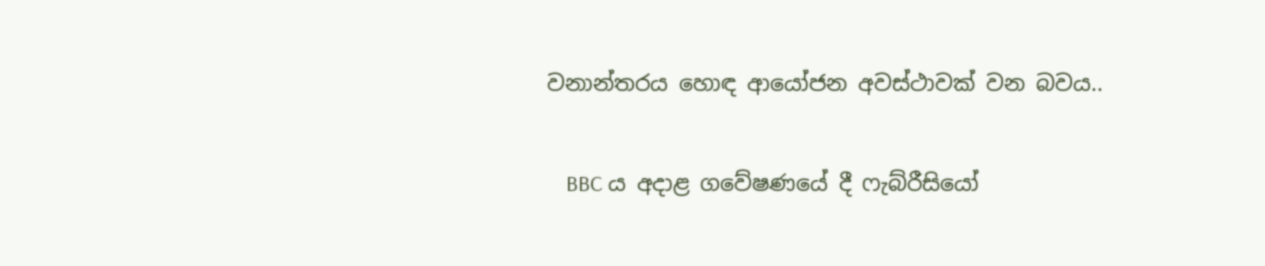වනාන්තරය හොඳ ආයෝජන අවස්ථාවක් වන බවය..

    BBC ය අදාළ ගවේෂණයේ දී ෆැබ්රීසියෝ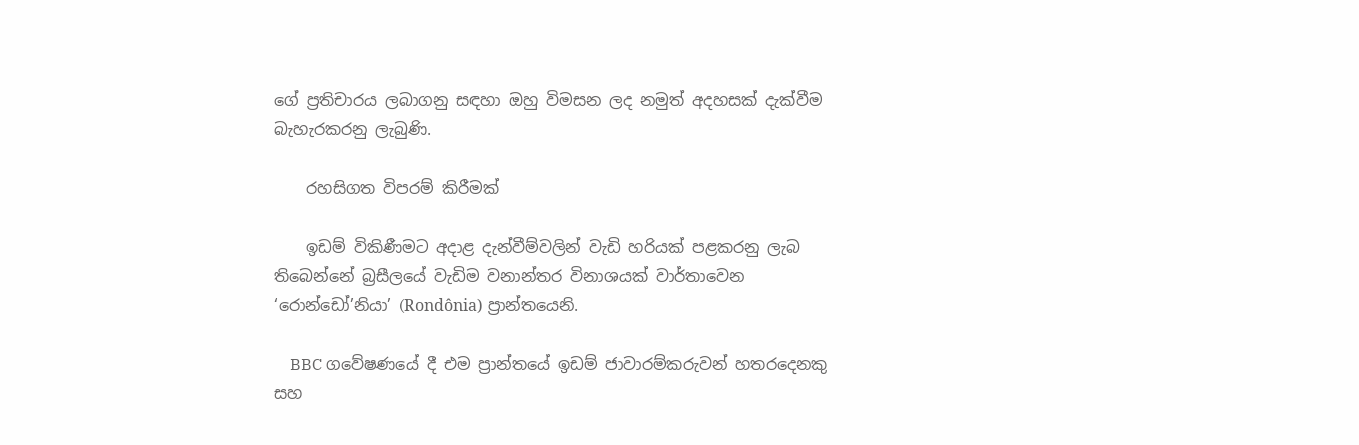ගේ ප්‍රතිචාරය ලබාගනු සඳහා ඔහු විමසන ලද නමුත් අදහසක් දැක්වීම බැහැරකරනු ලැබුණි.

    රහසිගත විපරම් කිරීමක්

    ඉඩම් විකිණීමට අදාළ දැන්වීම්වලින් වැඩි හරියක් පළකරනු ලැබ තිබෙන්නේ බ්‍රසීලයේ වැඩිම වනාන්තර විනාශයක් වාර්තාවෙන ‘රොන්ඩෝ’නියා’ (Rondônia) ප්‍රාන්තයෙනි.

    BBC ගවේෂණයේ දී එම ප්‍රාන්තයේ ඉඩම් ජාවාරම්කරුවන් හතරදෙනකු සහ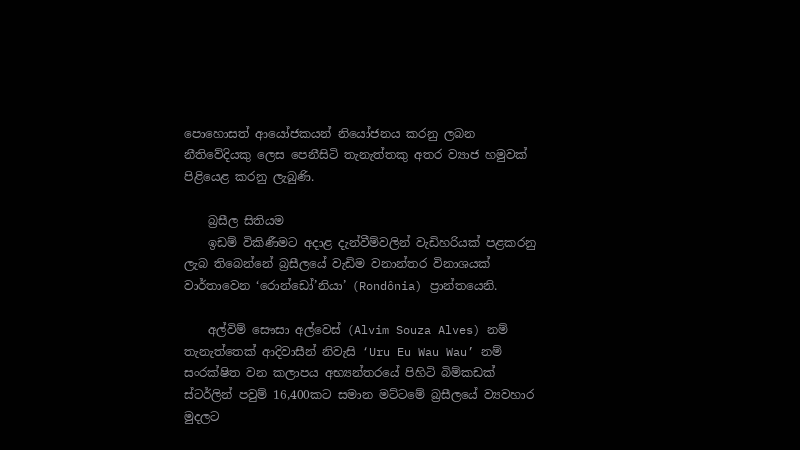පොහොසත් ආයෝජකයන් නියෝජනය කරනු ලබන නීතිවේදියකු ලෙස පෙනීසිටි තැනැත්තකු අතර ව්‍යාජ හමුවක් පිළියෙළ කරනු ලැබුණි.

    බ්‍රසීල සිතියම
    ඉඩම් විකිණීමට අදාළ දැන්වීම්වලින් වැඩිහරියක් පළකරනු ලැබ තිබෙන්නේ බ්‍රසීලයේ වැඩිම වනාන්තර විනාශයක් වාර්තාවෙන ‘රොන්ඩෝ’නියා’ (Rondônia) ප්‍රාන්තයෙනි.

    අල්විම් සෞසා අල්වෙස් (Alvim Souza Alves) නම් තැනැත්තෙක් ආදිවාසීන් නිවැසි ‘Uru Eu Wau Wau’ නම් සංරක්ෂිත වන කලාපය අභ්‍යන්තරයේ පිහිටි බිම්කඩක් ස්ටර්ලින් පවුම් 16,400කට සමාන මට්ටමේ බ්‍රසීලයේ ව්‍යවහාර මුදලට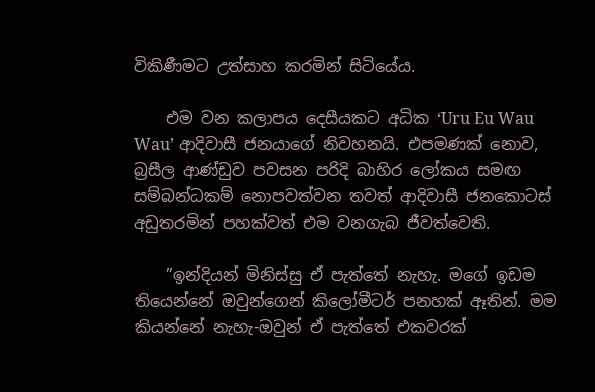විකිණීමට උත්සාහ කරමින් සිටියේය.

    එම වන කලාපය දෙසීයකට අධික ‘Uru Eu Wau Wau’ ආදිවාසී ජනයාගේ නිවහනයි. එපමණක් නොව, බ්‍රසීල ආණ්ඩුව පවසන පරිදි බාහිර ලෝකය සමඟ සම්බන්ධකම් නොපවත්වන තවත් ආදිවාසී ජනකොටස් අඩුතරමින් පහක්වත් එම වනගැබ ජීවත්වෙති.

    ”ඉන්දියන් මිනිස්සු ඒ පැත්තේ නැහැ. මගේ ඉඩම තියෙන්නේ ඔවුන්ගෙන් කිලෝමීටර් පනහක් ඈතින්. මම කියන්නේ නැහැ-ඔවුන් ඒ පැත්තේ එකවරක්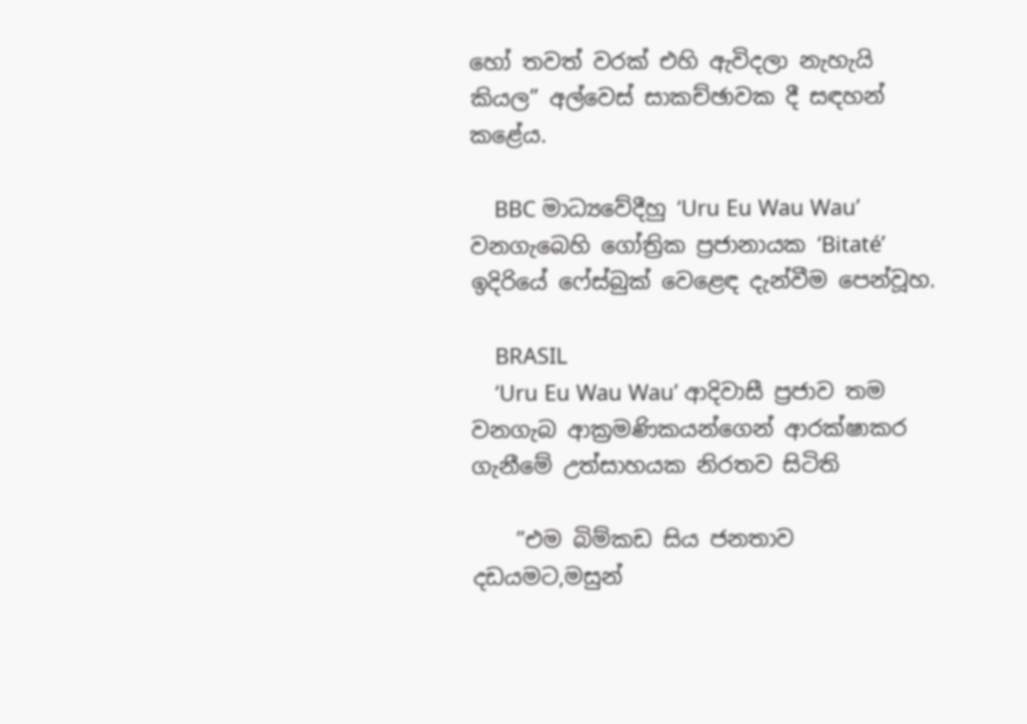හෝ තවත් වරක් එහි ඇවිදලා නැහැයි කියල” අල්වෙස් සාකච්ඡාවක දී සඳහන් කළේය.

    BBC මාධ්‍යවේදීහු ‘Uru Eu Wau Wau’ වනගැබෙහි ගෝත්‍රික ප්‍රජානායක ‘Bitaté’ ඉදිරියේ ෆේස්බුක් වෙළෙඳ දැන්වීම පෙන්වූහ.

    BRASIL
    ‘Uru Eu Wau Wau’ ආදිවාසී ප්‍රජාව තම වනගැබ ආක්‍රමණිකයන්ගෙන් ආරක්ෂාකර ගැනීමේ උත්සාහයක නිරතව සිටිති

    ”එම බිම්කඩ සිය ජනතාව දඩයමට,මසුන්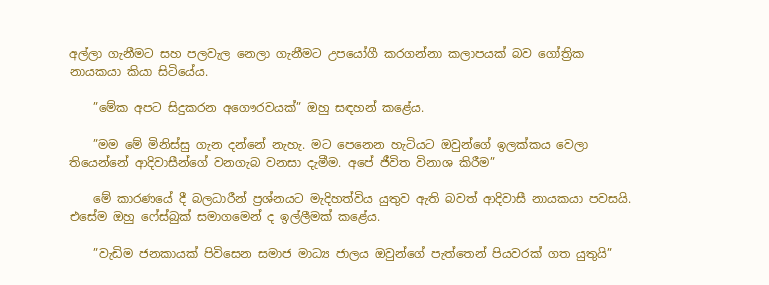අල්ලා ගැනීමට සහ පලවැල නෙලා ගැනීමට උපයෝගී කරගන්නා කලාපයක් බව ගෝත්‍රික නායකයා කියා සිටියේය.

    ”මේක අපට සිදුකරන අගෞරවයක්” ඔහු සඳහන් කළේය.

    ”මම මේ මිනිස්සු ගැන දන්නේ නැහැ. මට පෙනෙන හැටියට ඔවුන්ගේ ඉලක්කය වෙලා තියෙන්නේ ආදිවාසීන්ගේ වනගැබ වනසා දැමීම. අපේ ජීවිත විනාශ කිරීම”

    මේ කාරණයේ දී බලධාරීන් ප්‍රශ්නයට මැදිහත්විය යුතුව ඇති බවත් ආදිවාසී නායකයා පවසයි. එසේම ඔහු ෆේස්බුක් සමාගමෙන් ද ඉල්ලීමක් කළේය.

    ”වැඩිම ජනකායක් පිවිසෙන සමාජ මාධ්‍ය ජාලය ඔවුන්ගේ පැත්තෙන් පියවරක් ගත යුතුයි”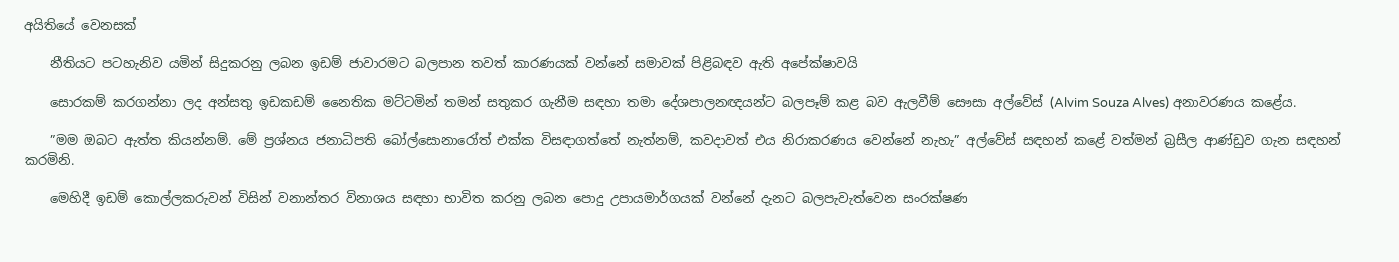අයිතියේ වෙනසක්

    නීතියට පටහැනිව යමින් සිදුකරනු ලබන ඉඩම් ජාවාරමට බලපාන තවත් කාරණයක් වන්නේ සමාවක් පිළිබඳව ඇති අපේක්ෂාවයි

    සොරකම් කරගන්නා ලද අන්සතු ඉඩකඩම් නෛතික මට්ටමින් තමන් සතුකර ගැනීම සඳහා තමා දේශපාලනඥයන්ට බලපෑම් කළ බව ඇලවීම් සෞසා අල්වේස් (Alvim Souza Alves) අනාවරණය කළේය.

    ”මම ඔබට ඇත්ත කියන්නම්. මේ ප්‍රශ්නය ජනාධිපති බෝල්සොනාරෝත් එක්ක විසඳාගත්තේ නැත්නම්, කවදාවත් එය නිරාකරණය වෙන්නේ නැහැ” අල්වේස් සඳහන් කළේ වත්මන් බ්‍රසීල ආණ්ඩුව ගැන සඳහන් කරමිනි.

    මෙහිදී ඉඩම් කොල්ලකරුවන් විසින් වනාන්තර විනාශය සඳහා භාවිත කරනු ලබන පොදු උපායමාර්ගයක් වන්නේ දැනට බලපැවැත්වෙන සංරක්ෂණ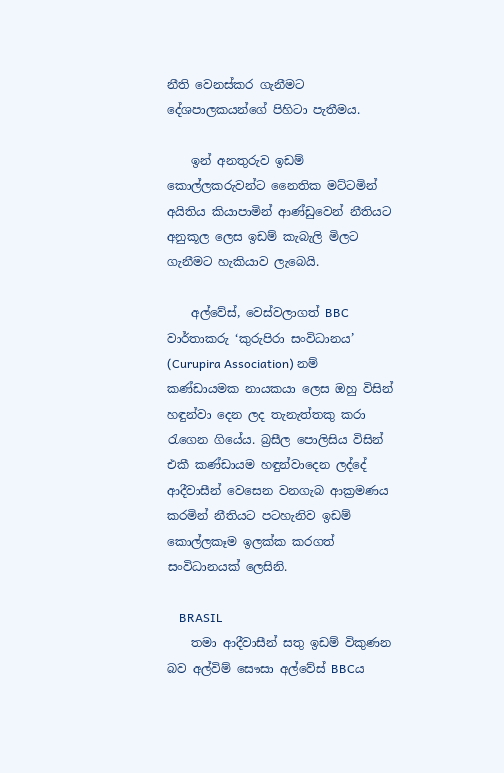නීති වෙනස්කර ගැනීමට දේශපාලකයන්ගේ පිහිටා පැතීමය.

    ඉන් අනතුරුව ඉඩම් කොල්ලකරුවන්ට නෛතික මට්ටමින් අයිතිය කියාපාමින් ආණ්ඩුවෙන් නීතියට අනුකූල ලෙස ඉඩම් කැබැලි මිලට ගැනීමට හැකියාව ලැබෙයි.

    අල්වේස්, වෙස්වලාගත් BBC වාර්තාකරු ‘කුරුපිරා සංවිධානය’ (Curupira Association) නම් කණ්ඩායමක නායකයා ලෙස ඔහු විසින් හඳුන්වා දෙන ලද තැනැත්තකු කරා රැගෙන ගියේය. බ්‍රසීල පොලිසිය විසින් එකී කණ්ඩායම හඳුන්වාදෙන ලද්දේ ආදීවාසීන් වෙසෙන වනගැබ ආක්‍රමණය කරමින් නීතියට පටහැනිව ඉඩම් කොල්ලකෑම ඉලක්ක කරගත් සංවිධානයක් ලෙසිනි.

    BRASIL
    තමා ආදීවාසීන් සතු ඉඩම් විකුණන බව අල්විම් සෞසා අල්වේස් BBCය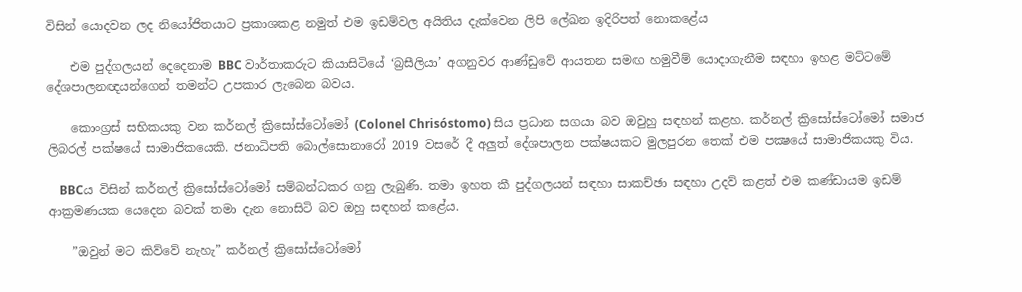විසින් යොදවන ලද නියෝජිතයාට ප්‍රකාශකළ නමුත් එම ඉඩම්වල අයිතිය දැක්වෙන ලිපි ලේඛන ඉදිරිපත් නොකළේය

    එම පුද්ගලයන් දෙදෙනාම BBC වාර්තාකරුට කියාසිටියේ ‘බ්‍රසීලියා’ අගනුවර ආණ්ඩුවේ ආයතන සමඟ හමුවීම් යොදාගැනීම සඳහා ඉහළ මට්ටමේ දේශපාලනඥයන්ගෙන් තමන්ට උපකාර ලැබෙන බවය.

    කොංග්‍රස් සභිකයකු වන කර්නල් ක්‍රිසෝස්ටෝමෝ (Colonel Chrisóstomo) සිය ප්‍රධාන සගයා බව ඔවුහු සඳහන් කළහ. කර්නල් ක්‍රිසෝස්ටෝමෝ සමාජ ලිබරල් පක්ෂයේ සාමාජිකයෙකි. ජනාධිපති බොල්සොනාරෝ 2019 වසරේ දී අලුත් දේශපාලන පක්ෂයකට මුලපුරන තෙක් එම පක්‍ෂයේ සාමාජිකයකු විය.

    BBCය විසින් කර්නල් ක්‍රිසෝස්ටෝමෝ සම්බන්ධකර ගනු ලැබුණි. තමා ඉහත කී පුද්ගලයන් සඳහා සාකච්ඡා සඳහා උදව් කළත් එම කණ්ඩායම ඉඩම් ආක්‍රමණයක යෙදෙන බවක් තමා දැන නොසිටි බව ඔහු සඳහන් කළේය.

    ”ඔවුන් මට කිව්වේ නැහැ” කර්නල් ක්‍රිසෝස්ටෝමෝ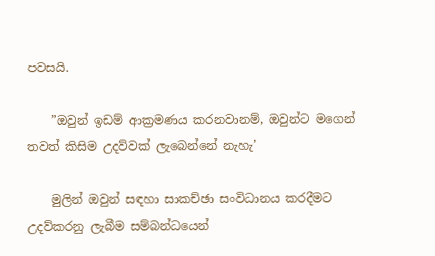පවසයි.

    ”ඔවුන් ඉඩම් ආක්‍රමණය කරනවානම්, ඔවුන්ට මගෙන් තවත් කිසිම උදව්වක් ලැබෙන්නේ නැහැ’

    මුලින් ඔවුන් සඳහා සාකච්ඡා සංවිධානය කරදීමට උදව්කරනු ලැබීම සම්බන්ධයෙන්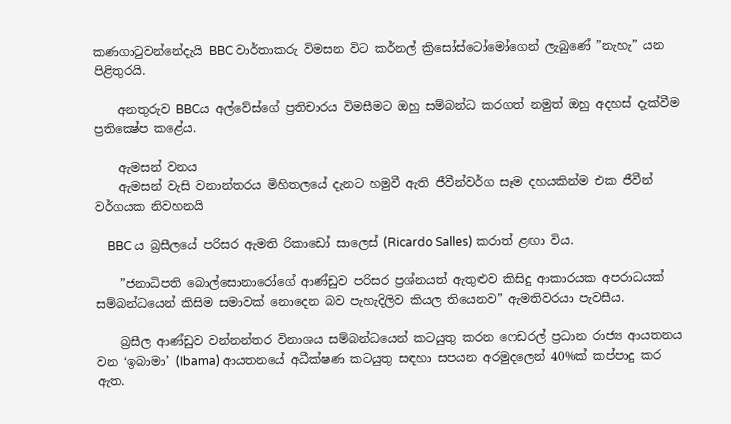කණගාටුවන්නේදැයි BBC වාර්තාකරු විමසන විට කර්නල් ක්‍රිසෝස්ටෝමෝගෙන් ලැබුණේ ”නැහැ” යන පිළිතුරයි.

    අනතුරුව BBCය අල්වේස්ගේ ප්‍රතිචාරය විමසීමට ඔහු සම්බන්ධ කරගත් නමුත් ඔහු අදහස් දැක්වීම ප්‍රතික්‍ෂේප කළේය.

    ඇමසන් වනය
    ඇමසන් වැසි වනාන්තරය මිහිතලයේ දැනට හමුවී ඇති ජීවීන්වර්ග සෑම දහයකින්ම එක ජීවීන් වර්ගයක නිවහනයි

    BBC ය බ්‍රසීලයේ පරිසර ඇමති රිකාඩෝ සාලෙස් (Ricardo Salles) කරාත් ළඟා විය.

    ”ජනාධිපති බොල්සොනාරෝගේ ආණ්ඩුව පරිසර ප්‍රශ්නයත් ඇතුළුව කිසිදු ආකාරයක අපරාධයක් සම්බන්ධයෙන් කිසිම සමාවක් නොදෙන බව පැහැදිලිව කියල තියෙනව” ඇමතිවරයා පැවසීය.

    බ්‍රසීල ආණ්ඩුව වන්නන්තර විනාශය සම්බන්ධයෙන් කටයුතු කරන ෆෙඩරල් ප්‍රධාන රාජ්‍ය ආයතනය වන ‘ඉබාමා’ (Ibama) ආයතනයේ අධීක්ෂණ කටයුතු සඳහා සපයන අරමුදලෙන් 40%ක් කප්පාදු කර ඇත.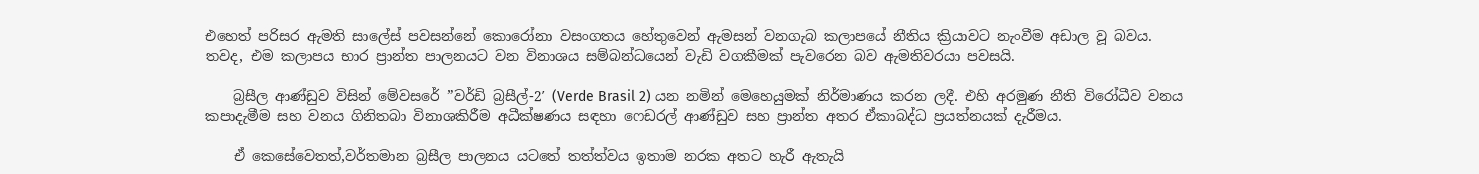එහෙත් පරිසර ඇමති සාලේස් පවසන්නේ කොරෝනා වසංගතය හේතුවෙන් ඇමසන් වනගැබ කලාපයේ නීතිය ක්‍රියාවට නැංවීම අඩාල වූ බවය. තවද, එම කලාපය භාර ප්‍රාන්ත පාලනයට වන විනාශය සම්බන්ධයෙන් වැඩි වගකීමක් පැවරෙන බව ඇමතිවරයා පවසයි.

    බ්‍රසීල ආණ්ඩුව විසින් මේවසරේ ”වර්ඩි බ්‍රසීල්-2′ (Verde Brasil 2) යන නමින් මෙහෙයුමක් නිර්මාණය කරන ලදී. එහි අරමුණ නීති විරෝධීව වනය කපාදැමීම සහ වනය ගිනිතබා විනාශකිරීම අධීක්ෂණය සඳහා ෆෙඩරල් ආණ්ඩුව සහ ප්‍රාන්ත අතර ඒකාබද්ධ ප්‍රයත්නයක් දැරීමය.

    ඒ කෙසේවෙතත්,වර්තමාන බ්‍රසීල පාලනය යටතේ තත්ත්වය ඉතාම නරක අතට හැරී ඇතැයි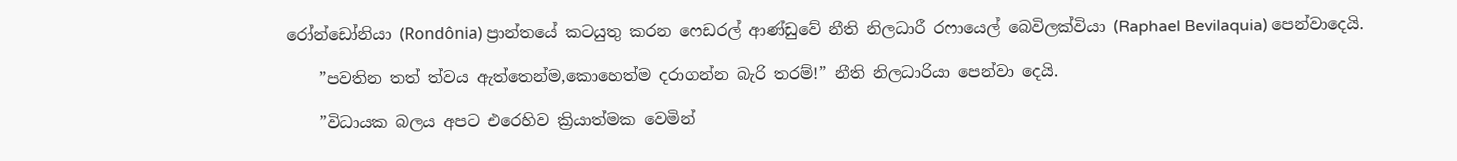රෝන්ඩෝනියා (Rondônia) ප්‍රාන්තයේ කටයුතු කරන ෆෙඩරල් ආණ්ඩුවේ නීති නිලධාරී රෆායෙල් බෙවිලක්වියා (Raphael Bevilaquia) පෙන්වාදෙයි.

    ”පවතින තත් ත්වය ඇත්තෙන්ම,කොහෙත්ම දරාගන්න බැරි තරම්!” නීති නිලධාරියා පෙන්වා දෙයි.

    ”විධායක බලය අපට එරෙහිව ක්‍රියාත්මක වෙමින්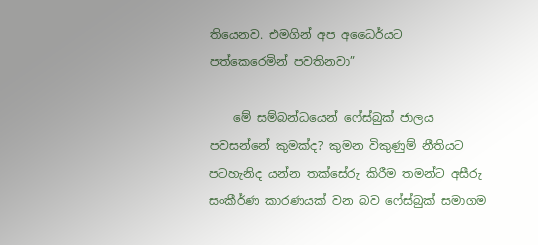තියෙනව. එමගින් අප අධෛර්යට පත්කෙරෙමින් පවතිනවා”

    මේ සම්බන්ධයෙන් ෆේස්බුක් ජාලය පවසන්නේ කුමක්ද? කුමන විකුණුම් නීතියට පටහැනිද යන්න තක්සේරු කිරීම තමන්ට අසීරු සංකීර්ණ කාරණයක් වන බව ෆේස්බුක් සමාගම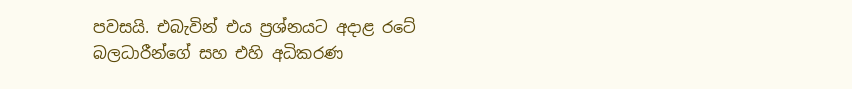පවසයි. එබැවින් එය ප්‍රශ්නයට අදාළ රටේ බලධාරීන්ගේ සහ එහි අධිකරණ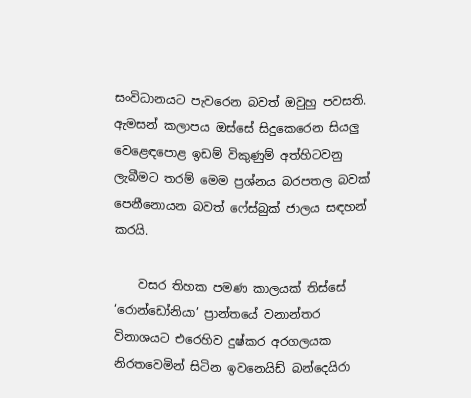සංවිධානයට පැවරෙන බවත් ඔවුහු පවසති. ඇමසන් කලාපය ඔස්සේ සිදුකෙරෙන සියලු වෙළෙඳපොළ ඉඩම් විකුණුම් අත්හිටවනු ලැබීමට තරම් මෙම ප්‍රශ්නය බරපතල බවක් පෙනීනොයන බවත් ෆේස්බුක් ජාලය සඳහන් කරයි.

    වසර තිහක පමණ කාලයක් තිස්සේ ‘රොන්ඩෝනියා’ ප්‍රාන්තයේ වනාන්තර විනාශයට එරෙහිව දුෂ්කර අරගලයක නිරතවෙමින් සිටින ඉවනෙයිඩ් බන්දෙයිරා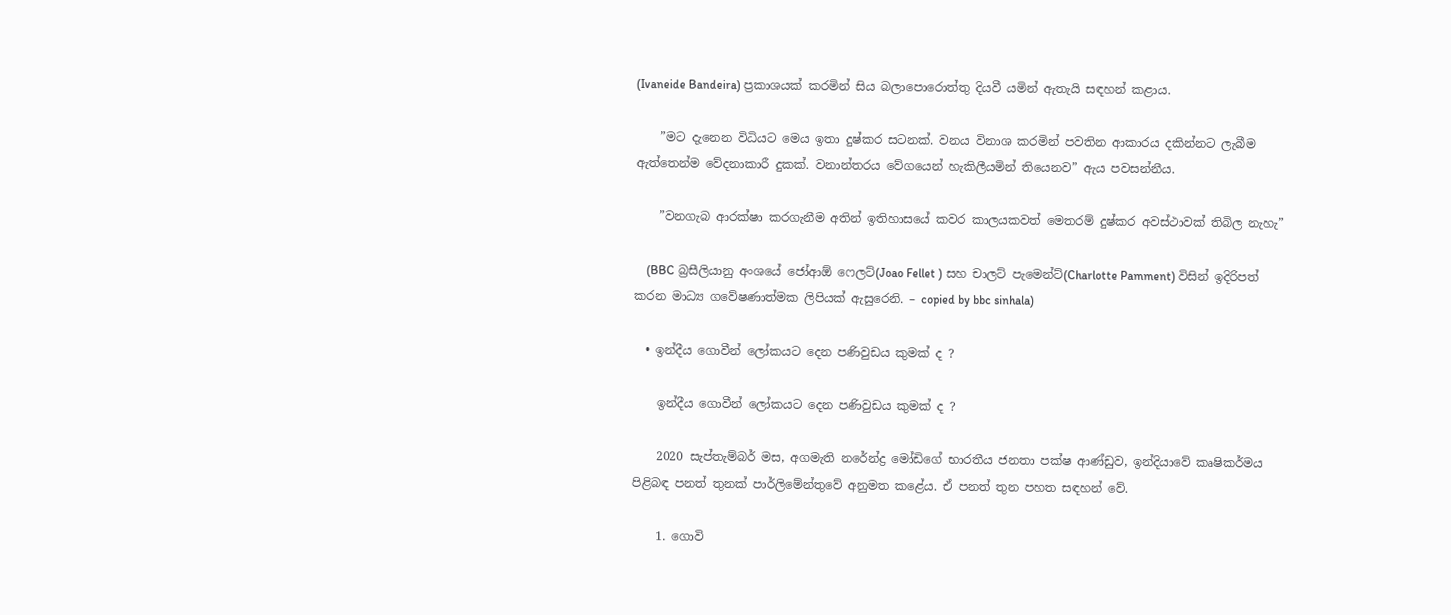(Ivaneide Bandeira) ප්‍රකාශයක් කරමින් සිය බලාපොරොත්තු දියවී යමින් ඇතැයි සඳහන් කළාය.

    ”මට දැනෙන විධියට මෙය ඉතා දුෂ්කර සටනක්. වනය විනාශ කරමින් පවතින ආකාරය දකින්නට ලැබීම ඇත්තෙන්ම වේදනාකාරී දුකක්. වනාන්තරය වේගයෙන් හැකිලීයමින් තියෙනව” ඇය පවසන්නීය.

    ”වනගැබ ආරක්ෂා කරගැනීම අතින් ඉතිහාසයේ කවර කාලයකවත් මෙතරම් දුෂ්කර අවස්ථාවක් තිබිල නැහැ”

    (BBC බ්‍රසීලියානු අංශයේ ජෝආඕ ෆෙලට්(Joao Fellet ) සහ චාලට් පැමෙන්ට්(Charlotte Pamment) විසින් ඉදිරිපත් කරන මාධ්‍ය ගවේෂණාත්මක ලිපියක් ඇසුරෙනි. – copied by bbc sinhala)

  • ඉන්දීය ගොවීන් ලෝකයට දෙන පණිවුඩය කුමක් ද ?

    ඉන්දීය ගොවීන් ලෝකයට දෙන පණිවුඩය කුමක් ද ?

    2020 සැප්තැම්බර් මස, අගමැති නරේන්ද්‍ර මෝඩිගේ භාරතීය ජනතා පක්ෂ ආණ්ඩුව, ඉන්දියාවේ කෘෂිකර්මය පිළිබඳ පනත් තුනක් පාර්ලිමේන්තුවේ අනුමත කළේය. ඒ පනත් තුන පහත සඳහන් වේ.

    1. ගොවි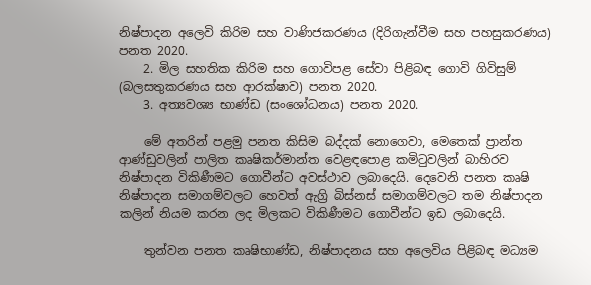නිෂ්පාදන අලෙවි කිරිම සහ වාණිජකරණය (දිරිගැන්වීම සහ පහසුකරණය) පනත 2020.
    2. මිල සහතික කිරිම සහ ගොවිපළ සේවා පිළිබඳ ගොවි ගිවිසුම් (බලසතුකරණය සහ ආරක්ෂාව) පනත 2020.
    3. අත්‍යවශ්‍ය භාණ්ඩ (සංශෝධනය) පනත 2020.

    මේ අතරින් පළමු පනත කිසිම බද්දක් නොගෙවා, මෙතෙක් ප්‍රාන්ත ආණ්ඩුවලින් පාලිත කෘෂිකර්මාන්ත වෙළඳපොළ කමිටුවලින් බාහිරව නිෂ්පාදන විකිණීමට ගොවීන්ට අවස්ථාව ලබාදෙයි. දෙවෙනි පනත කෘෂි නිෂ්පාදන සමාගම්වලට හෙවත් ඇග්‍රි බිස්නස් සමාගම්වලට තම නිෂ්පාදන කලින් නියම කරන ලද මිලකට විකිණීමට ගොවීන්ට ඉඩ ලබාදෙයි.

    තුන්වන පනත කෘෂිභාණ්ඩ, නිෂ්පාදනය සහ අලෙවිය පිළිබඳ මධ්‍යම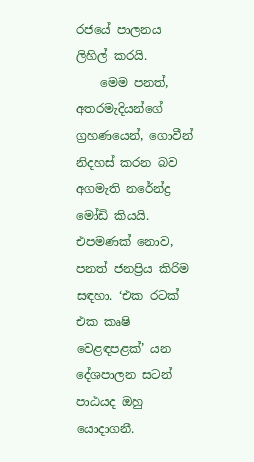රජයේ පාලනය ලිහිල් කරයි.
    මෙම පනත්, අතරමැදියන්ගේ ග්‍රහණයෙන්, ගොවීන් නිදහස් කරන බව අගමැති නරේන්ද්‍ර මෝඩි කියයි. එපමණක් නොව, පනත් ජනප්‍රිය කිරිම සඳහා. ‘එක රටක් එක කෘෂි වෙළඳපළක්’ යන දේශපාලන සටන් පාඨයද ඔහු යොදාගනී.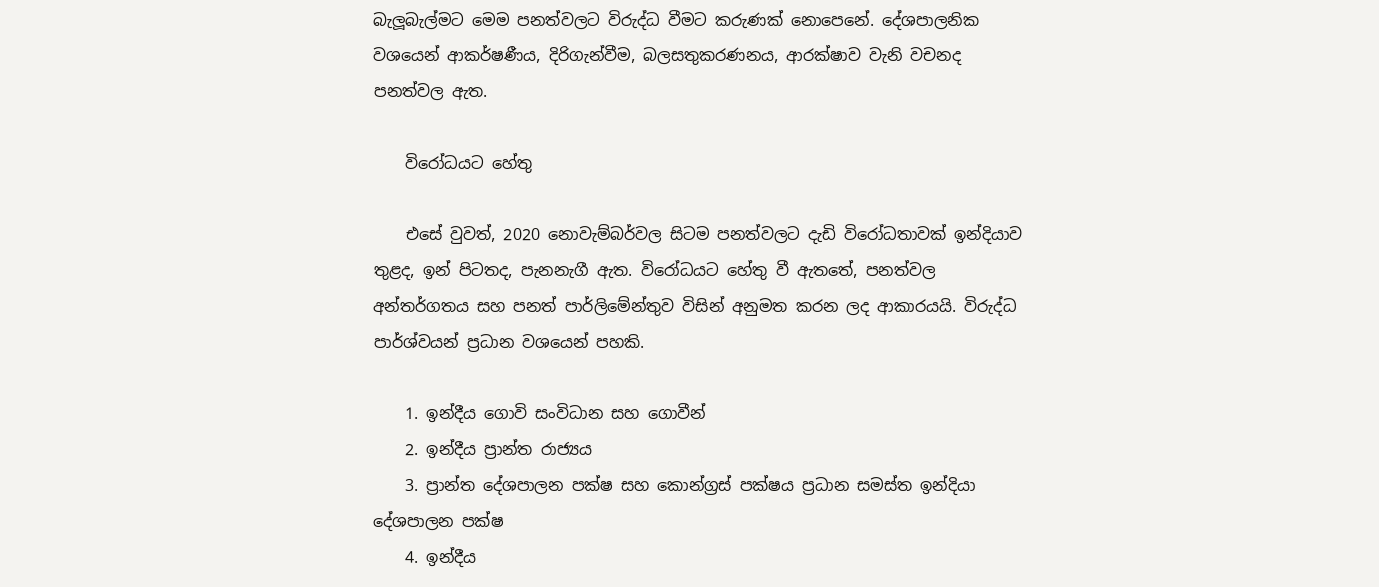බැලූබැල්මට මෙම පනත්වලට විරුද්ධ වීමට කරුණක් නොපෙනේ. දේශපාලනික වශයෙන් ආකර්ෂණීය, දිරිගැන්වීම, බලසතුකරණනය, ආරක්ෂාව වැනි වචනද පනත්වල ඇත.

    විරෝධයට හේතු

    එසේ වුවත්, 2020 නොවැම්බර්වල සිටම පනත්වලට දැඩි විරෝධතාවක් ඉන්දියාව තුළද, ඉන් පිටතද, පැනනැගී ඇත. විරෝධයට හේතු වී ඇතතේ, පනත්වල අන්තර්ගතය සහ පනත් පාර්ලිමේන්තුව විසින් අනුමත කරන ලද ආකාරයයි. විරුද්ධ පාර්ශ්වයන් ප්‍රධාන වශයෙන් පහකි.

    1. ඉන්දීය ගොවි සංවිධාන සහ ගොවීන්
    2. ඉන්දීය ප්‍රාන්ත රාජ්‍යය
    3. ප්‍රාන්ත දේශපාලන පක්ෂ සහ කොන්ග්‍රස් පක්ෂය ප්‍රධාන සමස්ත ඉන්දියා දේශපාලන පක්ෂ
    4. ඉන්දීය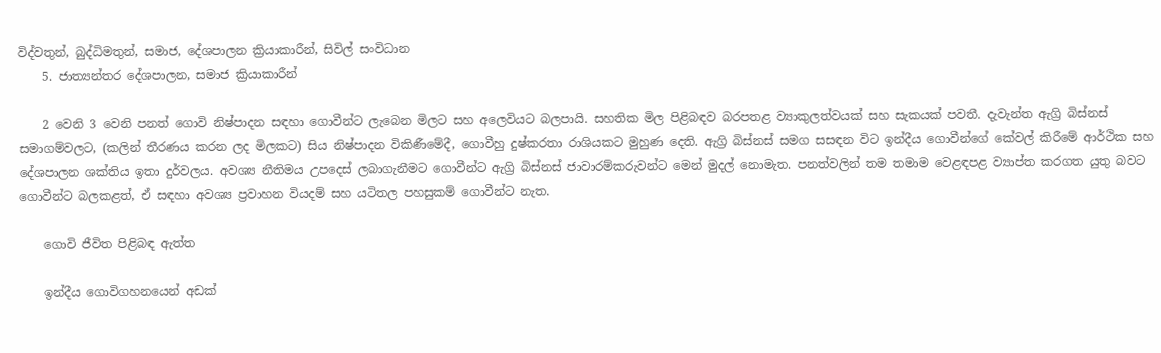විද්වතුන්, බුද්ධිමතුන්, සමාජ, දේශපාලන ක්‍රියාකාරීන්, සිවිල් සංවිධාන
    5. ජාත්‍යන්තර දේශපාලන, සමාජ ක්‍රියාකාරීන්

    2 වෙනි 3 වෙනි පනත් ගොවි නිෂ්පාදන සඳහා ගොවීන්ට ලැබෙන මිලට සහ අලෙවියට බලපායි. සහතික මිල පිළිබඳව බරපතළ ව්‍යාකුලත්වයක් සහ සැකයක් පවතී. දැවැන්ත ඇග්‍රි බිස්නස් සමාගම්වලට, (කලින් තීරණය කරන ලද මිලකට) සිය නිෂ්පාදන විකිණීමේදී, ගොවීහු දුෂ්කරතා රාශියකට මුහුණ දෙති. ඇග්‍රි බිස්නස් සමග සසඳන විට ඉන්දීය ගොවීන්ගේ කේවල් කිරීමේ ආර්ථික සහ දේශපාලන ශක්තිය ඉතා දුර්වලය. අවශ්‍ය නීතිමය උපදෙස් ලබාගැනීමට ගොවීන්ට ඇග්‍රි බිස්නස් ජාවාරම්කරුවන්ට මෙන් මුදල් නොමැත. පනත්වලින් තම තමාම වෙළඳපළ ව්‍යාප්ත කරගත යුතු බවට ගොවීන්ට බලකළත්, ඒ සඳහා අවශ්‍ය ප්‍රවාහන වියදම් සහ යටිතල පහසුකම් ගොවීන්ට නැත.

    ගොවි ජීවිත පිළිබඳ ඇත්ත

    ඉන්දීය ගොවිගහනයෙන් අඩක්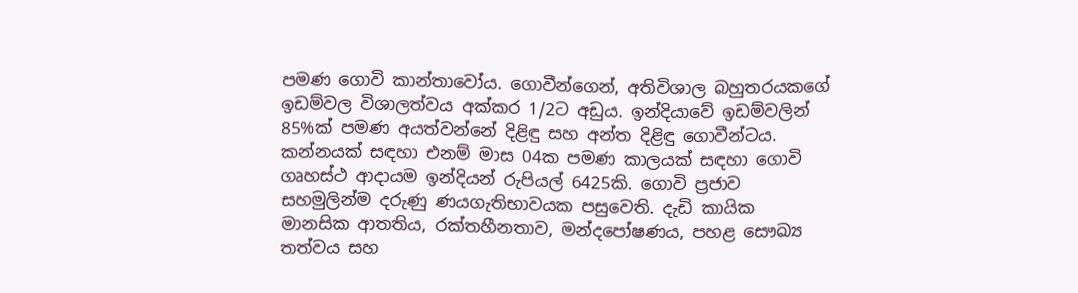පමණ ගොවි කාන්තාවෝය. ගොවීන්ගෙන්, අතිවිශාල බහුතරයකගේ ඉඩම්වල විශාලත්වය අක්කර 1/2ට අඩුය. ඉන්දියාවේ ඉඩම්වලින් 85%ක් පමණ අයත්වන්නේ දිළිඳු සහ අන්ත දිළිඳු ගොවීන්ටය. කන්නයක් සඳහා එනම් මාස 04ක පමණ කාලයක් සඳහා ගොවි ගෘහස්ථ ආදායම ඉන්දියන් රුපියල් 6425කි. ගොවි ප්‍රජාව සහමුලින්ම දරුණු ණයගැතිභාවයක පසුවෙති. දැඩි කායික මානසික ආතතිය, රක්තහීනතාව, මන්දපෝෂණය, පහළ සෞඛ්‍ය තත්වය සහ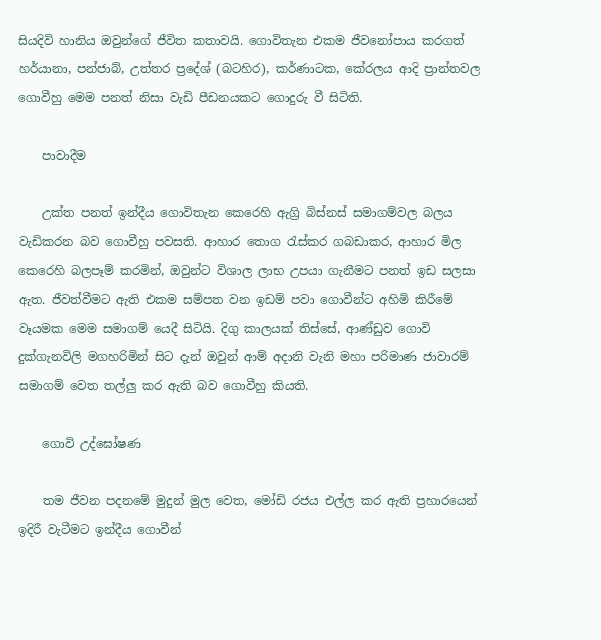සියදිවි හානිය ඔවුන්ගේ ජීවිත කතාවයි. ගොවිතැන එකම ජීවනෝපාය කරගත් හර්යානා, පන්ජාබ්, උත්තර ප්‍රදේශ් (බටහිර), කර්ණාටක, කේරලය ආදි ප්‍රාන්තවල ගොවීහු මෙම පනත් නිසා වැඩි පීඩනයකට ගොදුරු වී සිටිති.

    පාවාදීම

    උක්ත පනත් ඉන්දීය ගොවිතැන කෙරෙහි ඇග්‍රි බිස්නස් සමාගම්වල බලය වැඩිකරන බව ගොවීහු පවසති. ආහාර තොග රැස්කර ගබඩාකර, ආහාර මිල කෙරෙහි බලපෑම් කරමින්, ඔවුන්ට විශාල ලාභ උපයා ගැනීමට පනත් ඉඩ සලසා ඇත. ජීවත්වීමට ඇති එකම සම්පත වන ඉඩම් පවා ගොවීන්ට අහිමි කිරීමේ වෑයමක මෙම සමාගම් යෙදී සිටියි. දිගු කාලයක් තිස්සේ, ආණ්ඩුව ගොවි දුක්ගැනවිලි මගහරිමින් සිට දැන් ඔවුන් ආම් අදානි වැනි මහා පරිමාණ ජාවාරම් සමාගම් වෙත තල්ලු කර ඇති බව ගොවීහු කියති.

    ගොවි උද්ඝෝෂණ

    තම ජීවන පදනමේ මුදුන් මුල වෙත, මෝඩි රජය එල්ල කර ඇති ප්‍රහාරයෙන් ඉදිරී වැටීමට ඉන්දීය ගොවීන්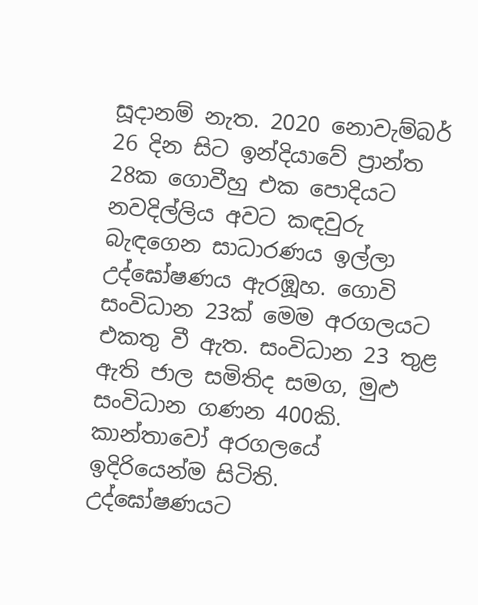සූදානම් නැත. 2020 නොවැම්බර් 26 දින සිට ඉන්දියාවේ ප්‍රාන්ත 28ක ගොවීහු එක පොදියට නවදිල්ලිය අවට කඳවුරු බැඳගෙන සාධාරණය ඉල්ලා උද්ඝෝෂණය ඇරඹූහ. ගොවි සංවිධාන 23ක් මෙම අරගලයට එකතු වී ඇත. සංවිධාන 23 තුළ ඇති ජාල සමිතිද සමග, මුළු සංවිධාන ගණන 400කි. කාන්තාවෝ අරගලයේ ඉදිරියෙන්ම සිටිති. උද්ඝෝෂණයට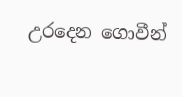උරදෙන ගොවීන්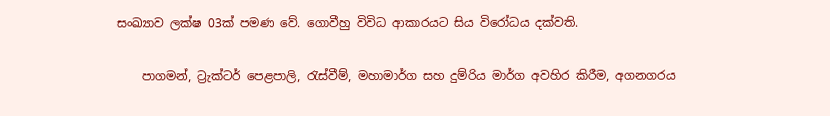සංඛ්‍යාව ලක්ෂ 03ක් පමණ වේ. ගොවීහු විවිධ ආකාරයට සිය විරෝධය දක්වති.

    පාගමන්, ට්‍රැක්ටර් පෙළපාලි, රැස්වීම්, මහාමාර්ග සහ දුම්රිය මාර්ග අවහිර කිරීම, අගනගරය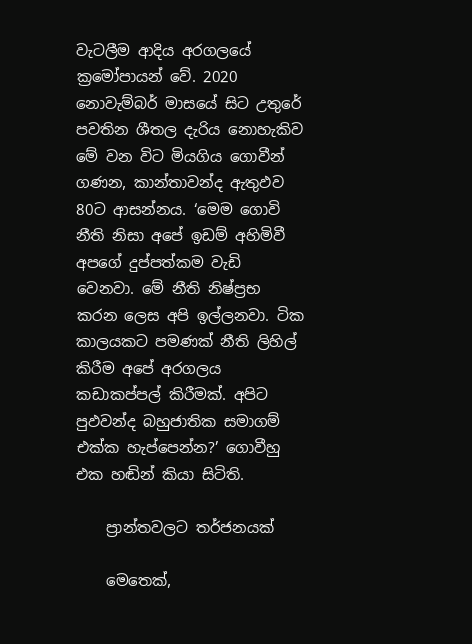වැටලීම ආදිය අරගලයේ ක්‍රමෝපායන් වේ. 2020 නොවැම්බර් මාසයේ සිට උතුරේ පවතින ශීතල දැරිය නොහැකිව මේ වන විට මියගිය ගොවීන් ගණන, කාන්තාවන්ද ඇතුඵව 80ට ආසන්නය. ‘මෙම ගොවි නීති නිසා අපේ ඉඩම් අහිමිවී අපගේ දුප්පත්කම වැඩි වෙනවා. මේ නීති නිෂ්ප්‍රභ කරන ලෙස අපි ඉල්ලනවා. ටික කාලයකට පමණක් නීති ලිහිල් කිරීම අපේ අරගලය කඩාකප්පල් කිරීමක්. අපිට පුඵවන්ද බහුජාතික සමාගම් එක්ක හැප්පෙන්න?’ ගොවීහු එක හඬින් කියා සිටිති.

    ප්‍රාන්තවලට තර්ජනයක්

    මෙතෙක්,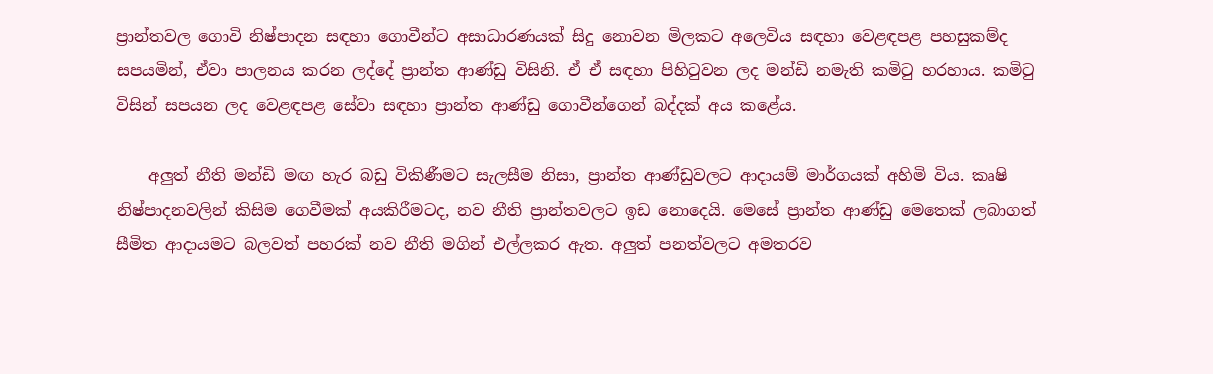ප්‍රාන්තවල ගොවි නිෂ්පාදන සඳහා ගොවීන්ට අසාධාරණයක් සිදු නොවන මිලකට අලෙවිය සඳහා වෙළඳපළ පහසුකම්ද සපයමින්, ඒවා පාලනය කරන ලද්දේ ප්‍රාන්ත ආණ්ඩු විසිනි. ඒ ඒ සඳහා පිහිටුවන ලද මන්ඩි නමැති කමිටු හරහාය. කමිටු විසින් සපයන ලද වෙළඳපළ සේවා සඳහා ප්‍රාන්ත ආණ්ඩු ගොවීන්ගෙන් බද්දක් අය කළේය.

    අලුත් නීති මන්ඩි මඟ හැර බඩු විකිණීමට සැලසීම නිසා, ප්‍රාන්ත ආණ්ඩුවලට ආදායම් මාර්ගයක් අහිමි විය. කෘෂි නිෂ්පාදනවලින් කිසිම ගෙවීමක් අයකිරීමටද, නව නීති ප්‍රාන්තවලට ඉඩ නොදෙයි. මෙසේ ප්‍රාන්ත ආණ්ඩු මෙතෙක් ලබාගත් සීමිත ආදායමට බලවත් පහරක් නව නීති මගින් එල්ලකර ඇත. අලුත් පනත්වලට අමතරව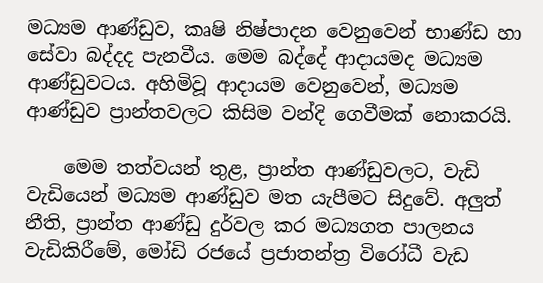මධ්‍යම ආණ්ඩුව, කෘෂි නිෂ්පාදන වෙනුවෙන් භාණ්ඩ හා සේවා බද්දද පැනවීය. මෙම බද්දේ ආදායමද මධ්‍යම ආණ්ඩුවටය. අහිමිවූ ආදායම වෙනුවෙන්, මධ්‍යම ආණ්ඩුව ප්‍රාන්තවලට කිසිම වන්දි ගෙවීමක් නොකරයි.

    මෙම තත්වයන් තුළ, ප්‍රාන්ත ආණ්ඩුවලට, වැඩි වැඩියෙන් මධ්‍යම ආණ්ඩුව මත යැපීමට සිදුවේ. අලුත් නීති, ප්‍රාන්ත ආණ්ඩු දුර්වල කර මධ්‍යගත පාලනය වැඩිකිරීමේ, මෝඩි රජයේ ප්‍රජාතන්ත්‍ර විරෝධී වැඩ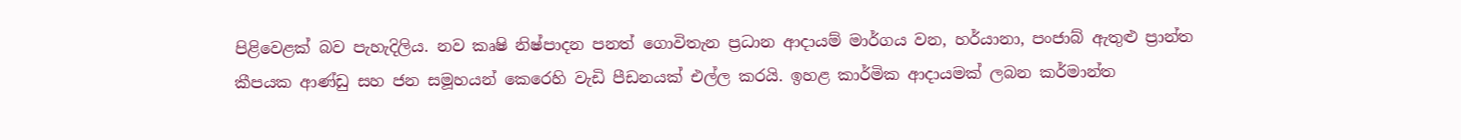පිළිවෙළක් බව පැහැදිලිය. නව කෘෂි නිෂ්පාදන පනත් ගොවිතැන ප්‍රධාන ආදායම් මාර්ගය වන, හර්යානා, පංජාබ් ඇතුළු ප්‍රාන්ත කීපයක ආණ්ඩු සහ ජන සමූහයන් කෙරෙහි වැඩි පීඩනයක් එල්ල කරයි. ඉහළ කාර්මික ආදායමක් ලබන කර්මාන්ත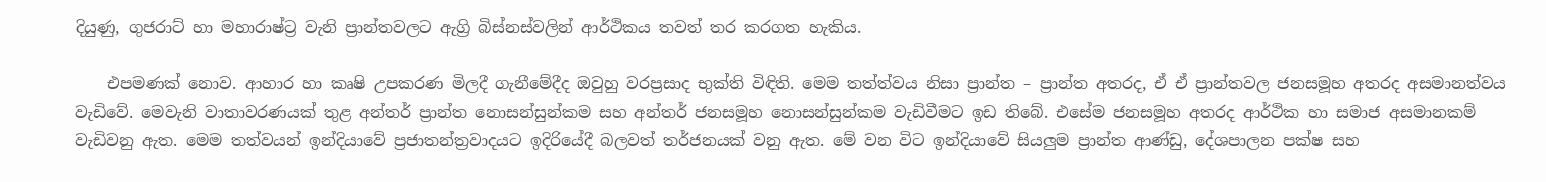දියුණු, ගුජරාට් හා මහාරාෂ්ට්‍ර වැනි ප්‍රාන්තවලට ඇග්‍රි බිස්නස්වලින් ආර්ථිකය තවත් තර කරගත හැකිය.

    එපමණක් නොව. ආහාර හා කෘෂි උපකරණ මිලදී ගැනීමේදීද ඔවුහු වරප්‍රසාද භුක්ති විඳිති. මෙම තත්ත්වය නිසා ප්‍රාන්ත – ප්‍රාන්ත අතරද, ඒ ඒ ප්‍රාන්තවල ජනසමූහ අතරද අසමානත්වය වැඩිවේ. මෙවැනි වාතාවරණයක් තුළ අන්තර් ප්‍රාන්ත නොසන්සුන්කම සහ අන්තර් ජනසමූහ නොසන්සුන්කම වැඩිවීමට ඉඩ තිබේ. එසේම ජනසමූහ අතරද ආර්ථික හා සමාජ අසමානකම් වැඩිවනු ඇත. මෙම තත්වයන් ඉන්දියාවේ ප්‍රජාතන්ත්‍රවාදයට ඉදිරියේදී බලවත් තර්ජනයක් වනු ඇත. මේ වන විට ඉන්දියාවේ සියලුම ප්‍රාන්ත ආණ්ඩු, දේශපාලන පක්ෂ සහ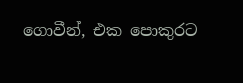ගොවීන්, එක පොකුරට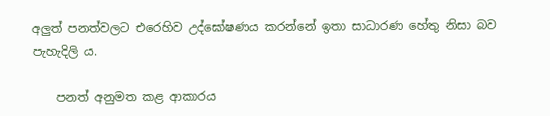අලුත් පනත්වලට එරෙහිව උද්ඝෝෂණය කරන්නේ ඉතා සාධාරණ හේතු නිසා බව පැහැදිලි ය.

    පනත් අනුමත කළ ආකාරය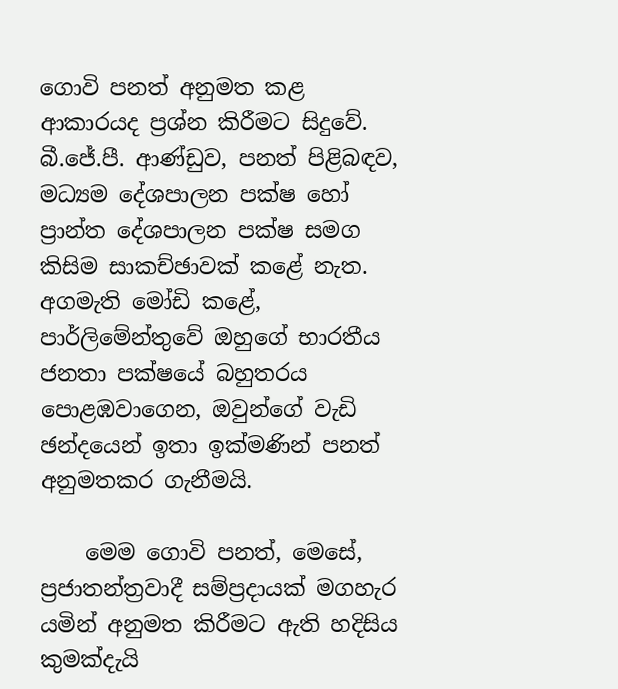ගොවි පනත් අනුමත කළ ආකාරයද ප්‍රශ්න කිරීමට සිදුවේ. බී.ජේ.පී. ආණ්ඩුව, පනත් පිළිබඳව, මධ්‍යම දේශපාලන පක්ෂ හෝ ප්‍රාන්ත දේශපාලන පක්ෂ සමග කිසිම සාකච්ඡාවක් කළේ නැත. අගමැති මෝඩි කළේ, පාර්ලිමේන්තුවේ ඔහුගේ භාරතීය ජනතා පක්ෂයේ බහුතරය පොළඹවාගෙන, ඔවුන්ගේ වැඩි ඡන්දයෙන් ඉතා ඉක්මණින් පනත් අනුමතකර ගැනීමයි.

    මෙම ගොවි පනත්, මෙසේ, ප්‍රජාතන්ත්‍රවාදී සම්ප්‍රදායක් මගහැර යමින් අනුමත කිරීමට ඇති හදිසිය කුමක්දැයි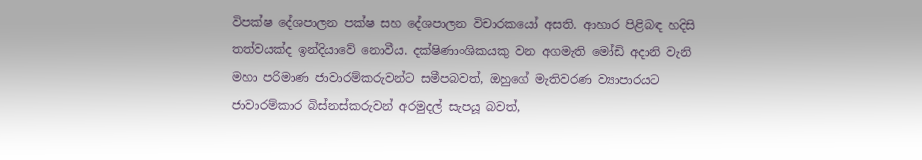විපක්ෂ දේශපාලන පක්ෂ සහ දේශපාලන විචාරකයෝ අසති. ආහාර පිළිබඳ හදිසි තත්වයක්ද ඉන්දියාවේ නොවීය. දක්ෂිණාංශිකයකු වන අගමැති මෝඩි අදානි වැනි මහා පරිමාණ ජාවාරම්කරුවන්ට සමීපබවත්, ඔහුගේ මැතිවරණ ව්‍යාපාරයට ජාවාරම්කාර බිස්නස්කරුවන් අරමුදල් සැපයූ බවත්,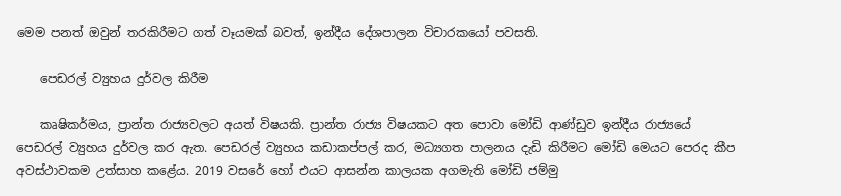මෙම පනත් ඔවුන් තරකිරීමට ගත් වෑයමක් බවත්, ඉන්දීය දේශපාලන විචාරකයෝ පවසති.

    පෙඩරල් ව්‍යුහය දුර්වල කිරීම

    කෘෂිකර්මය, ප්‍රාන්ත රාජ්‍යවලට අයත් විෂයකි. ප්‍රාන්ත රාජ්‍ය විෂයකට අත පොවා මෝඩි ආණ්ඩුව ඉන්දීය රාජ්‍යයේ පෙඩරල් ව්‍යුහය දුර්වල කර ඇත. පෙඩරල් ව්‍යුහය කඩාකප්පල් කර, මධ්‍යගත පාලනය දැඩි කිරීමට මෝඩි මෙයට පෙරද කීප අවස්ථාවකම උත්සාහ කළේය. 2019 වසරේ හෝ එයට ආසන්න කාලයක අගමැති මෝඩි ජම්මු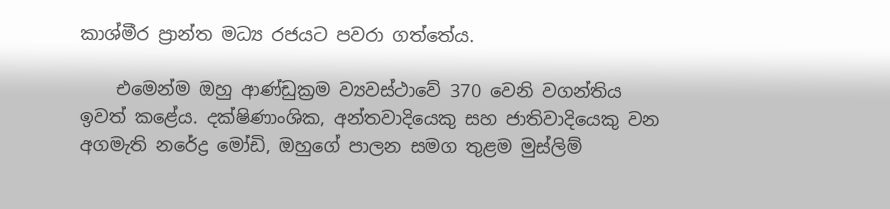කාශ්මීර ප්‍රාන්ත මධ්‍ය රජයට පවරා ගත්තේය.

    එමෙන්ම ඔහු ආණ්ඩුක්‍රම ව්‍යවස්ථාවේ 370 වෙනි වගන්තිය ඉවත් කළේය. දක්ෂිණාංශික, අන්තවාදියෙකු සහ ජාතිවාදියෙකු වන අගමැති නරේද්‍ර මෝඩි, ඔහුගේ පාලන සමග තුළම මුස්ලිම්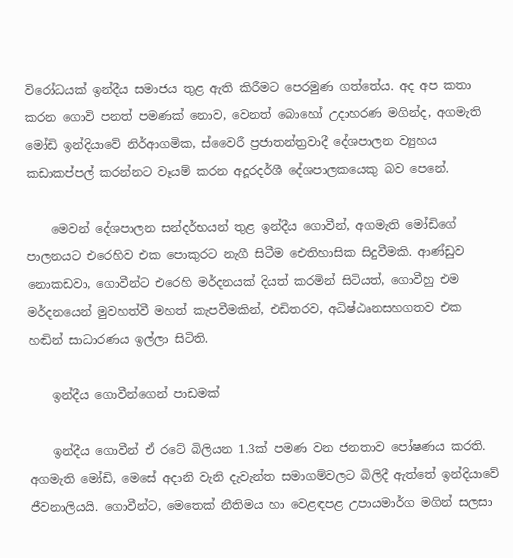විරෝධයක් ඉන්දීය සමාජය තුළ ඇති කිරීමට පෙරමුණ ගත්තේය. අද අප කතා කරන ගොවි පනත් පමණක් නොව, වෙනත් බොහෝ උදාහරණ මගින්ද, අගමැති මෝඩි ඉන්දියාවේ නිර්ආගමික, ස්වෛරී ප්‍රජාතන්ත්‍රවාදී දේශපාලන ව්‍යුහය කඩාකප්පල් කරන්නට වෑයම් කරන අදූරදර්ශී දේශපාලකයෙකු බව පෙනේ.

    මෙවන් දේශපාලන සන්දර්භයන් තුළ ඉන්දීය ගොවීන්, අගමැති මෝඩිගේ පාලනයට එරෙහිව එක පොකුරට නැගී සිටීම ඓතිහාසික සිදුවීමකි. ආණ්ඩුව නොකඩවා, ගොවීන්ට එරෙහි මර්දනයක් දියත් කරමින් සිටියත්, ගොවීහු එම මර්දනයෙන් මුවහත්වී මහත් කැපවීමකින්, එඩිතරව, අධිෂ්ඨෘනසහගතව එක හඬින් සාධාරණය ඉල්ලා සිටිති.

    ඉන්දීය ගොවීන්ගෙන් පාඩමක්

    ඉන්දීය ගොවීන් ඒ රටේ බිලියන 1.3ක් පමණ වන ජනතාව පෝෂණය කරති. අගමැති මෝඩි, මෙසේ අදානි වැනි දැවැන්ත සමාගම්වලට බිලිදී ඇත්තේ ඉන්දියාවේ ජීවනාලියයි. ගොවීන්ට, මෙතෙක් නීතිමය හා වෙළඳපළ උපායමාර්ග මගින් සලසා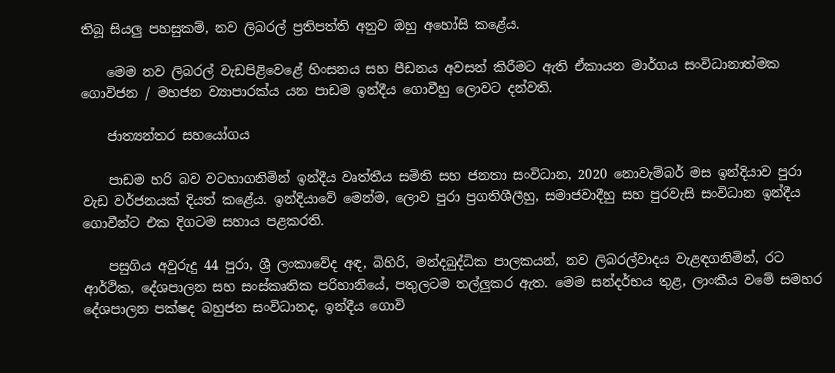තිබූ සියලු පහසුකම්, නව ලිබරල් ප්‍රතිපත්ති අනුව ඔහු අහෝසි කළේය.

    මෙම නව ලිබරල් වැඩපිළිවෙළේ හිංසනය සහ පීඩනය අවසන් කිරීමට ඇති ඒකායන මාර්ගය සංවිධානාත්මක ගොවිජන / මහජන ව්‍යාපාරක්ය යන පාඩම ඉන්දීය ගොවීහු ලොවට දන්වති.

    ජාත්‍යන්තර සහයෝගය

    පාඩම හරි බව වටහාගනිමින් ඉන්දීය වෘත්තීය සමිති සහ ජනතා සංවිධාන, 2020 නොවැම්බර් මස ඉන්දියාව පුරා වැඩ වර්ජනයක් දියත් කළේය. ඉන්දියාවේ මෙන්ම, ලොව පුරා ප්‍රගතිශීලීහු, සමාජවාදීහු සහ පුරවැසි සංවිධාන ඉන්දීය ගොවීන්ට එක දිගටම සහාය පළකරති.

    පසුගිය අවුරුදු 44 පුරා, ශ්‍රී ලංකාවේද අඳ, බිහිරි, මන්දබුද්ධික පාලකයන්, නව ලිබරල්වාදය වැළඳගනිමින්, රට ආර්ථික, දේශපාලන සහ සංස්කෘතික පරිහානියේ, පතුලටම තල්ලුකර ඇත. මෙම සන්දර්භය තුළ, ලාංකීය වමේ සමහර දේශපාලන පක්ෂද බහුජන සංවිධානද, ඉන්දීය ගොවි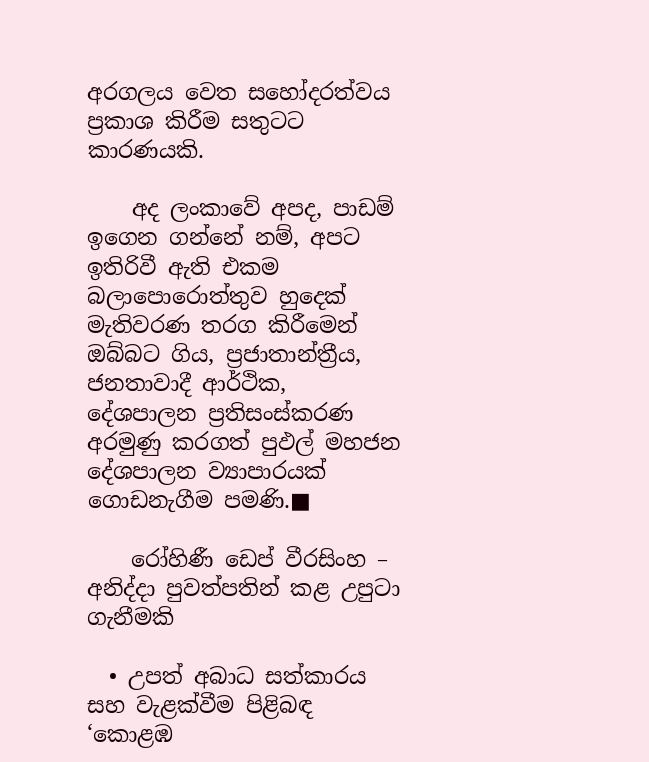අරගලය වෙත සහෝදරත්වය ප්‍රකාශ කිරීම සතුටට කාරණයකි.

    අද ලංකාවේ අපද, පාඩම් ඉගෙන ගන්නේ නම්, අපට ඉතිරිවී ඇති එකම බලාපොරොත්තුව හුදෙක් මැතිවරණ තරග කිරීමෙන් ඔබ්බට ගිය, ප්‍රජාතාන්ත්‍රීය, ජනතාවාදී ආර්ථික, දේශපාලන ප්‍රතිසංස්කරණ අරමුණු කරගත් පුඵල් මහජන දේශපාලන ව්‍යාපාරයක් ගොඩනැගීම පමණි.■

    රෝහිණී ඩෙප් වීරසිංහ – අනිද්දා පුවත්පතින් කළ උපුටා ගැනීමකි

  • උපත් අබාධ සත්කාරය සහ වැළක්වීම පිළිබඳ ‘කොළඹ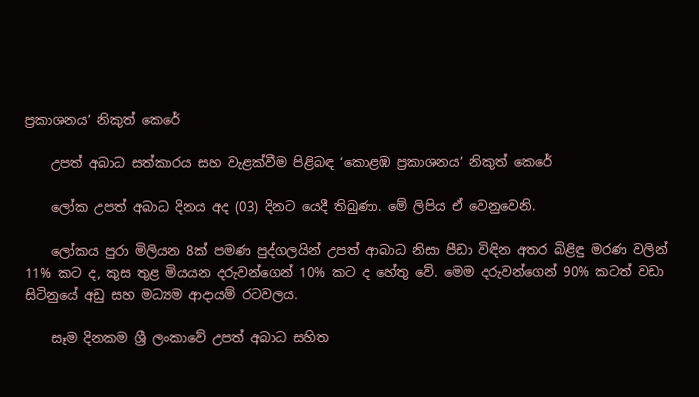ප්‍රකාශනය’ නිකුත් කෙරේ

    උපත් අබාධ සත්කාරය සහ වැළක්වීම පිළිබඳ ‘කොළඹ ප්‍රකාශනය’ නිකුත් කෙරේ

    ලෝක උපත් අබාධ දිනය අද (03) දිනට යෙදී තිබුණා. මේ ලිපිය ඒ වෙනුවෙනි.

    ලෝකය පුරා මිලියන 8ක් පමණ පුද්ගලයින් උපත් ආබාධ නිසා පීඩා විඳින අතර බිළිඳු මරණ වලින් 11% කට ද, කුස තුළ මියයන දරුවන්ගෙන් 10% කට ද හේතු වේ. මෙම දරුවන්ගෙන් 90% කටත් වඩා සිටිනුයේ අඩු සහ මධ්‍යම ආදායම් රටවලය.

    සෑම දිනකම ශ්‍රී ලංකාවේ උපත් අබාධ සහිත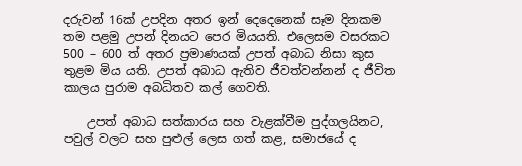දරුවන් 16ක් උපදින අතර ඉන් දෙදෙනෙක් සෑම දිනකම තම පළමු උපන් දිනයට පෙර මියයති. එලෙසම වසරකට 500 – 600 ත් අතර ප්‍රමාණයක් උපත් අබාධ නිසා කුස තුළම මිය යති. උපත් අබාධ ඇතිව ජීවත්වන්නන් ද ජීවිත කාලය පුරාම අබධිතව කල් ගෙවති.

    උපත් අබාධ සත්කාරය සහ වැළක්වීම පුද්ගලයිනට, පවුල් වලට සහ පුළුල් ලෙස ගත් කළ, සමාජයේ ද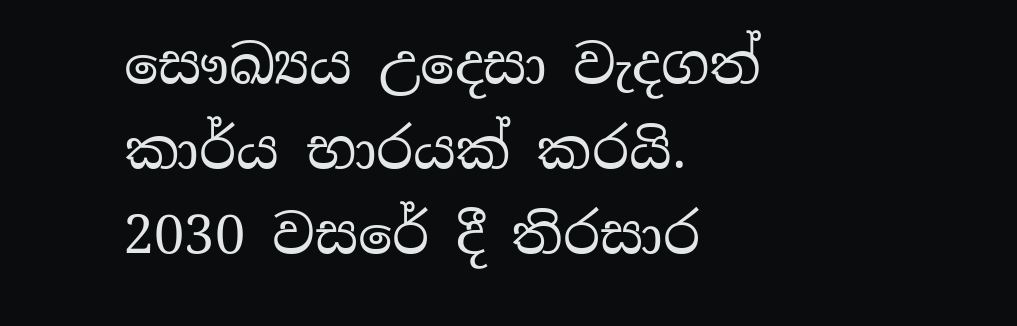සෞඛ්‍යය උදෙසා වැදගත් කාර්ය භාරයක් කරයි. 2030 වසරේ දී තිරසාර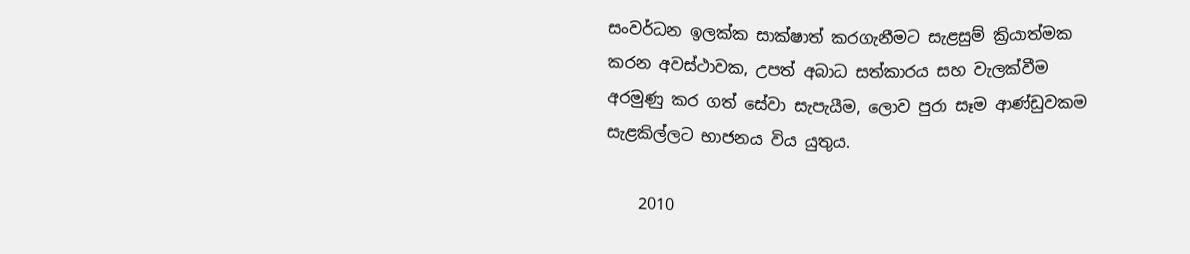සංවර්ධන ඉලක්ක සාක්ෂාත් කරගැනීමට සැළසුම් ක්‍රියාත්මක කරන අවස්ථාවක, උපත් අබාධ සත්කාරය සහ වැලක්වීම අරමුණු කර ගත් සේවා සැපැයීම, ලොව පුරා සෑම ආණ්ඩුවකම සැළකිල්ලට භාජනය විය යුතුය.

    2010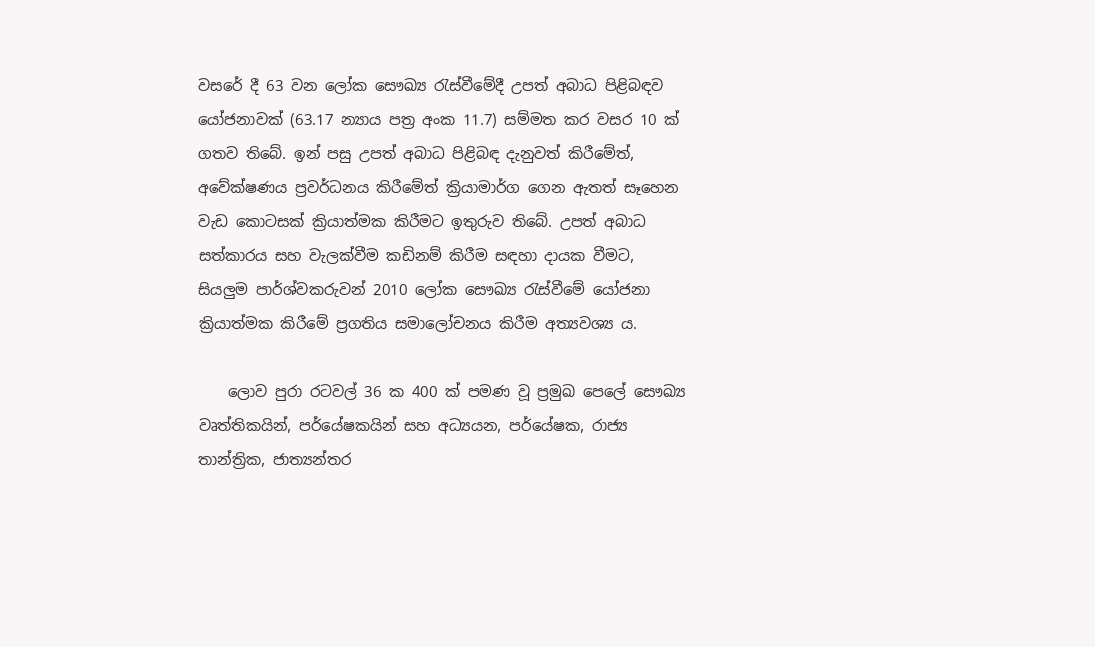වසරේ දී 63 වන ලෝක සෞඛ්‍ය රැස්වීමේදී උපත් අබාධ පිළිබඳව යෝජනාවක් (63.17 න්‍යාය පත්‍ර අංක 11.7) සම්මත කර වසර 10 ක් ගතව තිබේ. ඉන් පසු උපත් අබාධ පිළිබඳ දැනුවත් කිරීමේත්, අවේක්ෂණය ප්‍රවර්ධනය කිරීමේත් ක්‍රියාමාර්ග ගෙන ඇතත් සෑහෙන වැඩ කොටසක් ක්‍රියාත්මක කිරීමට ඉතුරුව තිබේ. උපත් අබාධ සත්කාරය සහ වැලක්වීම කඩිනම් කිරීම සඳහා දායක වීමට, සියලුම පාර්ශ්වකරුවන් 2010 ලෝක සෞඛ්‍ය රැස්වීමේ යෝජනා ක්‍රියාත්මක කිරීමේ ප්‍රගතිය සමාලෝචනය කිරීම අත්‍යවශ්‍ය ය.

    ලොව පුරා රටවල් 36 ක 400 ක් පමණ වූ ප්‍රමුඛ පෙලේ සෞඛ්‍ය වෘත්තිකයින්, පර්යේෂකයින් සහ අධ්‍යයන, පර්යේෂක, රාජ්‍ය තාන්ත්‍රික, ජාත්‍යන්තර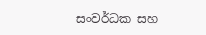සංවර්ධක සහ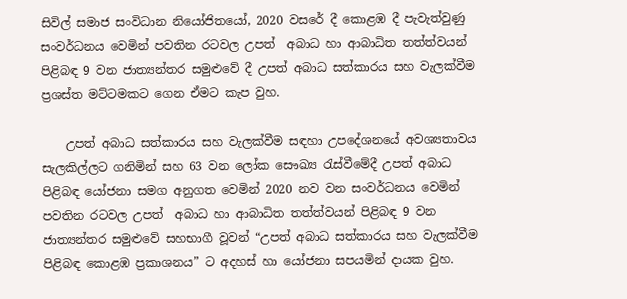සිවිල් සමාජ සංවිධාන නියෝජිතයෝ, 2020 වසරේ දී කොළඹ දී පැවැත්වුණු සංවර්ධනය වෙමින් පවතින රටවල උපත්  අබාධ හා ආබාධිත තත්ත්වයන් පිළිබඳ 9 වන ජාත්‍යන්තර සමුළුවේ දී උපත් අබාධ සත්කාරය සහ වැලක්වීම ප්‍රශස්ත මට්ටමකට ගෙන ඒමට කැප වුහ.

    උපත් අබාධ සත්කාරය සහ වැලක්වීම සඳහා උපදේශනයේ අවශ්‍යතාවය සැලකිල්ලට ගනිමින් සහ 63 වන ලෝක සෞඛ්‍ය රැස්වීමේදී උපත් අබාධ පිළිබඳ යෝජනා සමග අනුගත වෙමින් 2020 නව වන සංවර්ධනය වෙමින් පවතින රටවල උපත්  අබාධ හා ආබාධිත තත්ත්වයන් පිළිබඳ 9 වන ජාත්‍යන්තර සමුළුවේ සහභාගී වූවන් “උපත් අබාධ සත්කාරය සහ වැලක්වීම පිළිබඳ කොළඹ ප්‍රකාශනය” ට අදහස් හා යෝජනා සපයමින් දායක වුහ.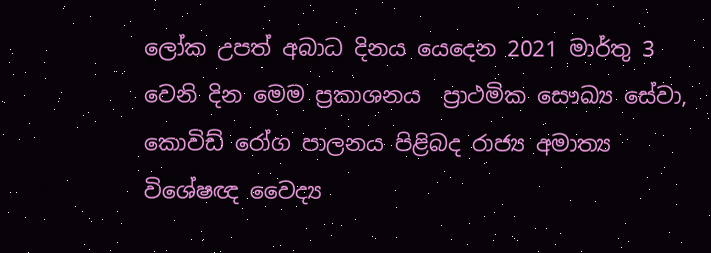ලෝක උපත් අබාධ දිනය යෙදෙන 2021 මාර්තු 3 වෙනි දින මෙම ප්‍රකාශනය  ප්‍රාථමික සෞඛ්‍ය සේවා, කොවිඩ් රෝග පාලනය පිළිබද රාජ්‍ය අමාත්‍ය විශේෂඥ වෛද්‍ය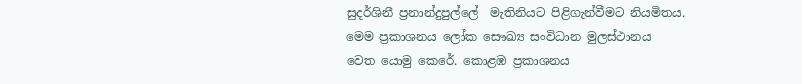සුදර්ශිනී ප්‍රනාන්දුපුල්ලේ  මැතිනියට පිළිගැන්වීමට නියමිතය. මෙම ප්‍රකාශනය ලෝක සෞඛ්‍ය සංවිධාන මුලස්ථානය වෙත යොමු කෙරේ. කොළඹ ප්‍රකාශනය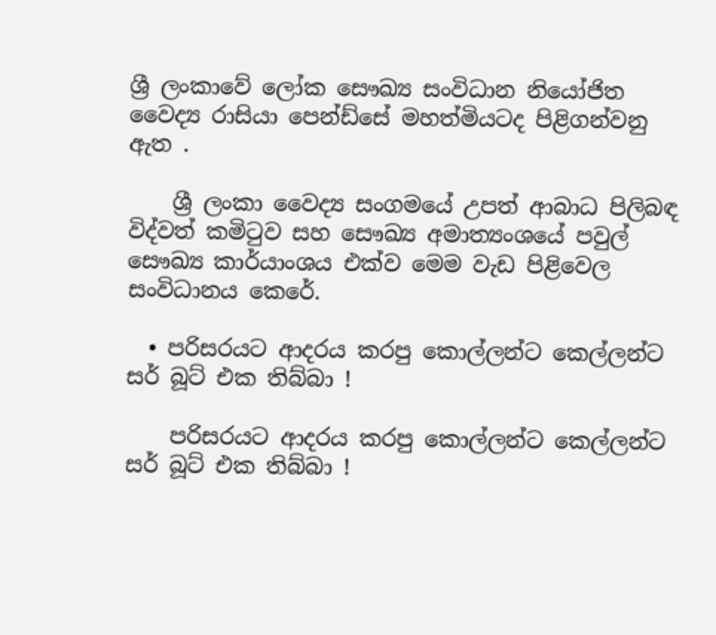ශ්‍රී ලංකාවේ ලෝක සෞඛ්‍ය සංවිධාන නියෝජිත වෛද්‍ය රාසියා පෙන්ඩ්සේ මහත්මියටද පිළිගන්වනු ඇත .

    ශ්‍රී ලංකා වෛද්‍ය සංගමයේ උපත් ආබාධ පිලිබඳ විද්වත් කමිටුව සහ සෞඛ්‍ය අමාත්‍යංශයේ පවුල් සෞඛ්‍ය කාර්යාංශය එක්ව මෙම වැඩ පිළිවෙල සංවිධානය කෙරේ.

  • පරිසරයට ආදරය කරපු කොල්ලන්ට කෙල්ලන්ට සර් බූට් එක තිබ්බා !

    පරිසරයට ආදරය කරපු කොල්ලන්ට කෙල්ලන්ට සර් බූට් එක තිබ්බා !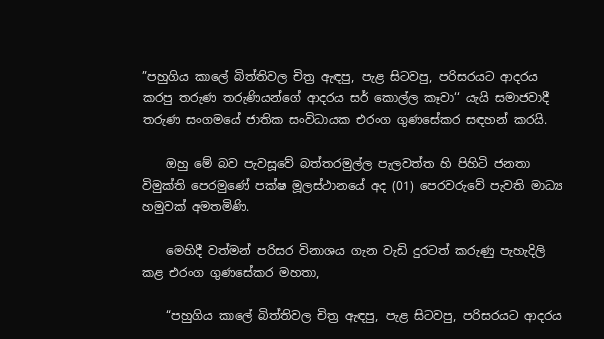”පහුගිය කාලේ බිත්තිවල චිත්‍ර ඇඳපු, පැළ සිටවපු, පරිසරයට ආදරය කරපු තරුණ තරුණියන්ගේ ආදරය සර් කොල්ල කෑවා‘‘ යැයි සමාජවාදී තරුණ සංගමයේ ජාතික සංවිධායක එරංග ගුණසේකර සඳහන් කරයි.

    ඔහු මේ බව පැවසූවේ බත්තරමුල්ල පැලවත්ත හි පිහිටි ජනතා විමුක්ති පෙරමුණේ පක්ෂ මූලස්ථානයේ අද (01) පෙරවරුවේ පැවති මාධ්‍ය හමුවක් අමතමිණි.

    මෙහිදී වත්මන් පරිසර විනාශය ගැන වැඩි දුරටත් කරුණු පැහැදිලි කළ එරංග ගුණසේකර මහතා,

    “පහුගිය කාලේ බිත්තිවල චිත්‍ර ඇඳපු, පැළ සිටවපු, පරිසරයට ආදරය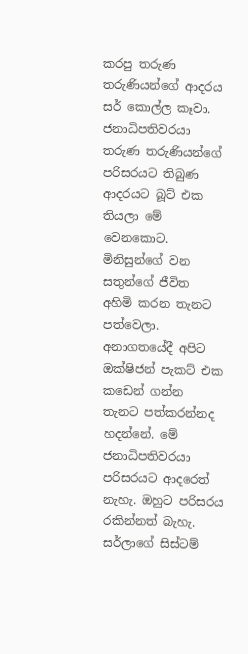කරපු තරුණ තරුණියන්ගේ ආදරය සර් කොල්ල කෑවා. ජනාධිපතිවරයා තරුණ තරුණියන්ගේ පරිසරයට තිබුණ ආදරයට බූට් එක තියලා මේ වෙනකොට. මිනිසුන්ගේ වන සතුන්ගේ ජීවිත අහිමි කරන තැනට පත්වෙලා. අනාගතයේදී අපිට ඔක්ෂිජන් පැකට් එක කඩෙන් ගන්න තැනට පත්කරන්නද හදන්නේ. මේ ජනාධිපතිවරයා පරිසරයට ආදරෙත් නැහැ. ඔහුට පරිසරය රකින්නත් බැහැ. සර්ලාගේ සිස්ටම්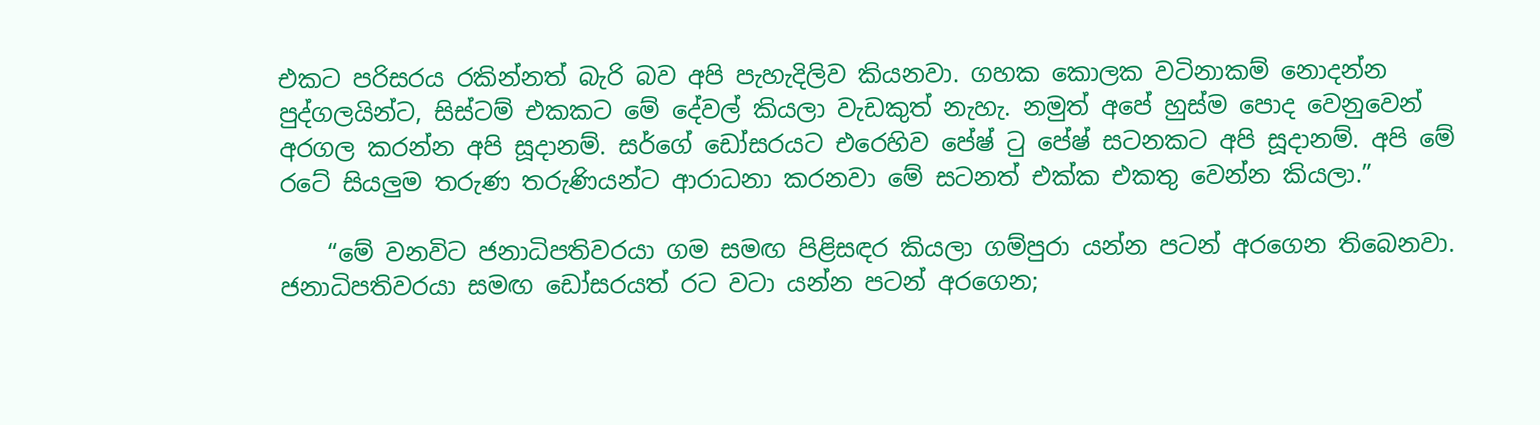එකට පරිසරය රකින්නත් බැරි බව අපි පැහැදිලිව කියනවා. ගහක කොලක වටිනාකම් නොදන්න පුද්ගලයින්ට, සිස්ටම් එකකට මේ දේවල් කියලා වැඩකුත් නැහැ. නමුත් අපේ හුස්ම පොද වෙනුවෙන් අරගල කරන්න අපි සූදානම්. සර්ගේ ඩෝසරයට එරෙහිව පේෂ් ටු පේෂ් සටනකට අපි සූදානම්. අපි මේ රටේ සියලුම තරුණ තරුණියන්ට ආරාධනා කරනවා මේ සටනත් එක්ක එකතු වෙන්න කියලා.”

    “මේ වනවිට ජනාධිපතිවරයා ගම සමඟ පිළිසඳර කියලා ගම්පුරා යන්න පටන් අරගෙන තිබෙනවා. ජනාධිපතිවරයා සමඟ ඩෝසරයත් රට වටා යන්න පටන් අරගෙන;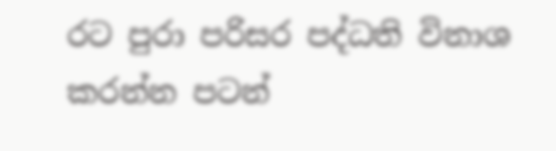රට පුරා පරිසර පද්ධති විනාශ කරන්න පටන්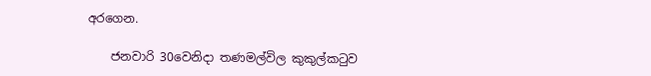අරගෙන.

    ජනවාරි 30වෙනිදා තණමල්විල කුකුල්කටුව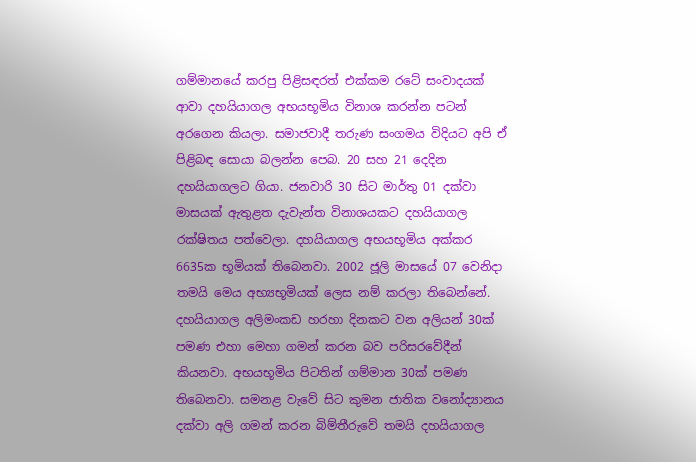ගම්මානයේ කරපු පිළිසඳරත් එක්කම රටේ සංවාදයක් ආවා දහයියාගල අභයභූමිය විනාශ කරන්න පටන් අරගෙන කියලා. සමාජවාදී තරුණ සංගමය විදියට අපි ඒ පිළිබඳ සොයා බලන්න පෙබ. 20 සහ 21 දෙදින දහයියාගලට ගියා. ජනවාරි 30 සිට මාර්තු 01 දක්වා මාසයක් ඇතුළත දැවැන්ත විනාශයකට දහයියාගල රක්ෂිතය පත්වෙලා. දහයියාගල අභයභූමිය අක්කර 6635ක භූමියක් තිබෙනවා. 2002 ජූලි මාසයේ 07 වෙනිදා තමයි මෙය අභ්‍යභූමියක් ලෙස නම් කරලා තිබෙන්නේ. දහයියාගල අලිමංකඩ හරහා දිනකට වන අලියන් 30ක් පමණ එහා මෙහා ගමන් කරන බව පරිසරවේදීන් කියනවා. අභයභූමිය පිටතින් ගම්මාන 30ක් පමණ තිබෙනවා. සමනළ වැවේ සිට කුමන ජාතික වනෝද්‍යානය දක්වා අලි ගමන් කරන බිම්තීරුවේ තමයි දහයියාගල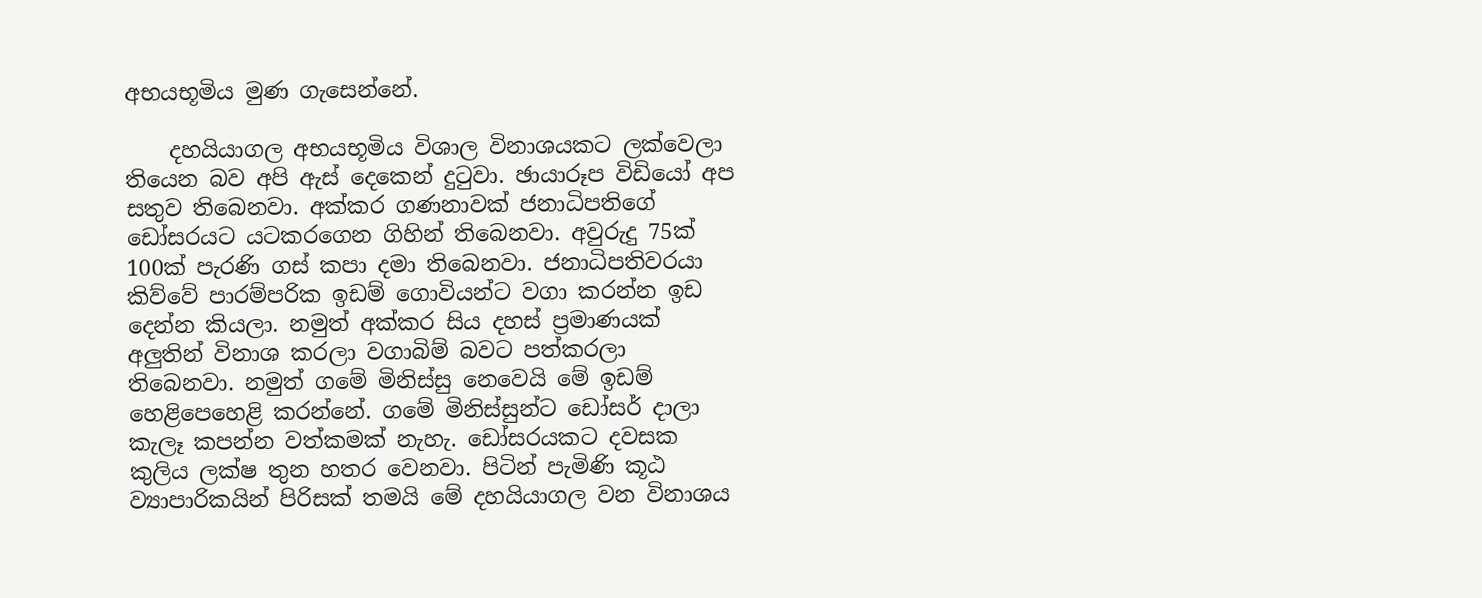අභයභූමිය මුණ ගැසෙන්නේ.

    දහයියාගල අභයභූමිය විශාල විනාශයකට ලක්වෙලා තියෙන බව අපි ඇස් දෙකෙන් දුටුවා. ඡායාරූප විඩියෝ අප සතුව තිබෙනවා. අක්කර ගණනාවක් ජනාධිපතිගේ ඩෝසරයට යටකරගෙන ගිහින් තිබෙනවා. අවුරුදු 75ක් 100ක් පැරණි ගස් කපා දමා තිබෙනවා. ජනාධිපතිවරයා කිව්වේ පාරම්පරික ඉඩම් ගොවියන්ට වගා කරන්න ඉඩ දෙන්න කියලා. නමුත් අක්කර සිය දහස් ප්‍රමාණයක් අලුතින් විනාශ කරලා වගාබිම් බවට පත්කරලා තිබෙනවා. නමුත් ගමේ මිනිස්සු නෙවෙයි මේ ඉඩම් හෙළිපෙහෙළි කරන්නේ. ගමේ මිනිස්සුන්ට ඩෝසර් දාලා කැලෑ කපන්න වත්කමක් නැහැ. ඩෝසරයකට දවසක කුලිය ලක්ෂ තුන හතර වෙනවා. පිටින් පැමිණි කූඨ ව්‍යාපාරිකයින් පිරිසක් තමයි මේ දහයියාගල වන විනාශය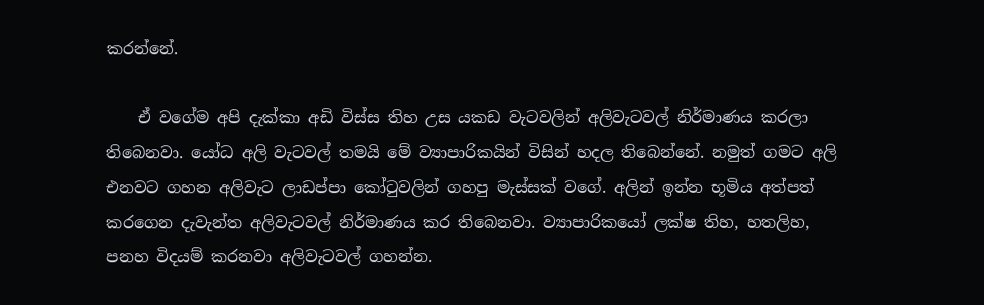කරන්නේ.

    ඒ වගේම අපි දැක්කා අඩි විස්ස තිහ උස යකඩ වැටවලින් අලිවැටවල් නිර්මාණය කරලා තිබෙනවා. යෝධ අලි වැටවල් තමයි මේ ව්‍යාපාරිකයින් විසින් හදල තිබෙන්නේ. නමුත් ගමට අලි එනවට ගහන අලිවැට ලාඩප්පා කෝටුවලින් ගහපු මැස්සක් වගේ. අලින් ඉන්න භූමිය අත්පත් කරගෙන දැවැන්ත අලිවැටවල් නිර්මාණය කර තිබෙනවා. ව්‍යාපාරිකයෝ ලක්ෂ තිහ, හතලිහ, පනහ විදයම් කරනවා අලිවැටවල් ගහන්න.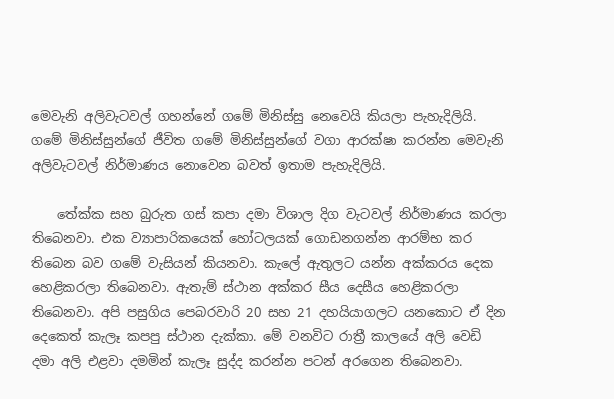මෙවැනි අලිවැටවල් ගහන්නේ ගමේ මිනිස්සු නෙවෙයි කියලා පැහැදිලියි. ගමේ මිනිස්සුන්ගේ ජීවිත ගමේ මිනිස්සුන්ගේ වගා ආරක්ෂා කරන්න මෙවැනි අලිවැටවල් නිර්මාණය නොවෙන බවත් ඉතාම පැහැදිලියි.

    තේක්ක සහ බුරුත ගස් කපා දමා විශාල දිග වැටවල් නිර්මාණය කරලා තිබෙනවා. එක ව්‍යාපාරිකයෙක් හෝටලයක් ගොඩනගන්න ආරම්භ කර තිබෙන බව ගමේ වැසියන් කියනවා. කැලේ ඇතුලට යන්න අක්කරය දෙක හෙළිකරලා තිබෙනවා. ඇතැම් ස්ථාන අක්කර සීය දෙසීය හෙළිකරලා තිබෙනවා. අපි පසුගිය පෙබරවාරි 20 සහ 21 දහයියාගලට යනකොට ඒ දින දෙකෙත් කැලෑ කපපු ස්ථාන දැක්කා. මේ වනවිට රාත්‍රී කාලයේ අලි වෙඩි දමා අලි එළවා දමමින් කැලෑ සුද්ද කරන්න පටන් අරගෙන තිබෙනවා.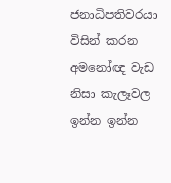ජනාධිපතිවරයා විසින් කරන අමනෝඥ වැඩ නිසා කැලෑවල ඉන්න ඉන්න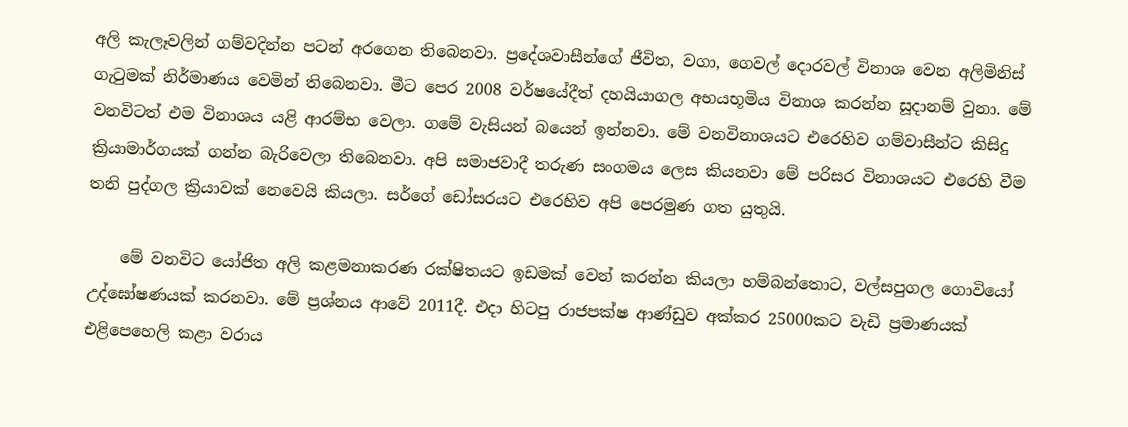අලි කැලෑවලින් ගම්වදින්න පටන් අරගෙන තිබෙනවා. ප්‍රදේශවාසීන්ගේ ජීවිත, වගා, ගෙවල් දොරවල් විනාශ වෙන අලිමිනිස් ගැටුමක් නිර්මාණය වෙමින් තිබෙනවා. මීට පෙර 2008 වර්ෂයේදීත් දහයියාගල අභයභූමිය විනාශ කරන්න සූදානම් වුනා. මේ වනවිටත් එම විනාශය යළි ආරම්භ වෙලා. ගමේ වැසියන් බයෙන් ඉන්නවා. මේ වනවිනාශයට එරෙහිව ගම්වාසීන්ට කිසිදු ක්‍රියාමාර්ගයක් ගන්න බැරිවෙලා තිබෙනවා. අපි සමාජවාදී තරුණ සංගමය ලෙස කියනවා මේ පරිසර විනාශයට එරෙහි වීම තනි පුද්ගල ක්‍රියාවක් නෙවෙයි කියලා. සර්ගේ ඩෝසරයට එරෙහිව අපි පෙරමුණ ගත යුතුයි.

    මේ වනවිට යෝජිත අලි කළමනාකරණ රක්ෂිතයට ඉඩමක් වෙන් කරන්න කියලා හම්බන්තොට, වල්සපුගල ගොවියෝ උද්ඝෝෂණයක් කරනවා. මේ ප්‍රශ්නය ආවේ 2011දී. එදා හිටපු රාජපක්ෂ ආණ්ඩුව අක්කර 25000කට වැඩි ප්‍රමාණයක් එළිපෙහෙලි කළා වරාය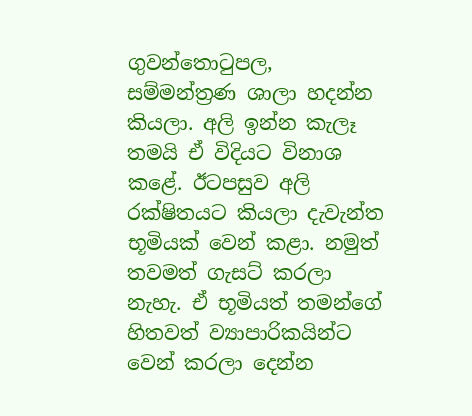ගුවන්තොටුපල, සම්මන්ත්‍රණ ශාලා හදන්න කියලා. අලි ඉන්න කැලෑ තමයි ඒ විදියට විනාශ කළේ. ඊටපසුව අලි රක්ෂිතයට කියලා දැවැන්ත භූමියක් වෙන් කළා. නමුත් තවමත් ගැසට් කරලා නැහැ. ඒ භූමියත් තමන්ගේ හිතවත් ව්‍යාපාරිකයින්ට වෙන් කරලා දෙන්න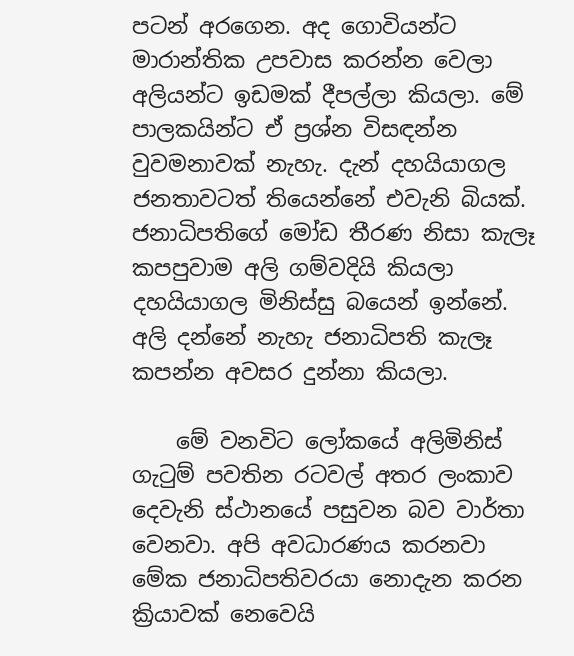පටන් අරගෙන. අද ගොවියන්ට මාරාන්තික උපවාස කරන්න වෙලා අලියන්ට ඉඩමක් දීපල්ලා කියලා. මේ පාලකයින්ට ඒ ප්‍රශ්න විසඳන්න වුවමනාවක් නැහැ. දැන් දහයියාගල ජනතාවටත් තියෙන්නේ එවැනි බියක්. ජනාධිපතිගේ මෝඩ තීරණ නිසා කැලෑ කපපුවාම අලි ගම්වදියි කියලා දහයියාගල මිනිස්සු බයෙන් ඉන්නේ. අලි දන්නේ නැහැ ජනාධිපති කැලෑ කපන්න අවසර දුන්නා කියලා.

    මේ වනවිට ලෝකයේ අලිමිනිස් ගැටුම් පවතින රටවල් අතර ලංකාව දෙවැනි ස්ථානයේ පසුවන බව වාර්තා වෙනවා. අපි අවධාරණය කරනවා මේක ජනාධිපතිවරයා නොදැන කරන ක්‍රියාවක් නෙවෙයි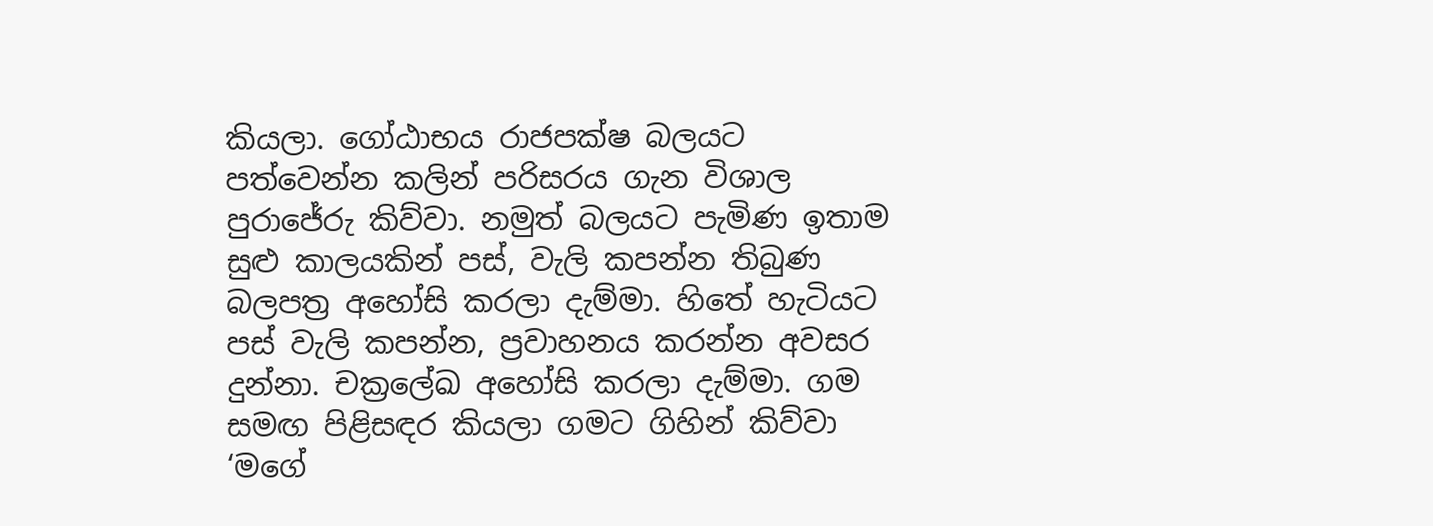කියලා. ගෝඨාභය රාජපක්ෂ බලයට පත්වෙන්න කලින් පරිසරය ගැන විශාල පුරාජේරු කිව්වා. නමුත් බලයට පැමිණ ඉතාම සුළු කාලයකින් පස්, වැලි කපන්න තිබුණ බලපත්‍ර අහෝසි කරලා දැම්මා. හිතේ හැටියට පස් වැලි කපන්න, ප්‍රවාහනය කරන්න අවසර දුන්නා. චක්‍රලේඛ අහෝසි කරලා දැම්මා. ගම සමඟ පිළිසඳර කියලා ගමට ගිහින් කිව්වා ‘මගේ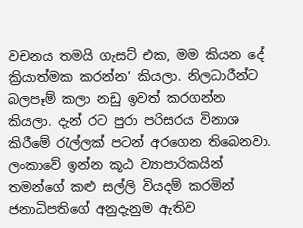වචනය තමයි ගැසට් එක, මම කියන දේ ක්‍රියාත්මක කරන්න’ කියලා. නිලධාරීන්ට බලපෑම් කලා නඩු ඉවත් කරගන්න කියලා. දැන් රට පුරා පරිසරය විනාශ කිරීමේ රැල්ලක් පටන් අරගෙන තිබෙනවා. ලංකාවේ ඉන්න කූඨ ව්‍යාපාරිකයින් තමන්ගේ කළු සල්ලි වියදම් කරමින් ජනාධිපතිගේ අනුදැනුම ඇතිව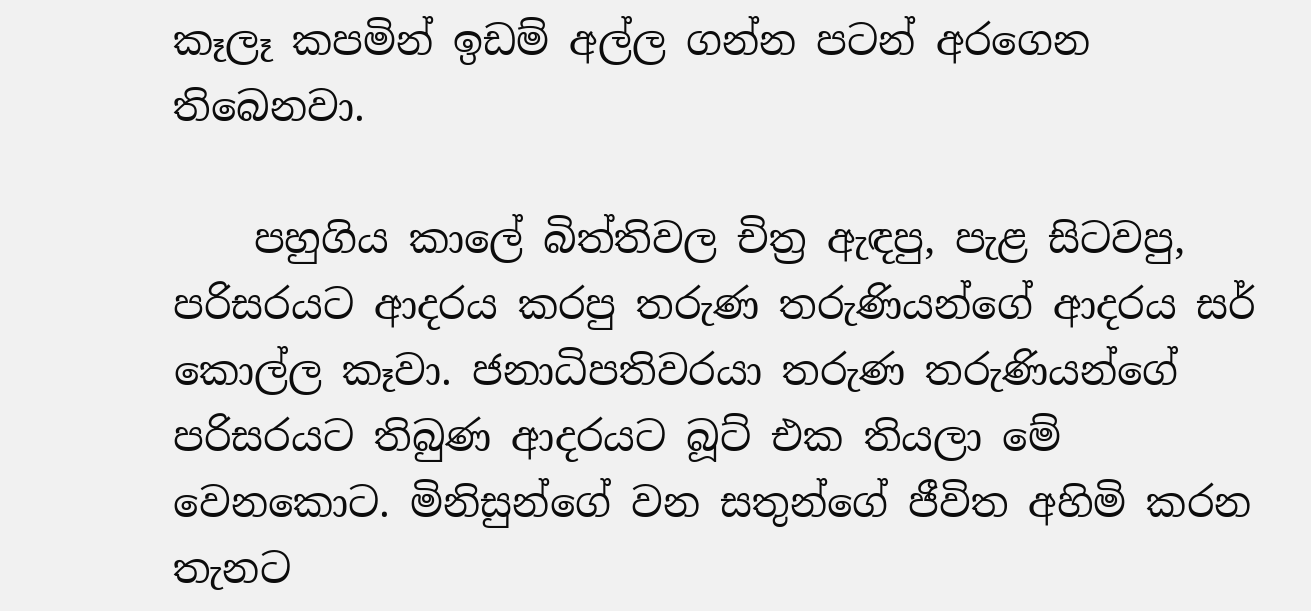කෑලෑ කපමින් ඉඩම් අල්ල ගන්න පටන් අරගෙන තිබෙනවා.

    පහුගිය කාලේ බිත්තිවල චිත්‍ර ඇඳපු, පැළ සිටවපු, පරිසරයට ආදරය කරපු තරුණ තරුණියන්ගේ ආදරය සර් කොල්ල කෑවා. ජනාධිපතිවරයා තරුණ තරුණියන්ගේ පරිසරයට තිබුණ ආදරයට බූට් එක තියලා මේ වෙනකොට. මිනිසුන්ගේ වන සතුන්ගේ ජීවිත අහිමි කරන තැනට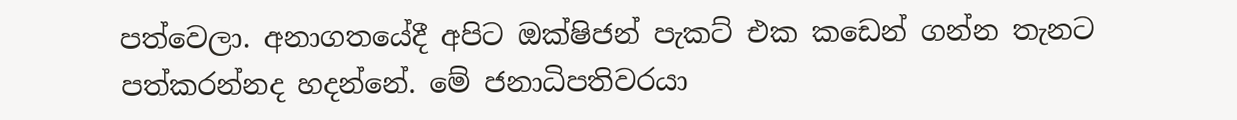පත්වෙලා. අනාගතයේදී අපිට ඔක්ෂිජන් පැකට් එක කඩෙන් ගන්න තැනට පත්කරන්නද හදන්නේ. මේ ජනාධිපතිවරයා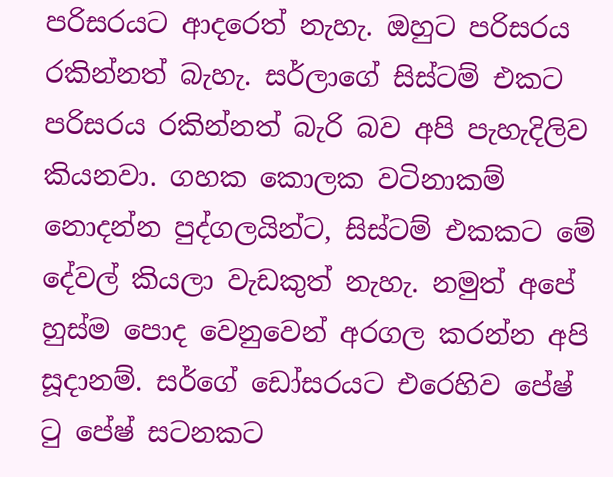පරිසරයට ආදරෙත් නැහැ. ඔහුට පරිසරය රකින්නත් බැහැ. සර්ලාගේ සිස්ටම් එකට පරිසරය රකින්නත් බැරි බව අපි පැහැදිලිව කියනවා. ගහක කොලක වටිනාකම් නොදන්න පුද්ගලයින්ට, සිස්ටම් එකකට මේ දේවල් කියලා වැඩකුත් නැහැ. නමුත් අපේ හුස්ම පොද වෙනුවෙන් අරගල කරන්න අපි සූදානම්. සර්ගේ ඩෝසරයට එරෙහිව පේෂ් ටු පේෂ් සටනකට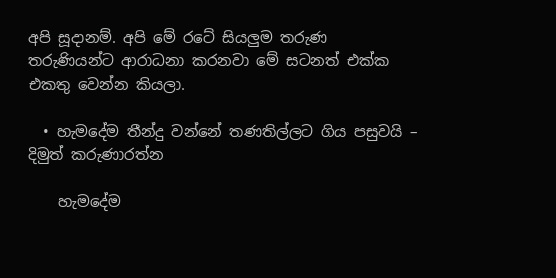අපි සූදානම්. අපි මේ රටේ සියලුම තරුණ තරුණියන්ට ආරාධනා කරනවා මේ සටනත් එක්ක එකතු වෙන්න කියලා.

  • හැමදේම තීන්දු වන්නේ තණතිල්ලට ගිය පසුවයි – දිමුත් කරුණාරත්න

    හැමදේම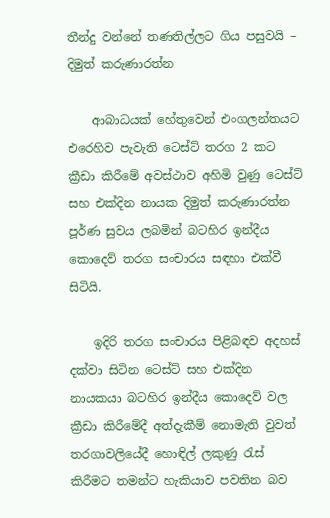තීන්දු වන්නේ තණතිල්ලට ගිය පසුවයි – දිමුත් කරුණාරත්න

    ආබාධයක් හේතුවෙන් එංගලන්තයට එරෙහිව පැවැති ටෙස්ට් තරග 2 කට ක්‍රීඩා කිරීමේ අවස්ථාව අහිමි වුණු ටෙස්ට් සහ එක්දින නායක දිමුත් කරුණාරත්න පූර්ණ සුවය ලබමින් බටහිර ඉන්දීය කොදෙව් තරග සංචාරය සඳහා එක්වී සිටියි.

    ඉදිරි තරග සංචාරය පිළිබඳව අදහස් දක්වා සිටින ටෙස්ට් සහ එක්දින නායකයා බටහිර ඉන්දීය කොදෙව් වල ක්‍රීඩා කිරීමේදී අත්දැකීම් නොමැති වුවත් තරගාවලියේදී හොඳිල් ලකුණු රැස් කිරීමට තමන්ට හැකියාව පවතින බව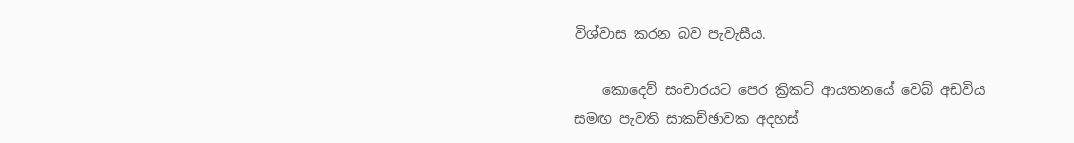විශ්වාස කරන බව පැවැසීය.

    කොදෙව් සංචාරයට පෙර ක්‍රිකට් ආයතනයේ වෙබ් අඩවිය සමඟ පැවති සාකච්ඡාවක අදහස්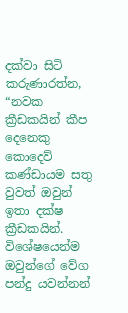දක්වා සිටි කරුණාරත්න, “නවක ක්‍රීඩකයින් කීප දෙනෙකු කොදෙව් කණ්ඩායම සතු වුවත් ඔවුන් ඉතා දක්ෂ ක්‍රීඩකයින්. විශේෂයෙන්ම ඔවුන්ගේ වේග පන්දු යවන්නන්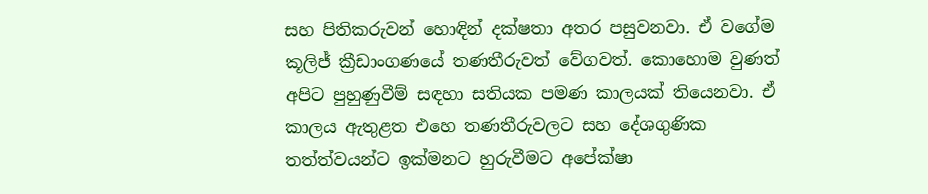සහ පිතිකරුවන් හොඳින් දක්ෂතා අතර පසුවනවා. ඒ වගේම කූලිජ් ක්‍රීඩාංගණයේ තණතීරුවත් වේගවත්. කොහොම වුණත් අපිට පුහුණුවීම් සඳහා සතියක පමණ කාලයක් තියෙනවා. ඒ කාලය ඇතුළත එහෙ තණතීරුවලට සහ දේශගුණික තත්ත්වයන්ට ඉක්මනට හුරුවීමට අපේක්ෂා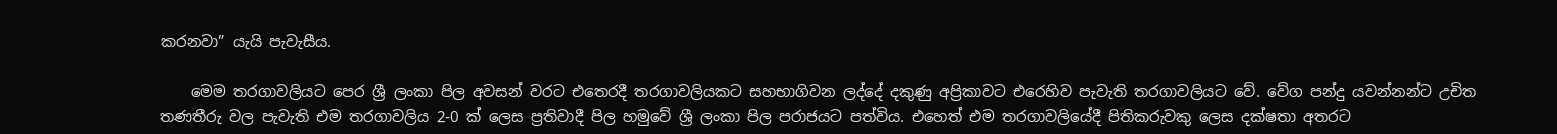කරනවා” යැයි පැවැසීය.

    මෙම තරගාවලියට පෙර ශ්‍රී ලංකා පිල අවසන් වරට එතෙරදී තරගාවලියකට සහභාගිවන ලද්දේ දකුණු අප්‍රිකාවට එරෙහිව පැවැති තරගාවලියට වේ. වේග පන්දු යවන්නන්ට උචිත තණතීරු වල පැවැති එම තරගාවලිය 2-0 ක් ලෙස ප්‍රතිවාදී පිල හමුවේ ශ්‍රී ලංකා පිල පරාජයට පත්විය. එහෙත් එම තරගාවලියේදී පිතිකරුවකු ලෙස දක්ෂතා අතරට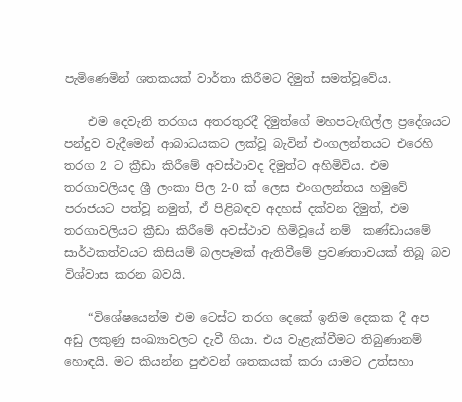පැමිණෙමින් ශතකයක් වාර්තා කිරීමට දිමුත් සමත්වූවේය.

    එම දෙවැනි තරගය අතරතුරදී දිමුත්ගේ මහපටැඟිල්ල ප්‍රදේශයට පන්දුව වැදීමෙන් ආබාධයකට ලක්වූ බැවින් එංගලන්තයට එරෙහි තරග 2 ට ක්‍රීඩා කිරීමේ අවස්ථාවද දිමුත්ට අහිමිවිය. එම තරගාවලියද ශ්‍රී ලංකා පිල 2-0 ක් ලෙස එංගලන්තය හමුවේ පරාජයට පත්වූ නමුත්, ඒ පිළිබඳව අදහස් දක්වන දිමුත්, එම තරගාවලියට ක්‍රීඩා කිරීමේ අවස්ථාව හිමිවූයේ නම්  කණ්ඩායමේ සාර්ථකත්වයට කිසියම් බලපෑමක් ඇතිවීමේ ප්‍රවණතාවයක් තිබූ බව විශ්වාස කරන බවයි.

    “විශේෂයෙන්ම එම ටෙස්ට තරග දෙකේ ඉනිම දෙකක දී අප අඩු ලකුණු සංඛ්‍යාවලට දැවී ගියා. එය වැළැක්වීමට තිබුණානම් හොඳයි. මට කියන්න පුළුවන් ශතකයක් කරා යාමට උත්සහා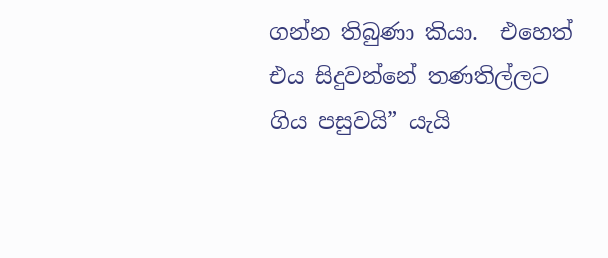ගන්න තිබුණා කියා.  එහෙත් එය සිදුවන්නේ තණතිල්ලට ගිය පසුවයි” යැයි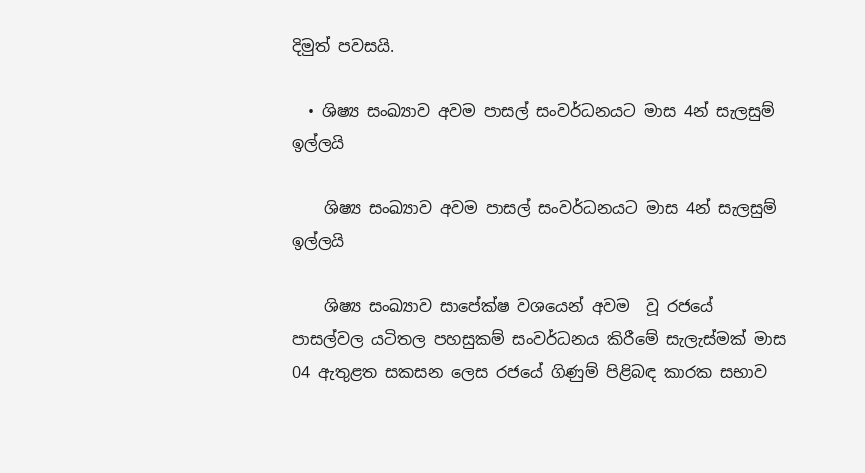දිමුත් පවසයි.

  • ශිෂ්‍ය සංඛ්‍යාව අවම පාසල් සංවර්ධනයට මාස 4න් සැලසුම් ඉල්ලයි

    ශිෂ්‍ය සංඛ්‍යාව අවම පාසල් සංවර්ධනයට මාස 4න් සැලසුම් ඉල්ලයි

    ශිෂ්‍ය සංඛ්‍යාව සාපේක්ෂ වශයෙන් අවම  වූ රජයේ පාසල්වල යටිතල පහසුකම් සංවර්ධනය කිරීමේ සැලැස්මක් මාස 04 ඇතුළත සකසන ලෙස රජයේ ගිණුම් පිළිබඳ කාරක සභාව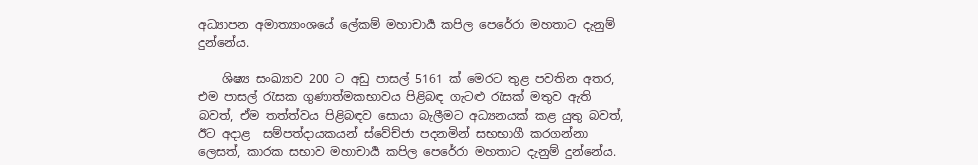අධ්‍යාපන අමාත්‍යාංශයේ ලේකම් මහාචාර්‍ය කපිල පෙරේරා මහතාට දැනුම් දුන්නේය.

    ශිෂ්‍ය සංඛ්‍යාව 200 ට අඩු පාසල් 5161 ක් මෙරට තුළ පවතින අතර, එම පාසල් රැසක ගුණාත්මකභාවය පිළිබඳ ගැටළු රැසක් මතුව ඇති බවත්, ඒම තත්ත්වය පිළිබඳව සොයා බැලීමට අධ්‍යනයක් කළ යුතු බවත්, ඊට අදාළ  සම්පත්දායකයන් ස්වේච්ජා පදනමින් සභභාගී කරගන්නා ලෙසත්, කාරක සභාව මහාචාර්‍ය කපිල පෙරේරා මහතාට දැනුම් දුන්නේය.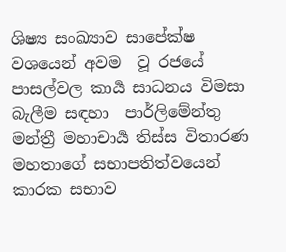ශිෂ්‍ය සංඛ්‍යාව සාපේක්ෂ වශයෙන් අවම  වූ රජයේ පාසල්වල කාර්‍ය සාධනය විමසා බැලීම සඳහා  පාර්ලිමේන්තු මන්ත්‍රී මහාචාර්‍ය තිස්ස විතාරණ මහතාගේ සභාපතිත්වයෙන්  කාරක සභාව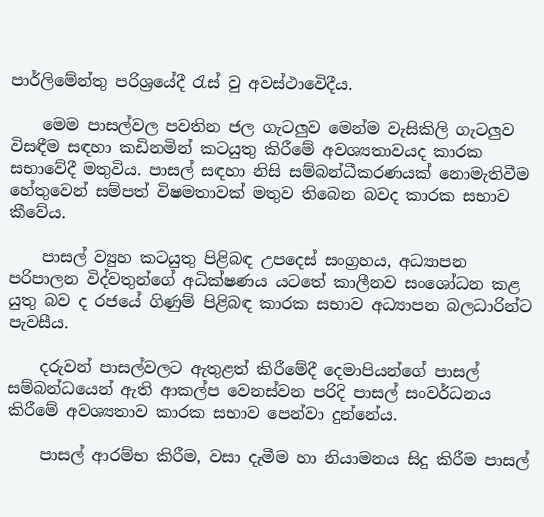පාර්ලිමේන්තු පරිශ්‍රයේදී රැස් වු අවස්ථාවෙිදීය.

    මෙම පාසල්වල පවතින ජල ගැටලුව මෙන්ම වැසිකිලි ගැටලුව විසඳීම සඳහා කඩිනමින් කටයුතු කිරීමේ අවශ්‍යතාවයද කාරක සභාවේදී මතුවිය. පාසල් සඳහා නිසි සම්බන්ධීකරණයක් නොමැතිවීම හේතුවෙන් සම්පත් විෂමතාවක් මතුව තිබෙන බවද කාරක සභාව කීවේය.

    පාසල් ව්‍යුහ කටයුතු පිළිබඳ උපදෙස් සංග්‍රහය, අධ්‍යාපන පරිපාලන විද්වතුන්ගේ අධික්ෂණය යටතේ කාලීනව සංශෝධන කළ යුතු බව ද රජයේ ගිණුම් පිළිබඳ කාරක සභාව අධ්‍යාපන බලධාරින්ට පැවසීය.

    දරුවන් පාසල්වලට ඇතුළත් කිරීමේදී දෙමාපියන්ගේ පාසල් සම්බන්ධයෙන් ඇති ආකල්ප වෙනස්වන පරිදි පාසල් සංවර්ධනය කිරීමේ අවශ්‍යතාව කාරක සභාව පෙන්වා දුන්නේය.

    පාසල් ආරම්භ කිරීම, වසා දැමීම හා නියාමනය සිදු කිරීම පාසල්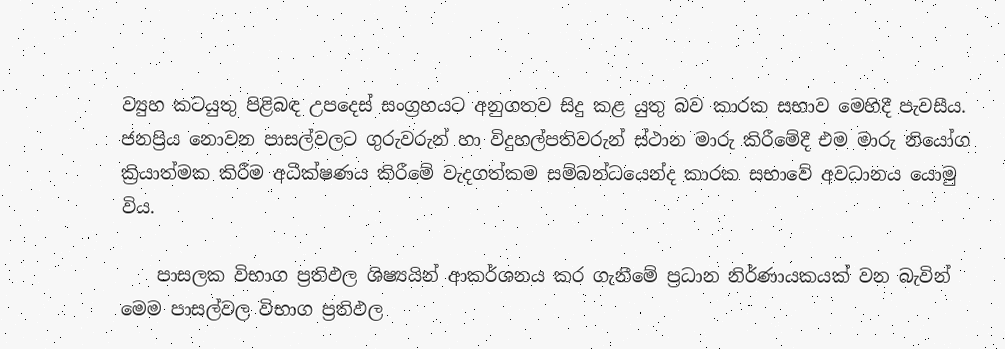ව්‍යුහ කටයුතු පිළිබඳ උපදෙස් සංග්‍රහයට අනුගතව සිදු කළ යුතු බව කාරක සභාව මෙහිදී පැවසීය. ජනප්‍රිය නොවන පාසල්වලට ගුරුවරුන් හා විදුහල්පතිවරුන් ස්ථාන මාරු කිරීමේදී එම මාරු නියෝග ක්‍රියාත්මක කිරීම අධීක්ෂණය කිරීමේ වැදගත්කම සම්බන්ධයෙන්ද කාරක සභාවේ අවධානය යොමු විය.

    පාසලක විභාග ප්‍රතිඵල ශිෂ්‍යයින් ආකර්ශනය කර ගැනීමේ ප්‍රධාන නිර්ණායකයක් වන බැවින් මෙම පාසල්වල විභාග ප්‍රතිඵල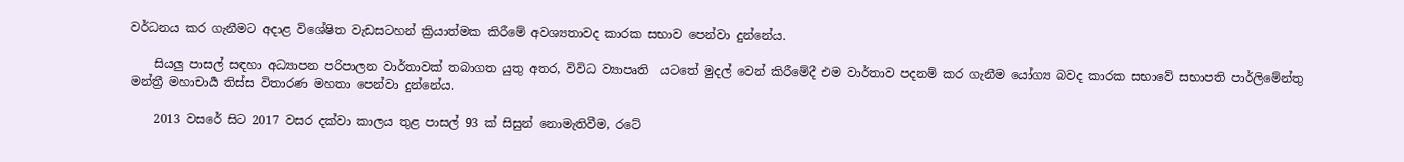වර්ධනය කර ගැනීමට අදාළ විශේෂිත වැඩසටහන් ක්‍රියාත්මක කිරීමේ අවශ්‍යතාවද කාරක සභාව පෙන්වා දුන්නේය.

    සියලු පාසල් සඳහා අධ්‍යාපන පරිපාලන වාර්තාවක් තබාගත යුතු අතර, විවිධ ව්‍යාපෘති  යටතේ මුදල් වෙන් කිරීමේදී එම වාර්තාව පදනම් කර ගැනීම යෝග්‍ය බවද කාරක සභාවේ සභාපති පාර්ලිමේන්තු මන්ත්‍රී මහාචාර්‍ය තිස්ස විතාරණ මහතා පෙන්වා දුන්නේය.

    2013 වසරේ සිට 2017 වසර දක්වා කාලය තුළ පාසල් 93 ක් සිසුන් නොමැතිවීම, රටේ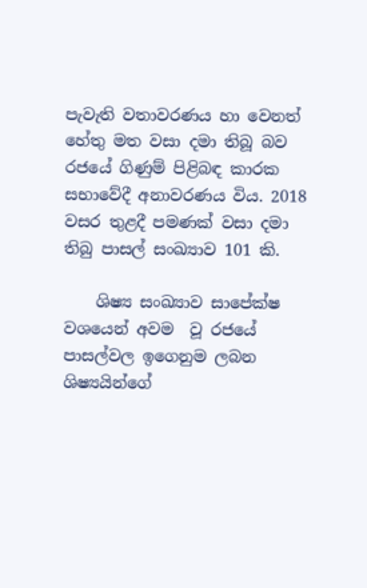පැවැති වතාවරණය හා වෙනත් හේතු මත වසා දමා තිබූ බව  රජයේ ගිණුම් පිළිබඳ කාරක සභාවේදී අනාවරණය විය. 2018 වසර තුළදී පමණක් වසා දමා තිබු පාසල් සංඛ්‍යාව 101 කි.

    ශිෂ්‍ය සංඛ්‍යාව සාපේක්ෂ වශයෙන් අවම  වූ රජයේ පාසල්වල ඉගෙනුම ලබන ශිෂ්‍යයින්ගේ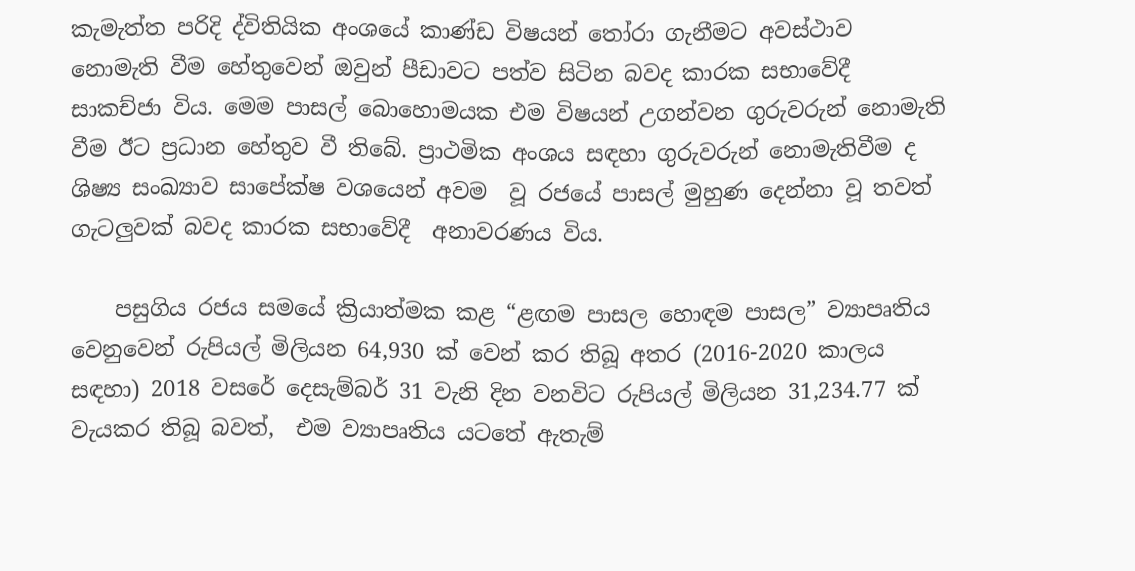කැමැත්ත පරිදි ද්විතියික අංශයේ කාණ්ඩ විෂයන් තෝරා ගැනීමට අවස්ථාව නොමැති වීම හේතුවෙන් ඔවුන් පීඩාවට පත්ව සිටින බවද කාරක සභාවේදී සාකච්ජා විය. මෙම පාසල් බොහොමයක එම විෂයන් උගන්වන ගුරුවරුන් නොමැති වීම ඊට ප්‍රධාන හේතුව වී තිබේ. ප්‍රාථමික අංශය සඳහා ගුරුවරුන් නොමැතිවීම ද  ශිෂ්‍ය සංඛ්‍යාව සාපේක්ෂ වශයෙන් අවම  වූ රජයේ පාසල් මුහුණ දෙන්නා වූ තවත් ගැටලුවක් බවද කාරක සභාවේදී  අනාවරණය විය.

    පසුගිය රජය සමයේ ක්‍රියාත්මක කළ “ළඟම පාසල හොඳම පාසල” ව්‍යාපෘතිය වෙනුවෙන් රුපියල් මිලියන 64,930 ක් වෙන් කර තිබූ අතර (2016-2020 කාලය සඳහා) 2018 වසරේ දෙසැම්බර් 31 වැනි දින වනවිට රුපියල් මිලියන 31,234.77 ක් වැයකර තිබූ බවත්,  එම ව්‍යාපෘතිය යටතේ ඇතැම්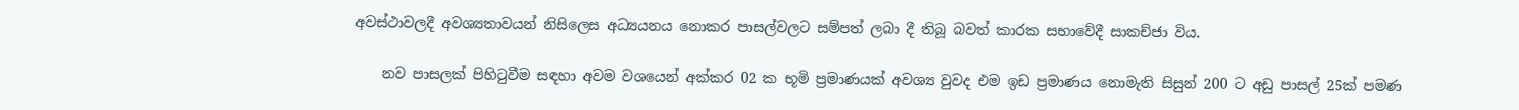අවස්ථාවලදී අවශ්‍යතාවයන් නිසිලෙස අධ්‍යයනය නොකර පාසල්වලට සම්පත් ලබා දී තිබූ බවත් කාරක සභාවේදී සාකච්ජා විය.

    නව පාසලක් පිහිටුවීම සඳහා අවම වශයෙන් අක්කර 02 ක භූමි ප්‍රමාණයක් අවශ්‍ය වුවද එම ඉඩ ප්‍රමාණය නොමැති සිසුන් 200 ට අඩු පාසල් 25ක් පමණ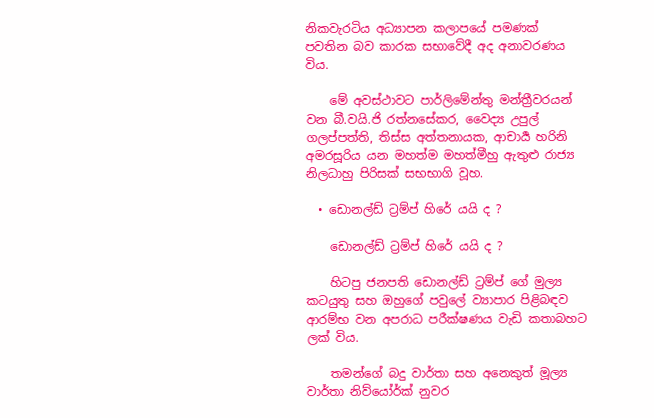නිකවැරටිය අධ්‍යාපන කලාපයේ පමණක්  පවතින බව කාරක සභාවේදී අද අනාවරණය විය.

    මේ අවස්ථාවට පාර්ලිමේන්තු මන්ත්‍රීවරයන් වන බී.වයි.ජි රත්නසේකර, වෛද්‍ය උපුල් ගලප්පත්ති, තිස්ස අත්තනායක, ආචාර්‍ය හරිනි අමරසූරිය යන මහත්ම මහත්මීහු ඇතුළු රාජ්‍ය නිලධාහු පිරිසක් සභභාගි වූහ.

  • ඩොනල්ඩ් ට්‍රම්ප් හිරේ යයි ද ?

    ඩොනල්ඩ් ට්‍රම්ප් හිරේ යයි ද ?

    හිටපු ජනපති ඩොනල්ඩ් ට්‍රම්ප් ගේ මුල්‍ය කටයුතු සහ ඔහුගේ පවුලේ ව්‍යාපාර පිළිබඳව ආරම්භ වන අපරාධ පරීක්ෂණය වැඩි කතාබහට ලක් විය.

    තමන්ගේ බදු වාර්තා සහ අනෙකුත් මූල්‍ය වාර්තා නිව්යෝර්ක් නුවර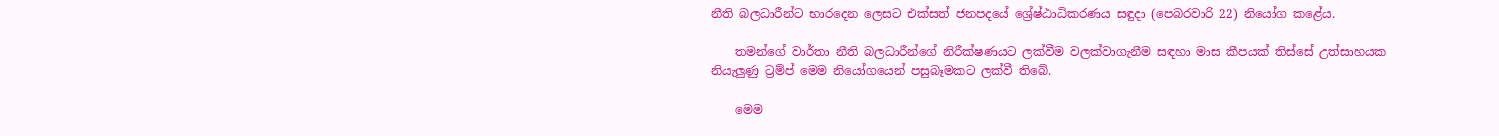නීති බලධාරීන්ට භාරදෙන ලෙසට එක්සත් ජනපදයේ ශ්‍රේෂ්ඨාධිකරණය සඳුදා (පෙබරවාරි 22) නියෝග කළේය.

    තමන්ගේ වාර්තා නීති බලධාරීන්ගේ නිරීක්ෂණයට ලක්වීම වලක්වාගැනීම සඳහා මාස කීපයක් තිස්සේ උත්සාහයක නියැලුණු ට්‍රම්ප් මෙම නියෝගයෙන් පසුබෑමකට ලක්වී තිබේ.

    මෙම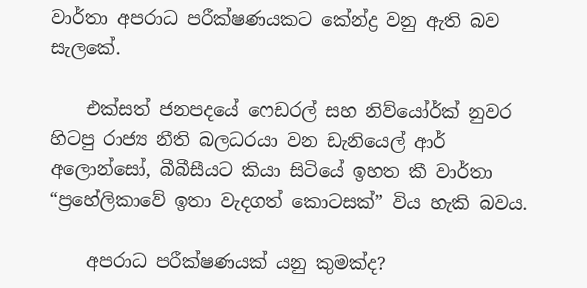වාර්තා අපරාධ පරීක්ෂණයකට කේන්ද්‍ර වනු ඇති බව සැලකේ.

    එක්සත් ජනපදයේ ෆෙඩරල් සහ නිව්යෝර්ක් නුවර හිටපු රාජ්‍ය නීති බලධරයා වන ඩැනියෙල් ආර් අලොන්සෝ, බීබීසීයට කියා සිටියේ ඉහත කී වාර්තා “ප්‍රහේලිකාවේ ඉතා වැදගත් කොටසක්” විය හැකි බවය.

    අපරාධ පරීක්ෂණයක් යනු කුමක්ද?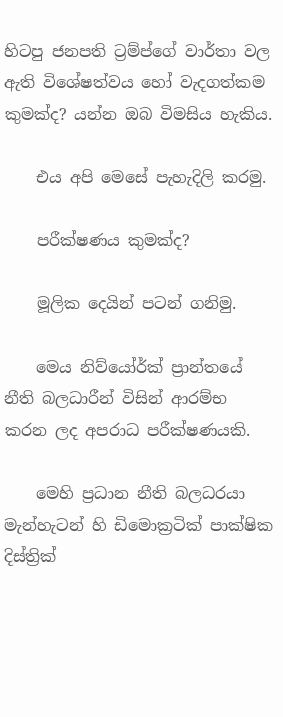හිටපු ජනපති ට්‍රම්ප්ගේ වාර්තා වල ඇති විශේෂත්වය හෝ වැදගත්කම කුමක්ද? යන්න ඔබ විමසිය හැකිය.

    එය අපි මෙසේ පැහැදිලි කරමු.

    පරීක්ෂණය කුමක්ද?

    මූලික දෙයින් පටන් ගනිමු.

    මෙය නිව්යෝර්ක් ප්‍රාන්තයේ නීති බලධාරීන් විසින් ආරම්භ කරන ලද අපරාධ පරීක්ෂණයකි.

    මෙහි ප්‍රධාන නීති බලධරයා මැන්හැටන් හි ඩිමොක්‍රටික් පාක්ෂික දිස්ත්‍රික්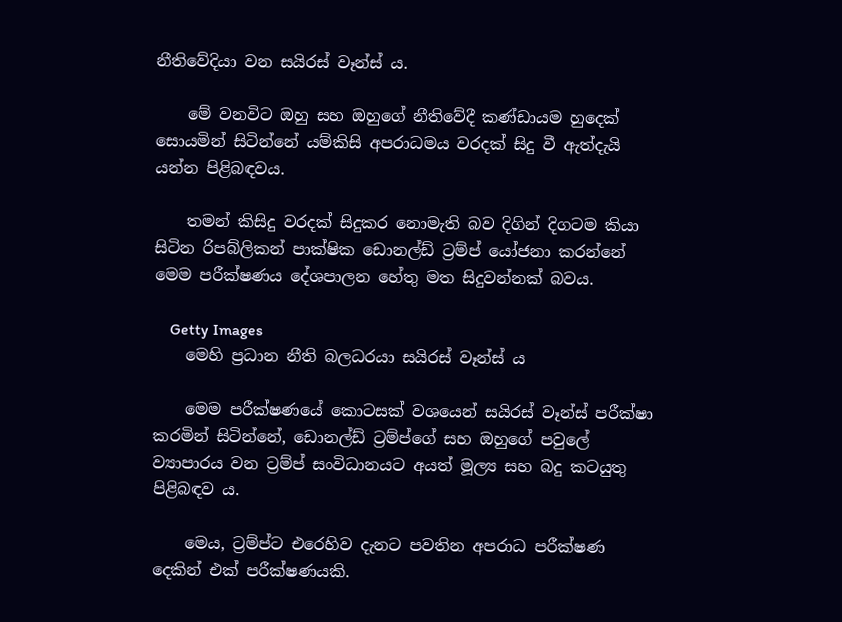නීතිවේදියා වන සයිරස් වෑන්ස් ය.

    මේ වනවිට ඔහු සහ ඔහුගේ නීතිවේදී කණ්ඩායම හුදෙක් සොයමින් සිටින්නේ යම්කිසි අපරාධමය වරදක් සිදු වී ඇත්දැයි යන්න පිළිබඳවය.

    තමන් කිසිදු වරදක් සිදුකර නොමැති බව දිගින් දිගටම කියා සිටින රිපබ්ලිකන් පාක්ෂික ඩොනල්ඩ් ට්‍රම්ප් යෝජනා කරන්නේ මෙම පරීක්ෂණය දේශපාලන හේතු මත සිදුවන්නක් බවය.

    Getty Images
    මෙහි ප්‍රධාන නීති බලධරයා සයිරස් වෑන්ස් ය

    මෙම පරීක්ෂණයේ කොටසක් වශයෙන් සයිරස් වෑන්ස් පරීක්ෂා කරමින් සිටින්නේ, ඩොනල්ඩ් ට්‍රම්ප්ගේ සහ ඔහුගේ පවුලේ ව්‍යාපාරය වන ට්‍රම්ප් සංවිධානයට අයත් මූල්‍ය සහ බදු කටයුතු පිළිබඳව ය.

    මෙය, ට්‍රම්ප්ට එරෙහිව දැනට පවතින අපරාධ පරීක්ෂණ දෙකින් එක් පරීක්ෂණයකි.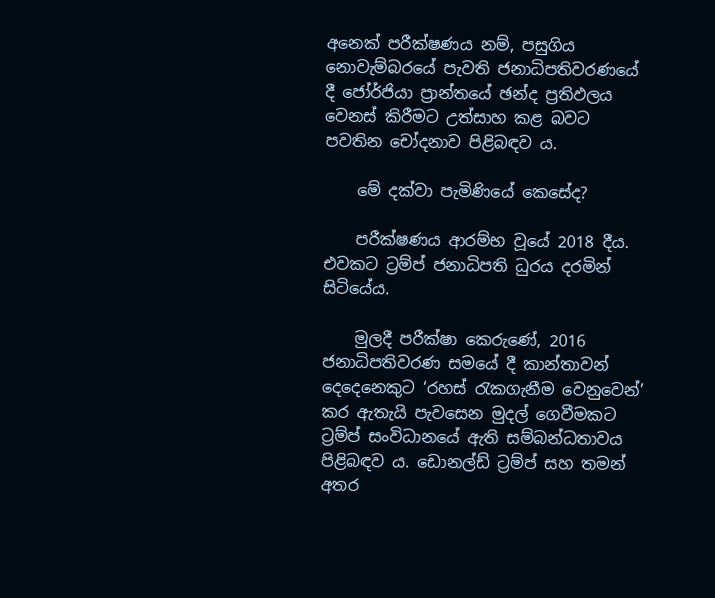අනෙක් පරීක්ෂණය නම්, පසුගිය නොවැම්බරයේ පැවති ජනාධිපතිවරණයේ දී ජෝර්ජියා ප්‍රාන්තයේ ඡන්ද ප්‍රතිඵලය වෙනස් කිරීමට උත්සාහ කළ බවට පවතින චෝදනාව පිළිබඳව ය.

    මේ දක්වා පැමිණියේ කෙසේද?

    පරීක්ෂණය ආරම්භ වූයේ 2018 දීය. එවකට ට්‍රම්ප් ජනාධිපති ධුරය දරමින් සිටියේය.

    මුලදී පරීක්ෂා කෙරුණේ, 2016 ජනාධිපතිවරණ සමයේ දී කාන්තාවන් දෙදෙනෙකුට ‘රහස් රැකගැනීම වෙනුවෙන්’ කර ඇතැයි පැවසෙන මුදල් ගෙවීමකට ට්‍රම්ප් සංවිධානයේ ඇති සම්බන්ධතාවය පිළිබඳව ය. ඩොනල්ඩ් ට්‍රම්ප් සහ තමන් අතර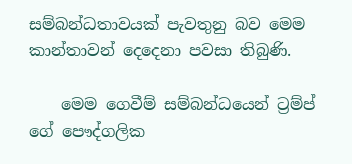සම්බන්ධතාවයක් පැවතුනු බව මෙම කාන්තාවන් දෙදෙනා පවසා තිබුණි.

    මෙම ගෙවීම් සම්බන්ධයෙන් ට්‍රම්ප් ගේ පෞද්ගලික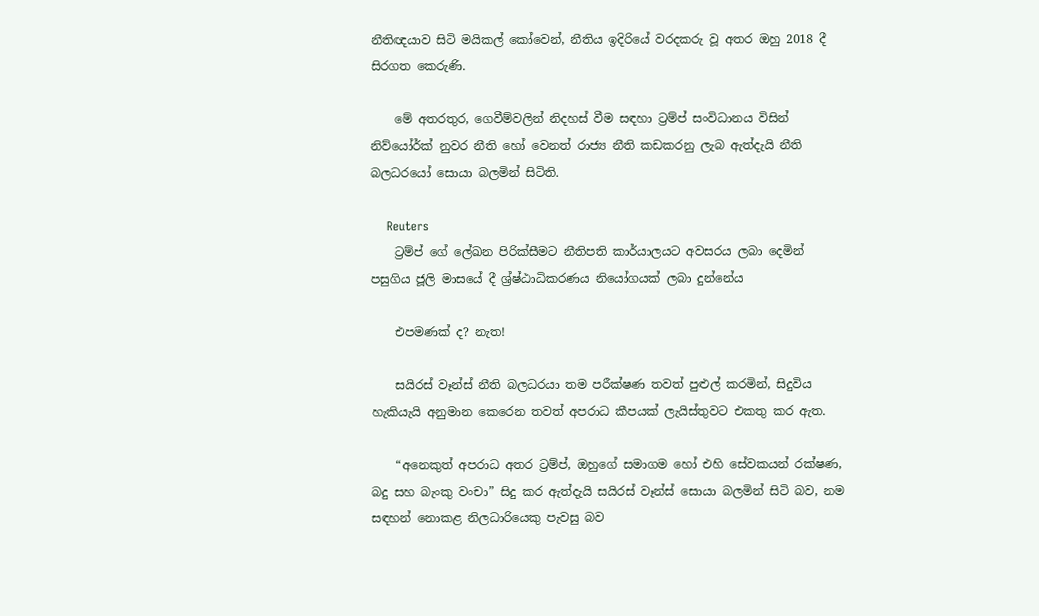නීතිඥයාව සිටි මයිකල් කෝවෙන්, නීතිය ඉදිරියේ වරදකරු වූ අතර ඔහු 2018 දී සිරගත කෙරුණි.

    මේ අතරතුර, ගෙවීම්වලින් නිදහස් වීම සඳහා ට්‍රම්ප් සංවිධානය විසින් නිව්යෝර්ක් නුවර නීති හෝ වෙනත් රාජ්‍ය නීති කඩකරනු ලැබ ඇත්දැයි නීති බලධරයෝ සොයා බලමින් සිටිති.

    Reuters
    ට්‍රම්ප් ගේ ලේඛන පිරික්සීමට නීතිපති කාර්යාලයට අවසරය ලබා දෙමින් පසුගිය ජූලි මාසයේ දී ශ්‍ර්ෂ්ඨාධිකරණය නියෝගයක් ලබා දුන්නේය

    එපමණක් ද? නැත!

    සයිරස් වෑන්ස් නීති බලධරයා තම පරීක්ෂණ තවත් පුළුල් කරමින්, සිදුවිය හැකියැයි අනුමාන කෙරෙන තවත් අපරාධ කීපයක් ලැයිස්තුවට එකතු කර ඇත.

    “අනෙකුත් අපරාධ අතර ට්‍රම්ප්, ඔහුගේ සමාගම හෝ එහි සේවකයන් රක්ෂණ, බදු සහ බැංකු වංචා” සිදු කර ඇත්දැයි සයිරස් වෑන්ස් සොයා බලමින් සිටි බව, නම සඳහන් නොකළ නිලධාරියෙකු පැවසු බව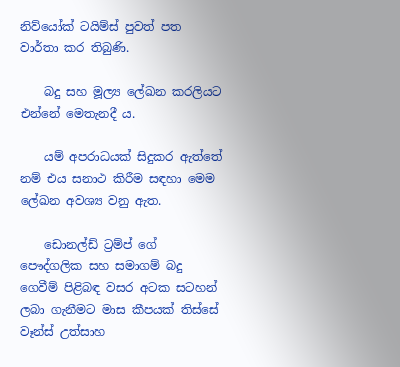නිව්යෝක් ටයිම්ස් පුවත් පත වාර්තා කර තිබුණි.

    බදු සහ මූල්‍ය ලේඛන කරලියට එන්නේ මෙතැනදී ය.

    යම් අපරාධයක් සිදුකර ඇත්තේ නම් එය සනාථ කිරීම සඳහා මෙම ලේඛන අවශ්‍ය වනු ඇත.

    ඩොනල්ඩ් ට්‍රම්ප් ගේ පෞද්ගලික සහ සමාගම් බදු ගෙවීම් පිළිබඳ වසර අටක සටහන් ලබා ගැනීමට මාස කීපයක් තිස්සේ වෑන්ස් උත්සාහ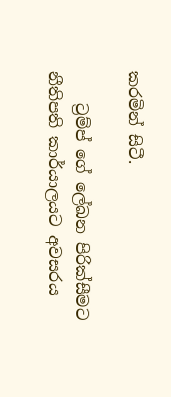කරමින් සිටී.

    ට්‍රම්ප් ගේ ලේඛන පිරික්සීමට නීතිපති කාර්යාලයට අවසරය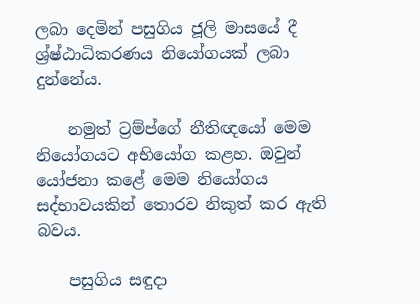ලබා දෙමින් පසුගිය ජූලි මාසයේ දී ශ්‍ර්ෂ්ඨාධිකරණය නියෝගයක් ලබා දුන්නේය.

    නමුත් ට්‍රම්ප්ගේ නීතිඥයෝ මෙම නියෝගයට අභියෝග කළහ. ඔවුන් යෝජනා කළේ මෙම නියෝගය සද්භාවයකින් තොරව නිකුත් කර ඇති බවය.

    පසුගිය සඳුදා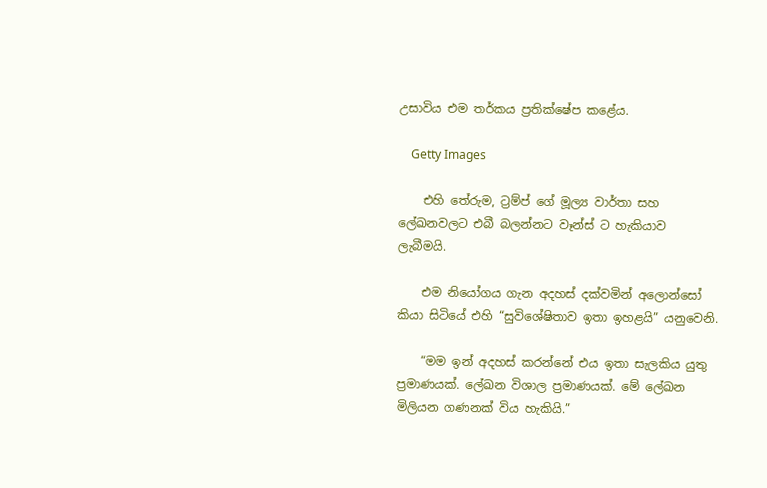උසාවිය එම තර්කය ප්‍රතික්ෂේප කළේය.

    Getty Images

    එහි තේරුම, ට්‍රම්ප් ගේ මූල්‍ය වාර්තා සහ ලේඛනවලට එබී බලන්නට වෑන්ස් ට හැකියාව ලැබීමයි.

    එම නියෝගය ගැන අදහස් දක්වමින් අලොන්සෝ කියා සිටියේ එහි “සුවිශේෂිතාව ඉතා ඉහළයි” යනුවෙනි.

    “මම ඉන් අදහස් කරන්නේ එය ඉතා සැලකිය යුතු ප්‍රමාණයක්. ලේඛන විශාල ප්‍රමාණයක්. මේ ලේඛන මිලියන ගණනක් විය හැකියි.”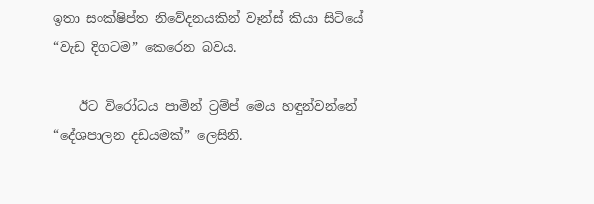ඉතා සංක්ෂිප්ත නිවේදනයකින් වෑන්ස් කියා සිටියේ “වැඩ දිගටම” කෙරෙන බවය.

    ඊට විරෝධය පාමින් ට්‍රම්ප් මෙය හඳුන්වන්නේ “දේශපාලන දඩයමක්” ලෙසිනි.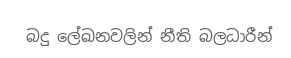බදු ලේඛනවලින් නීති බලධාරීන්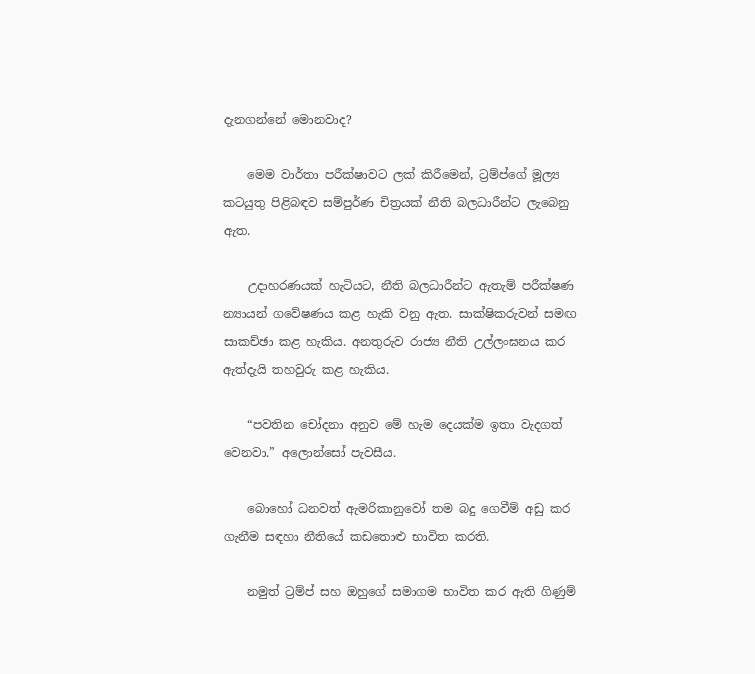දැනගන්නේ මොනවාද?

    මෙම වාර්තා පරීක්ෂාවට ලක් කිරීමෙන්, ට්‍රම්ප්ගේ මූල්‍ය කටයුතු පිළිබඳව සම්පුර්ණ චිත්‍රයක් නීති බලධාරීන්ට ලැබෙනු ඇත.

    උදාහරණයක් හැටියට, නීති බලධාරීන්ට ඇතැම් පරීක්ෂණ න්‍යායන් ගවේෂණය කළ හැකි වනු ඇත. සාක්ෂිකරුවන් සමඟ සාකච්ඡා කළ හැකිය. අනතුරුව රාජ්‍ය නීති උල්ලංඝනය කර ඇත්දැයි තහවුරු කළ හැකිය.

    “පවතින චෝදනා අනුව මේ හැම දෙයක්ම ඉතා වැදගත් වෙනවා.” අලොන්සෝ පැවසීය.

    බොහෝ ධනවත් ඇමරිකානුවෝ තම බදු ගෙවීම් අඩු කර ගැනීම සඳහා නීතියේ කඩතොළු භාවිත කරති.

    නමුත් ට්‍රම්ප් සහ ඔහුගේ සමාගම භාවිත කර ඇති ගිණුම්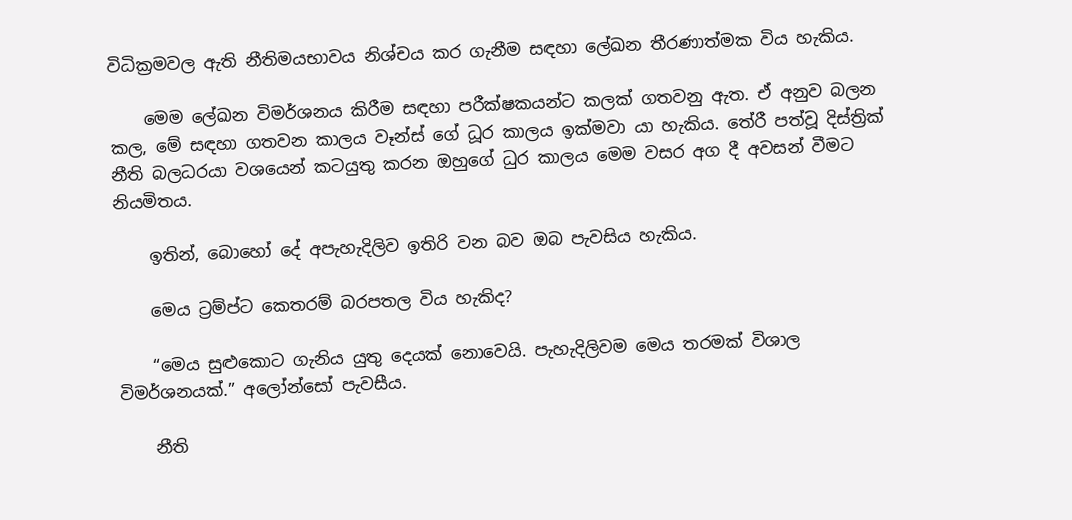විධික්‍රමවල ඇති නීතිමයභාවය නිශ්චය කර ගැනීම සඳහා ලේඛන තීරණාත්මක විය හැකිය.

    මෙම ලේඛන විමර්ශනය කිරීම සඳහා පරීක්ෂකයන්ට කලක් ගතවනු ඇත. ඒ අනුව බලන කල, මේ සඳහා ගතවන කාලය වෑන්ස් ගේ ධූර කාලය ඉක්මවා යා හැකිය. තේරී පත්වූ දිස්ත්‍රික් නීති බලධරයා වශයෙන් කටයුතු කරන ඔහුගේ ධුර කාලය මෙම වසර අග දී අවසන් වීමට නියමිතය.

    ඉතින්, බොහෝ දේ අපැහැදිලිව ඉතිරි වන බව ඔබ පැවසිය හැකිය.

    මෙය ට්‍රම්ප්ට කෙතරම් බරපතල විය හැකිද?

    “මෙය සුළුකොට ගැනිය යුතු දෙයක් නොවෙයි. පැහැදිලිවම මෙය තරමක් විශාල විමර්ශනයක්.” අලෝන්සෝ පැවසීය.

    නීති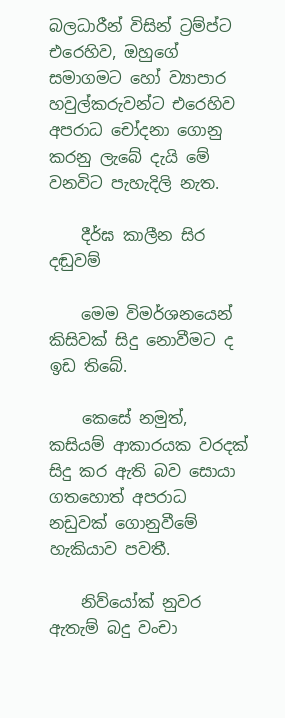බලධාරීන් විසින් ට්‍රම්ප්ට එරෙහිව, ඔහුගේ සමාගමට හෝ ව්‍යාපාර හවුල්කරුවන්ට එරෙහිව අපරාධ චෝදනා ගොනු කරනු ලැබේ දැයි මේ වනවිට පැහැදිලි නැත.

    දීර්ඝ කාලීන සිර දඬුවම්

    මෙම විමර්ශනයෙන් කිසිවක් සිදු නොවීමට ද ඉඩ තිබේ.

    කෙසේ නමුත්, කසියම් ආකාරයක වරදක් සිදු කර ඇති බව සොයා ගතහොත් අපරාධ නඩුවක් ගොනුවීමේ හැකියාව පවතී.

    නිව්යෝක් නුවර ඇතැම් බදු වංචා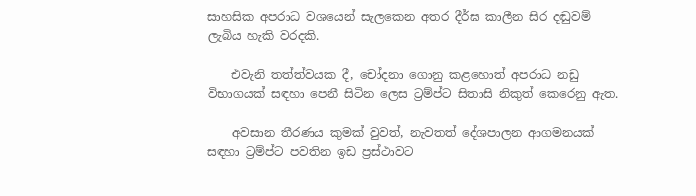සාහසික අපරාධ වශයෙන් සැලකෙන අතර දීර්ඝ කාලීන සිර දඬුවම් ලැබිය හැකි වරදකි.

    එවැනි තත්ත්වයක දී, චෝදනා ගොනු කළහොත් අපරාධ නඩු විභාගයක් සඳහා පෙනී සිටින ලෙස ට්‍රම්ප්ට සිතාසි නිකුත් කෙරෙනු ඇත.

    අවසාන තීරණය කුමක් වුවත්, නැවතත් දේශපාලන ආගමනයක් සඳහා ට්‍රම්ප්ට පවතින ඉඩ ප්‍රස්ථාවට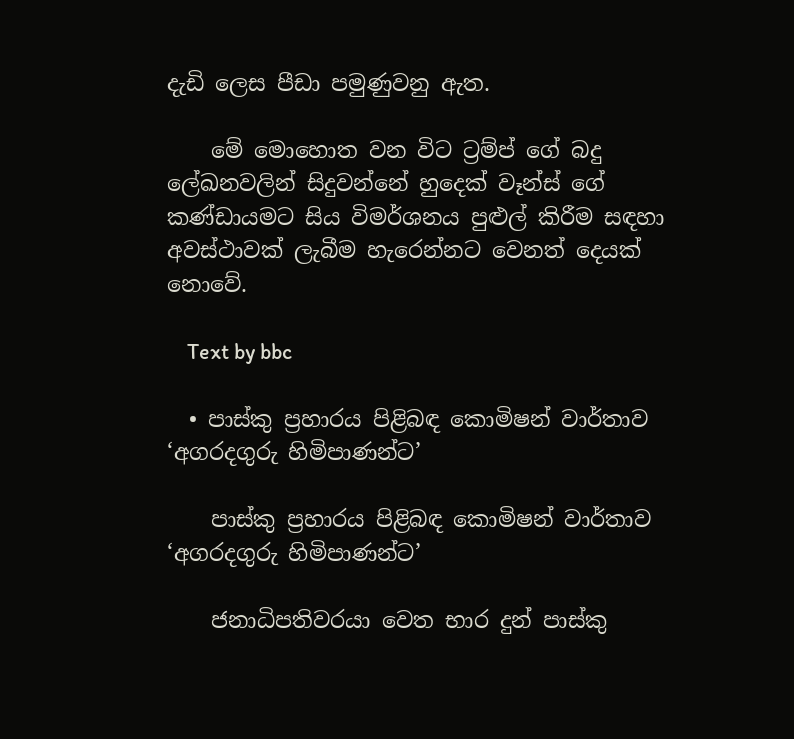දැඩි ලෙස පීඩා පමුණුවනු ඇත.

    මේ මොහොත වන විට ට්‍රම්ප් ගේ බදු ලේඛනවලින් සිදුවන්නේ හුදෙක් වෑන්ස් ගේ කණ්ඩායමට සිය විමර්ශනය පුළුල් කිරීම සඳහා අවස්ථාවක් ලැබීම හැරෙන්නට වෙනත් දෙයක් නොවේ.

    Text by bbc

  • පාස්කු ප්‍රහාරය පිළිබඳ කොමිෂන් වාර්තාව ‘අගරදගුරු හිමිපාණන්ට’

    පාස්කු ප්‍රහාරය පිළිබඳ කොමිෂන් වාර්තාව ‘අගරදගුරු හිමිපාණන්ට’

    ජනාධිපතිවරයා වෙත භාර දුන් පාස්කු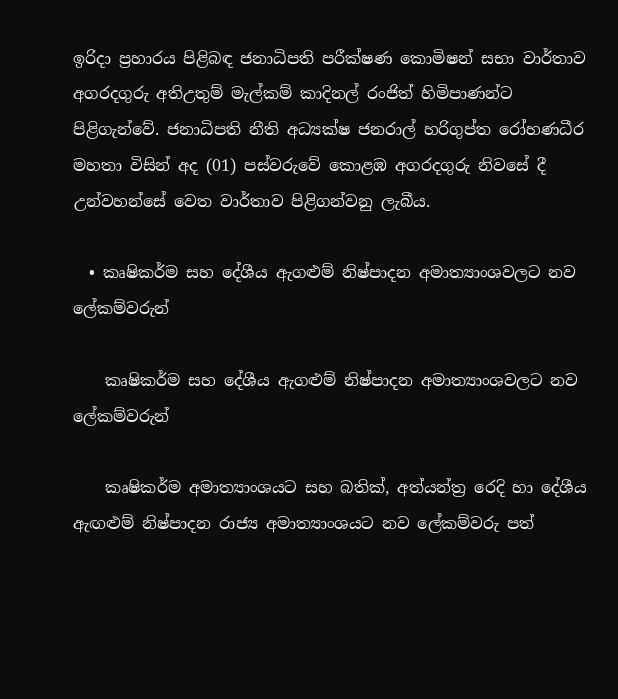ඉරිදා ප්‍රහාරය පිළිබඳ ජනාධිපති පරීක්ෂණ කොමිෂන් සභා වාර්තාව අගරදගුරු අතිඋතුම් මැල්කම් කාදිනල් රංජිත් හිමිපාණන්ට පිළිගැන්වේ. ජනාධිපති නීති අධ්‍යක්ෂ ජනරාල් හරිගුප්ත රෝහණධීර මහතා විසින් අද (01) පස්වරුවේ කොළඹ අගරදගුරු නිවසේ දී උන්වහන්සේ වෙත වාර්තාව පිළිගන්වනු ලැබීය.

  • කෘෂිකර්ම සහ දේශීය ඇගළුම් නිෂ්පාදන අමාත්‍යාංශවලට නව ලේකම්වරුන්

    කෘෂිකර්ම සහ දේශීය ඇගළුම් නිෂ්පාදන අමාත්‍යාංශවලට නව ලේකම්වරුන්

    කෘෂිකර්ම අමාත්‍යාංශයට සහ බතික්, අත්යන්ත්‍ර රෙදි හා දේශීය ඇඟළුම් නිෂ්පාදන රාජ්‍ය අමාත්‍යාංශයට නව ලේකම්වරු පත්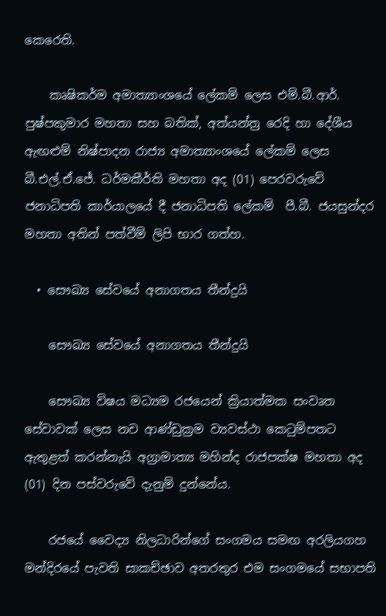කෙරෙති.

    කෘෂිකර්ම අමාත්‍යාංශයේ ලේකම් ලෙස එම්.බී.ආර්. පුෂ්පකුමාර මහතා සහ බතික්, අත්යන්ත්‍ර රෙදි හා දේශීය ඇඟළුම් නිෂ්පාදන රාජ්‍ය අමාත්‍යාංශයේ ලේකම් ලෙස බී.එල්.ඒ.ජේ. ධර්මකීර්ති මහතා අද (01) පෙරවරුවේ ජනාධිපති කාර්යාලයේ දී ජනාධිපති ලේකම්  පී.බී. ජයසුන්දර මහතා අතින් පත්වීම් ලිපි භාර ගත්හ.

  • සෞඛ්‍ය සේවයේ අනාගතය තීන්දුයි

    සෞඛ්‍ය සේවයේ අනාගතය තීන්දුයි

    සෞඛ්‍ය විෂය මධ්‍යම රජයෙන් ක්‍රියාත්මක සංවෘත සේවාවක් ලෙස නව ආණ්ඩුක්‍රම ව්‍යවස්ථා කෙටුම්පතට ඇතුළත් කරන්නැයි අග්‍රාමාත්‍ය මහින්ද රාජපක්ෂ මහතා අද (01) දින පස්වරුවේ දැනුම් දුන්නේය.

    රජයේ වෛද්‍ය නිලධාරින්ගේ සංගමය සමඟ අරලියගහ මන්දිරයේ පැවති සාකච්ඡාව අතරතුර එම සංගමයේ සභාපති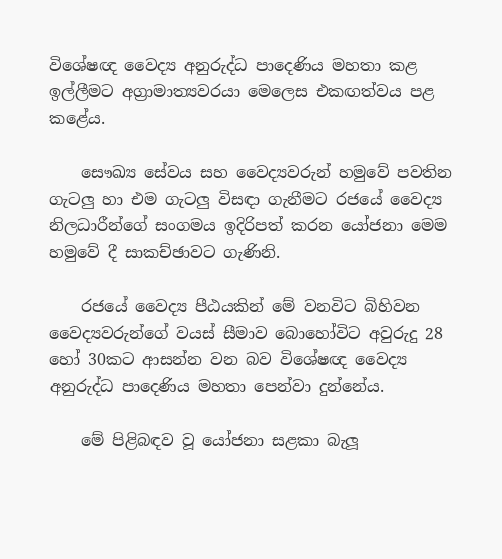විශේෂඥ වෛද්‍ය අනුරුද්ධ පාදෙණිය මහතා කළ ඉල්ලීමට අග්‍රාමාත්‍යවරයා මෙලෙස එකඟත්වය පළ කළේය.

    සෞඛ්‍ය සේවය සහ වෛද්‍යවරුන් හමුවේ පවතින ගැටලු හා එම ගැටලු විසඳා ගැනීමට රජයේ වෛද්‍ය නිලධාරීන්ගේ සංගමය ඉදිරිපත් කරන යෝජනා මෙම හමුවේ දී සාකච්ඡාවට ගැණිනි.

    රජයේ වෛද්‍ය පීඨයකින් මේ වනවිට බිහිවන වෛද්‍යවරුන්ගේ වයස් සීමාව බොහෝවිට අවුරුදු 28 හෝ 30කට ආසන්න වන බව විශේෂඥ වෛද්‍ය අනුරුද්ධ පාදෙණිය මහතා පෙන්වා දුන්නේය.

    මේ පිළිබඳව වූ යෝජනා සළකා බැලූ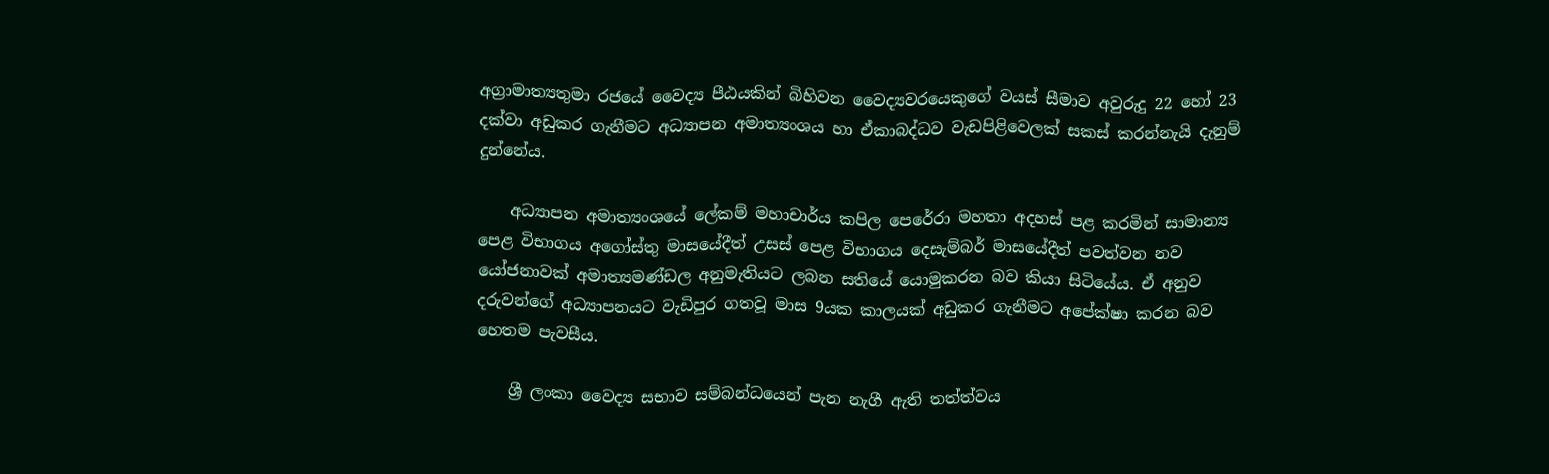අග්‍රාමාත්‍යතුමා රජයේ වෛද්‍ය පීඨයකින් බිහිවන වෛද්‍යවරයෙකුගේ වයස් සීමාව අවුරුදු 22 හෝ 23 දක්වා අඩුකර ගැනීමට අධ්‍යාපන අමාත්‍යංශය හා ඒකාබද්ධව වැඩපිළිවෙලක් සකස් කරන්නැයි දැනුම් දුන්නේය.

    අධ්‍යාපන අමාත්‍යංශයේ ලේකම් මහාචාර්ය කපිල පෙරේරා මහතා අදහස් පළ කරමින් සාමාන්‍ය පෙළ විභාගය අගෝස්තු මාසයේදීත් උසස් පෙළ විභාගය දෙසැම්බර් මාසයේදීත් පවත්වන නව යෝජනාවක් අමාත්‍යමණ්ඩල අනුමැතියට ලබන සතියේ යොමුකරන බව කියා සිටියේය. ඒ අනුව දරුවන්ගේ අධ්‍යාපනයට වැඩිපුර ගතවූ මාස 9යක කාලයක් අඩුකර ගැනීමට අපේක්ෂා කරන බව හෙතම පැවසීය.

    ශ්‍රී ලංකා වෛද්‍ය සභාව සම්බන්ධයෙන් පැන නැගී ඇති තත්ත්වය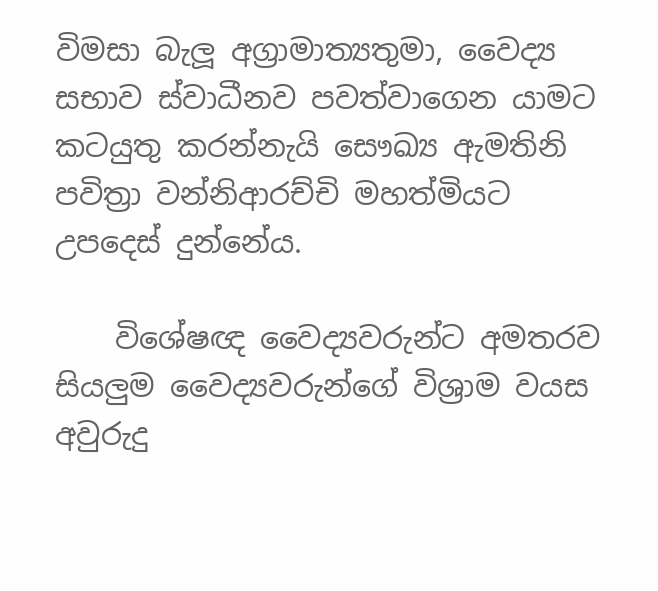විමසා බැලූ අග්‍රාමාත්‍යතුමා, වෛද්‍ය සභාව ස්වාධීනව පවත්වාගෙන යාමට කටයුතු කරන්නැයි සෞඛ්‍ය ඇමතිනි පවිත්‍රා වන්නිආරච්චි මහත්මියට උපදෙස් දුන්නේය.

    විශේෂඥ වෛද්‍යවරුන්ට අමතරව සියලුම වෛද්‍යවරුන්ගේ විශ්‍රාම වයස අවුරුදු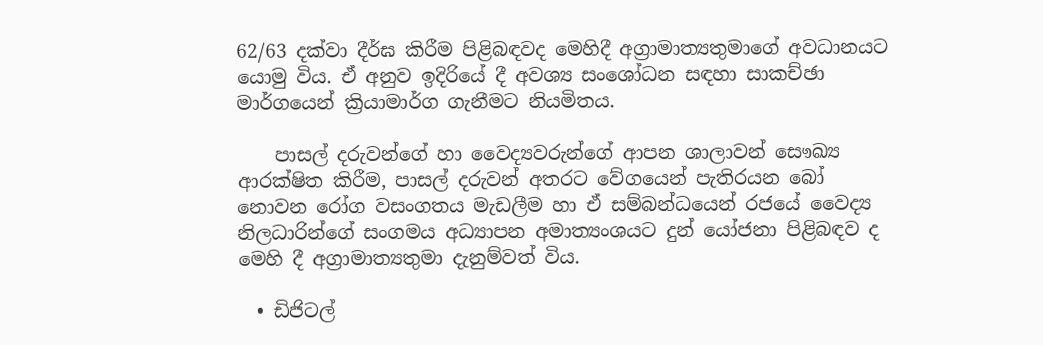62/63 දක්වා දීර්ඝ කිරීම පිළිබඳවද මෙහිදී අග්‍රාමාත්‍යතුමාගේ අවධානයට යොමු විය. ඒ අනුව ඉදිරියේ දී අවශ්‍ය සංශෝධන සඳහා සාකච්ඡා මාර්ගයෙන් ක්‍රියාමාර්ග ගැනීමට නියමිතය.

    පාසල් දරුවන්ගේ හා වෛද්‍යවරුන්ගේ ආපන ශාලාවන් සෞඛ්‍ය ආරක්ෂිත කිරීම, පාසල් දරුවන් අතරට වේගයෙන් පැතිරයන බෝ නොවන රෝග වසංගතය මැඩලීම හා ඒ සම්බන්ධයෙන් රජයේ වෛද්‍ය නිලධාරින්ගේ සංගමය අධ්‍යාපන අමාත්‍යංශයට දුන් යෝජනා පිළිබඳව ද මෙහි දී අග්‍රාමාත්‍යතුමා දැනුම්වත් විය.

  • ඩිජිටල්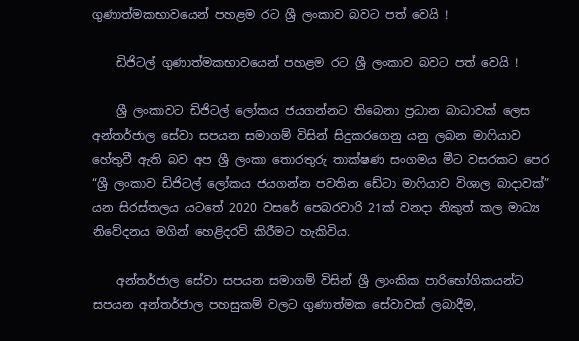ගුණාත්මකභාවයෙන් පහළම රට ශ්‍රී ලංකාව බවට පත් වෙයි !

    ඩිජිටල් ගුණාත්මකභාවයෙන් පහළම රට ශ්‍රී ලංකාව බවට පත් වෙයි !

    ශ්‍රී ලංකාවට ඩිජිටල් ලෝකය ජයගන්නට තිබෙනා ප්‍රධාන බාධාවක් ලෙස අන්තර්ජාල සේවා සපයන සමාගම් විසින් සිදුකරගෙනු යනු ලබන මාෆියාව හේතුවී ඇති බව අප ශ්‍රී ලංකා තොරතුරු තාක්ෂණ සංගමය මීට වසරකට පෙර “ශ්‍රී ලංකාව ඩිජිටල් ලෝකය ජයගන්න පවතින ඩේටා මාෆියාව විශාල බාදාවක්” යන සිරස්තලය යටතේ 2020 වසරේ පෙබරවාරි 21ක් වනදා නිකුත් කල මාධ්‍ය නිවේදනය මගින් හෙළිදරව් කිරීමට හැකිවිය.

    අන්තර්ජාල සේවා සපයන සමාගම් විසින් ශ්‍රී ලාංකික පාරිභෝගිකයන්ට සපයන අන්තර්ජාල පහසුකම් වලට ගුණාත්මක සේවාවක් ලබාදීම,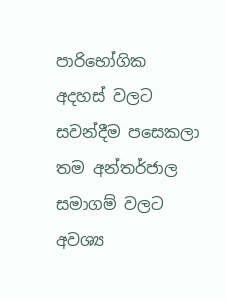පාරිභෝගික අදහස් වලට සවන්දීම පසෙකලා තම අන්තර්ජාල සමාගම් වලට අවශ්‍ය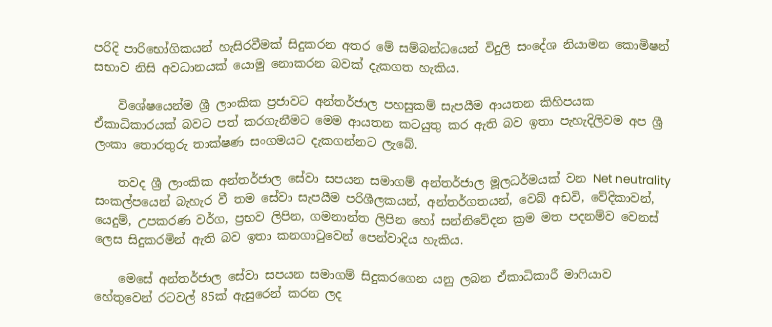පරිදි පාරිභෝගිකයන් හැසිරවීමක් සිදුකරන අතර මේ සම්බන්ධයෙන් විදුලි සංදේශ නියාමන කොමිෂන් සභාව නිසි අවධානයක් යොමු නොකරන බවක් දැකගත හැකිය.

    විශේෂයෙන්ම ශ්‍රී ලාංකික ප්‍රජාවට අන්තර්ජාල පහසුකම් සැපයීම ආයතන කිහිපයක ඒකාධිකාරයක් බවට පත් කරගැනීමට මෙම ආයතන කටයුතු කර ඇති බව ඉතා පැහැදිලිවම අප ශ්‍රී ලංකා තොරතුරු තාක්ෂණ සංගමයට දැකගන්නට ලැබේ.

    තවද ශ්‍රී ලාංකික අන්තර්ජාල සේවා සපයන සමාගම් අන්තර්ජාල මූලධර්මයක් වන Net neutrality සංකල්පයෙන් බැහැර වී තම සේවා සැපයීම පරිශීලකයන්, අන්තර්ගතයන්, වෙබ් අඩවි, වේදිකාවන්, යෙදුම්, උපකරණ වර්ග, ප්‍රභව ලිපින, ගමනාන්ත ලිපින හෝ සන්නිවේදන ක්‍රම මත පදනම්ව වෙනස් ලෙස සිදුකරමින් ඇති බව ඉතා කනගාටුවෙන් පෙන්වාදිය හැකිය.

    මෙසේ අන්තර්ජාල සේවා සපයන සමාගම් සිදුකරගෙන යනු ලබන ඒකාධිකාරී මාෆියාව හේතුවෙන් රටවල් 85ක් ඇසුරෙන් කරන ලද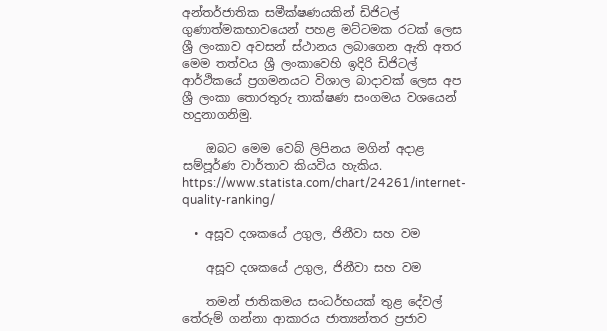අන්තර්ජාතික සමීක්ෂණයකින් ඩිජිටල් ගුණාත්මකභාවයෙන් පහළ මට්ටමක රටක් ලෙස ශ්‍රී ලංකාව අවසන් ස්ථානය ලබාගෙන ඇති අතර මෙම තත්වය ශ්‍රී ලංකාවෙහි ඉදිරි ඩිජිටල් ආර්ථිකයේ ප්‍රගමනයට විශාල බාදාවක් ලෙස අප ශ්‍රී ලංකා තොරතුරු තාක්ෂණ සංගමය වශයෙන් හදුනාගනිමු.

    ඔබට මෙම වෙබ් ලිපිනය මගින් අදාළ සම්පූර්ණ වාර්තාව කියවිය හැකිය. https://www.statista.com/chart/24261/internet-quality-ranking/

  • අසූව දශකයේ උගුල, ජිනීවා සහ වම

    අසූව දශකයේ උගුල, ජිනීවා සහ වම

    තමන් ජාතිකමය සංධර්භයක් තුළ දේවල් තේරුම් ගන්නා ආකාරය ජාත්‍යන්තර ප්‍රජාව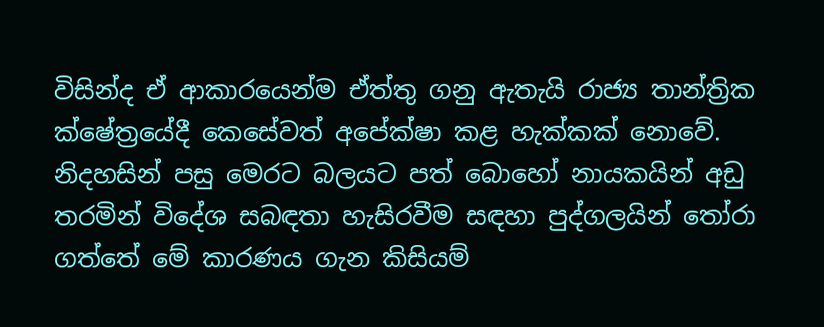විසින්ද ඒ ආකාරයෙන්ම ඒත්තු ගනු ඇතැයි රාජ්‍ය තාන්ත්‍රික ක්ෂේත්‍රයේදී කෙසේවත් අපේක්ෂා කළ හැක්කක් නොවේ. නිදහසින් පසු මෙරට බලයට පත් බොහෝ නායකයින් අඩු තරමින් විදේශ සබඳතා හැසිරවීම සඳහා පුද්ගලයින් තෝරා ගත්තේ මේ කාරණය ගැන කිසියම්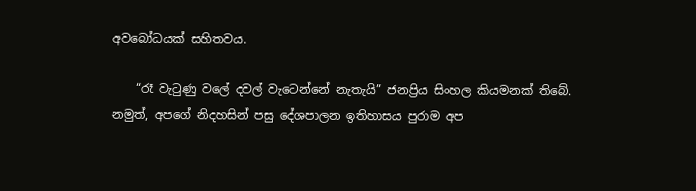අවබෝධයක් සහිතවය.

    “රෑ වැටුණු වලේ දවල් වැටෙන්නේ නැතැයි” ජනප්‍රිය සිංහල කියමනක් තිබේ. නමුත්, අපගේ නිදහසින් පසු දේශපාලන ඉතිහාසය පුරාම අප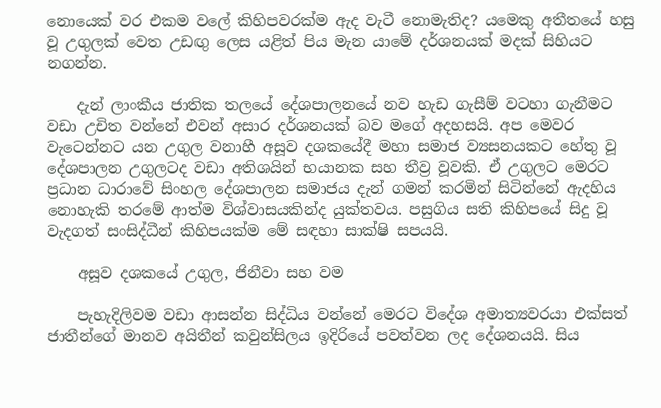නොයෙක් වර එකම වලේ කිහිපවරක්ම ඇද වැටී නොමැතිද? යමෙකු අතීතයේ හසු වූ උගුලක් වෙත උඩඟු ලෙස යළිත් පිය මැන යාමේ දර්ශනයක් මදක් සිහියට නගන්න.

    දැන් ලාංකීය ජාතික තලයේ දේශපාලනයේ නව හැඩ ගැසීම් වටහා ගැනීමට වඩා උචිත වන්නේ එවන් අසාර දර්ශනයක් බව මගේ අදහසයි. අප මෙවර වැටෙන්නට යන උගුල වනාහී අසූව දශකයේදී මහා සමාජ ව්‍යසනයකට හේතු වූ දේශපාලන උගුලටද වඩා අතිශයින් භයානක සහ තීව්‍ර වූවකි. ඒ උගුලට මෙරට ප්‍රධාන ධාරාවේ සිංහල දේශපාලන සමාජය දැන් ගමන් කරමින් සිටින්නේ ඇදහිය නොහැකි තරමේ ආත්ම විශ්වාසයකින්ද යුක්තවය. පසුගිය සති කිහිපයේ සිදු වූ වැදගත් සංසිද්ධීන් කිහිපයක්ම මේ සඳහා සාක්ෂි සපයයි.

    අසූව දශකයේ උගුල, ජිනීවා සහ වම

    පැහැදිලිවම වඩා ආසන්න සිද්ධිය වන්නේ මෙරට විදේශ අමාත්‍යවරයා එක්සත් ජාතීන්ගේ මානව අයිතීන් කවුන්සිලය ඉදිරියේ පවත්වන ලද දේශනයයි. සිය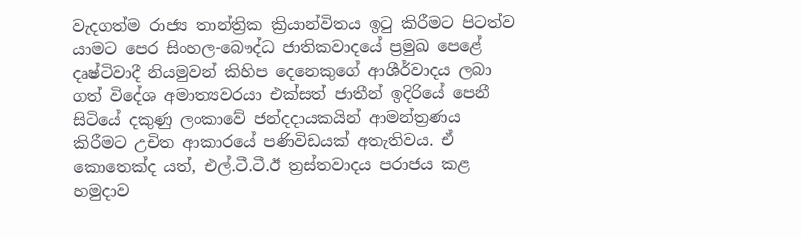වැදගත්ම රාජ්‍ය තාන්ත්‍රික ක්‍රියාන්විතය ඉටු කිරීමට පිටත්ව යාමට පෙර සිංහල-බෞද්ධ ජාතිකවාදයේ ප්‍රමුඛ පෙළේ දෘෂ්ටිවාදී නියමුවන් කිහිප දෙනෙකුගේ ආශීර්වාදය ලබා ගත් විදේශ අමාත්‍යවරයා එක්සත් ජාතීන් ඉදිරියේ පෙනී සිටියේ දකුණු ලංකාවේ ජන්දදායකයින් ආමන්ත්‍රණය කිරීමට උචිත ආකාරයේ පණිවිඩයක් අතැතිවය. ඒ කොතෙක්ද යත්, එල්.ටී.ටී.ඊ ත්‍රස්තවාදය පරාජය කළ හමුදාව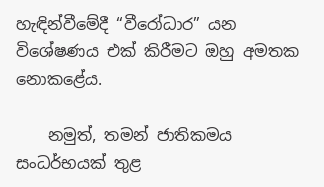හැඳින්වීමේදී “වීරෝධාර” යන විශේෂණය එක් කිරීමට ඔහු අමතක නොකළේය.

    නමුත්, තමන් ජාතිකමය සංධර්භයක් තුළ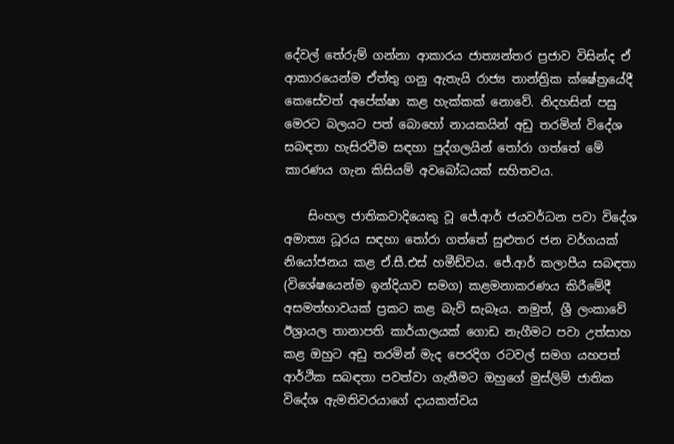දේවල් තේරුම් ගන්නා ආකාරය ජාත්‍යන්තර ප්‍රජාව විසින්ද ඒ ආකාරයෙන්ම ඒත්තු ගනු ඇතැයි රාජ්‍ය තාන්ත්‍රික ක්ෂේත්‍රයේදී කෙසේවත් අපේක්ෂා කළ හැක්කක් නොවේ. නිදහසින් පසු මෙරට බලයට පත් බොහෝ නායකයින් අඩු තරමින් විදේශ සබඳතා හැසිරවීම සඳහා පුද්ගලයින් තෝරා ගත්තේ මේ කාරණය ගැන කිසියම් අවබෝධයක් සහිතවය.

    සිංහල ජාතිකවාදියෙකු වූ ජේ.ආර් ජයවර්ධන පවා විදේශ අමාත්‍ය ධූරය සඳහා තෝරා ගත්තේ සුළුතර ජන වර්ගයක් නියෝජනය කළ ඒ.සී.එස් හමීඩ්වය. ජේ.ආර් කලාපීය සබඳතා (විශේෂයෙන්ම ඉන්දියාව සමග) කළමනාකරණය කිරීමේදී අසමත්භාවයක් ප්‍රකට කළ බැව් සැබෑය. නමුත්, ශ්‍රී ලංකාවේ ඊශ්‍රායල තානාපති කාර්යාලයක් ගොඩ නැගීමට පවා උත්සාහ කළ ඔහුට අඩු තරමින් මැද පෙරදිග රටවල් සමග යහපත් ආර්ථික සබඳතා පවත්වා ගැනීමට ඔහුගේ මුස්ලිම් ජාතික විදේශ ඇමතිවරයාගේ දායකත්වය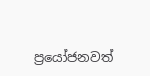ප්‍රයෝජනවත්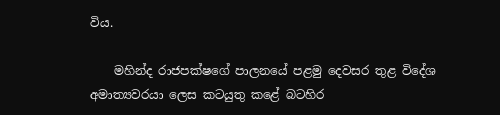විය.

    මහින්ද රාජපක්ෂගේ පාලනයේ පළමු දෙවසර තුළ විදේශ අමාත්‍යවරයා ලෙස කටයුතු කළේ බටහිර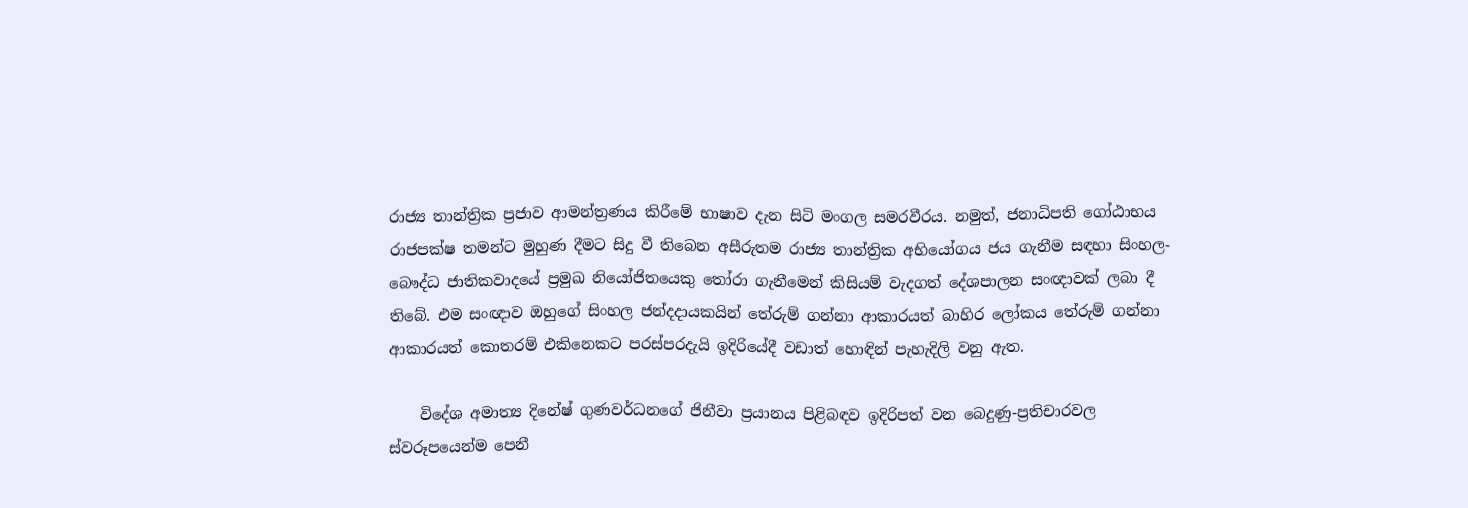රාජ්‍ය තාන්ත්‍රික ප්‍රජාව ආමන්ත්‍රණය කිරීමේ භාෂාව දැන සිටි මංගල සමරවීරය. නමුත්, ජනාධිපති ගෝඨාභය රාජපක්ෂ තමන්ට මුහුණ දීමට සිදු වී තිබෙන අසීරුතම රාජ්‍ය තාන්ත්‍රික අභියෝගය ජය ගැනීම සඳහා සිංහල-බෞද්ධ ජාතිකවාදයේ ප්‍රමුඛ නියෝජිතයෙකු තෝරා ගැනීමෙන් කිසියම් වැදගත් දේශපාලන සංඥාවක් ලබා දී තිබේ. එම සංඥාව ඔහුගේ සිංහල ජන්දදායකයින් තේරුම් ගන්නා ආකාරයත් බාහිර ලෝකය තේරුම් ගන්නා ආකාරයත් කොතරම් එකිනෙකට පරස්පරදැයි ඉදිරියේදී වඩාත් හොඳින් පැහැදිලි වනු ඇත.

    විදේශ අමාත්‍ය දිනේෂ් ගුණවර්ධනගේ ජිනීවා ප්‍රයානය පිළිබඳව ඉදිරිපත් වන බෙදුණු-ප්‍රතිචාරවල ස්වරූපයෙන්ම පෙනී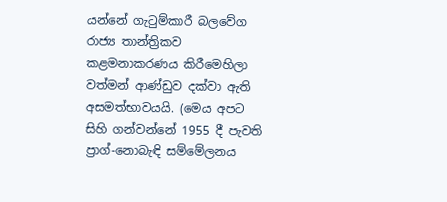යන්නේ ගැටුම්කාරී බලවේග රාජ්‍ය තාන්ත්‍රිකව කළමනාකරණය කිරීමෙහිලා වත්මන් ආණ්ඩුව දක්වා ඇති අසමත්භාවයයි. (මෙය අපට සිහි ගන්වන්නේ 1955 දී පැවති ප්‍රාග්-නොබැඳි සම්මේලනය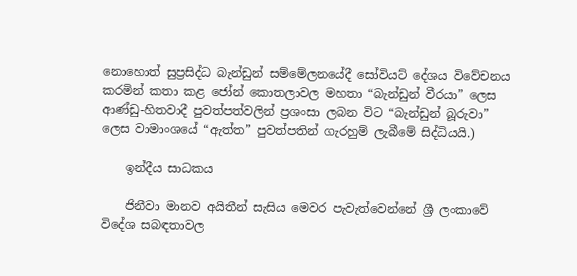නොහොත් සුප්‍රසිද්ධ බැන්ඩුන් සම්මේලනයේදී සෝවියට් දේශය විවේචනය කරමින් කතා කළ ජෝන් කොතලාවල මහතා “බැන්ඩුන් වීරයා” ලෙස ආණ්ඩු-හිතවාදී පුවත්පත්වලින් ප්‍රශංසා ලබන විට “බැන්ඩුන් බූරුවා” ලෙස වාමාංශයේ “ඇත්ත” පුවත්පතින් ගැරහුම් ලැබීමේ සිද්ධියයි.)

    ඉන්දීය සාධකය

    ජිනීවා මානව අයිතීන් සැසිය මෙවර පැවැත්වෙන්නේ ශ්‍රී ලංකාවේ විදේශ සබඳතාවල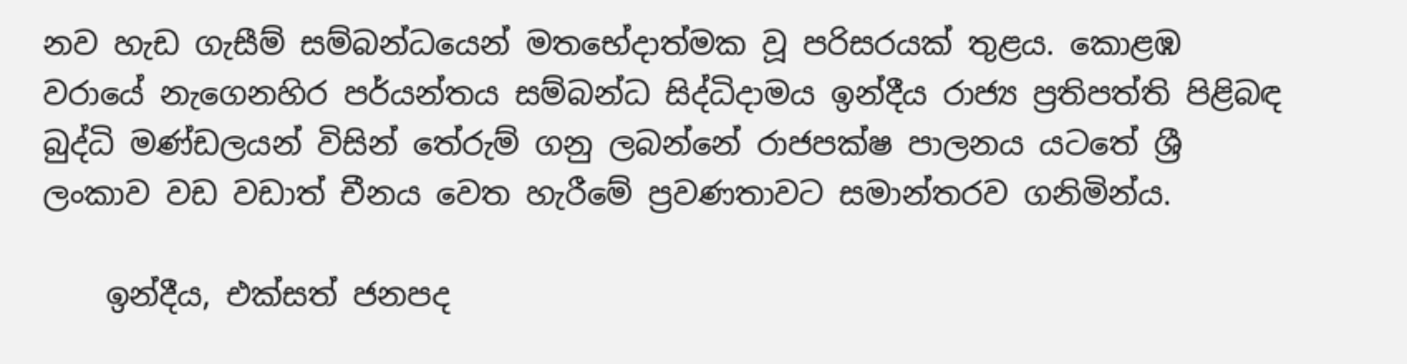නව හැඩ ගැසීම් සම්බන්ධයෙන් මතභේදාත්මක වූ පරිසරයක් තුළය. කොළඹ වරායේ නැගෙනහිර පර්යන්තය සම්බන්ධ සිද්ධිදාමය ඉන්දීය රාජ්‍ය ප්‍රතිපත්ති පිළිබඳ බුද්ධි මණ්ඩලයන් විසින් තේරුම් ගනු ලබන්නේ රාජපක්ෂ පාලනය යටතේ ශ්‍රී ලංකාව වඩ වඩාත් චීනය වෙත හැරීමේ ප්‍රවණතාවට සමාන්තරව ගනිමින්ය.

    ඉන්දීය, එක්සත් ජනපද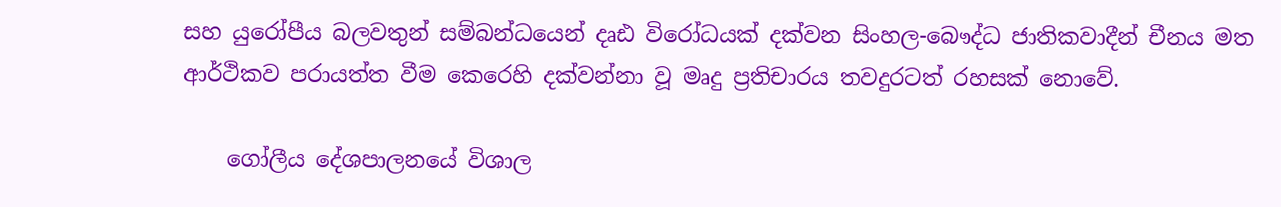සහ යුරෝපීය බලවතුන් සම්බන්ධයෙන් දෘඪ විරෝධයක් දක්වන සිංහල-බෞද්ධ ජාතිකවාදීන් චීනය මත ආර්ථිකව පරායත්ත වීම කෙරෙහි දක්වන්නා වූ මෘදු ප්‍රතිචාරය තවදුරටත් රහසක් නොවේ.

    ගෝලීය දේශපාලනයේ විශාල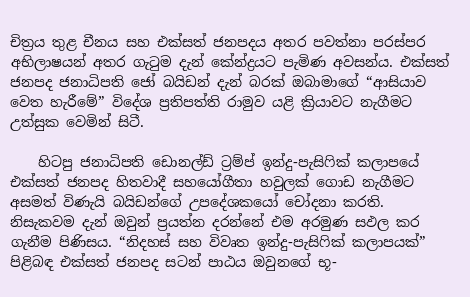චිත්‍රය තුළ චීනය සහ එක්සත් ජනපදය අතර පවත්නා පරස්පර අභිලාෂයන් අතර ගැටුම දැන් කේන්ද්‍රයට පැමිණ අවසන්ය. එක්සත් ජනපද ජනාධිපති ජෝ බයිඩන් දැන් බරක් ඔබාමාගේ “ආසියාව වෙත හැරීමේ” විදේශ ප්‍රතිපත්ති රාමුව යළි ක්‍රියාවට නැගීමට උත්සුක වෙමින් සිටී.

    හිටපු ජනාධිපති ඩොනල්ඩ් ට්‍රම්ප් ඉන්දු-පැසිෆික් කලාපයේ එක්සත් ජනපද හිතවාදී සහයෝගීතා හවුලක් ගොඩ නැගීමට අසමත් විණැයි බයිඩන්ගේ උපදේශකයෝ චෝදනා කරති. නිසැකවම දැන් ඔවුන් ප්‍රයත්න දරන්නේ එම අරමුණ සඵල කර ගැනීම පිණිසය. “නිදහස් සහ විවෘත ඉන්දු-පැසිෆික් කලාපයක්” පිළිබඳ එක්සත් ජනපද සටන් පාඨය ඔවුනගේ භූ-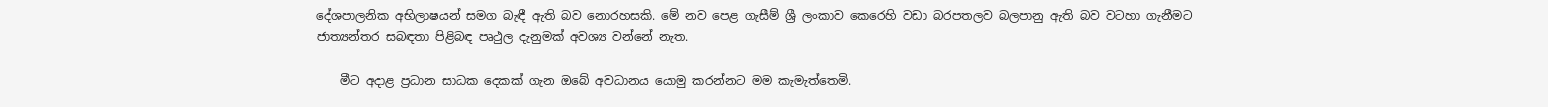දේශපාලනික අභිලාෂයන් සමග බැඳී ඇති බව නොරහසකි. මේ නව පෙළ ගැසීම් ශ්‍රී ලංකාව කෙරෙහි වඩා බරපතලව බලපානු ඇති බව වටහා ගැනීමට ජාත්‍යන්තර සබඳතා පිළිබඳ පෘථුල දැනුමක් අවශ්‍ය වන්නේ නැත.

    මීට අදාළ ප්‍රධාන සාධක දෙකක් ගැන ඔබේ අවධානය යොමු කරන්නට මම කැමැත්තෙමි.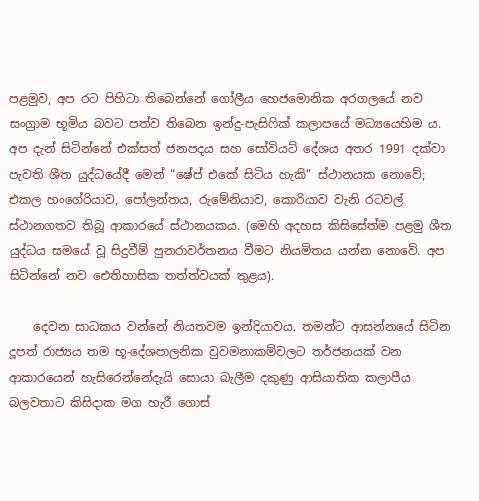පළමුව, අප රට පිහිටා තිබෙන්නේ ගෝලීය හෙජමොනික අරගලයේ නව සංග්‍රාම භූමිය බවට පත්ව තිබෙන ඉන්දු-පැසිෆික් කලාපයේ මධ්‍යයෙහිම ය. අප දැන් සිටින්නේ එක්සත් ජනපදය සහ සෝවියට් දේශය අතර 1991 දක්වා පැවති ශීත යුද්ධයේදී මෙන් “ෂේප් එකේ සිටිය හැකි” ස්ථානයක නොවේ; එකල හංගේරියාව, පෝලන්තය, රුමේනියාව, කොරියාව වැනි රටවල් ස්ථානගතව තිබූ ආකාරයේ ස්ථානයකය. (මෙහි අදහස කිසිසේත්ම පළමු ශීත යුද්ධය සමයේ වූ සිදුවීම් පුනරාවර්තනය වීමට නියමිතය යන්න නොවේ. අප සිටින්නේ නව ඓතිහාසික තත්ත්වයක් තුළය).

    දෙවන සාධකය වන්නේ නියතවම ඉන්දියාවය. තමන්ට ආසන්නයේ සිටින දූපත් රාජ්‍යය තම භූ-දේශපාලනික වුවමනාකම්වලට තර්ජනයක් වන ආකාරයෙන් හැසිරෙන්නේදැයි සොයා බැලීම දකුණු ආසියාතික කලාපීය බලවතාට කිසිදාක මග හැරී ගොස්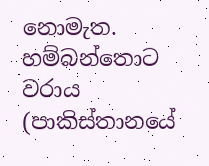නොමැත. හම්බන්තොට වරාය (පාකිස්තානයේ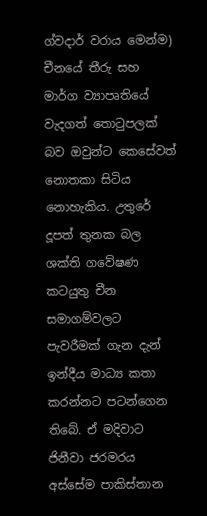ග්වදාර් වරාය මෙන්ම) චීනයේ තීරු සහ මාර්ග ව්‍යාපෘතියේ වැදගත් තොටුපලක් බව ඔවුන්ට කෙසේවත් නොතකා සිටිය නොහැකිය. උතුරේ දූපත් තුනක බල ශක්ති ගවේෂණ කටයුතු චීන සමාගම්වලට පැවරීමක් ගැන දැන් ඉන්දීය මාධ්‍ය කතා කරන්නට පටන්ගෙන තිබේ. ඒ මදිවාට ජිනීවා ජරමරය අස්සේම පාකිස්තාන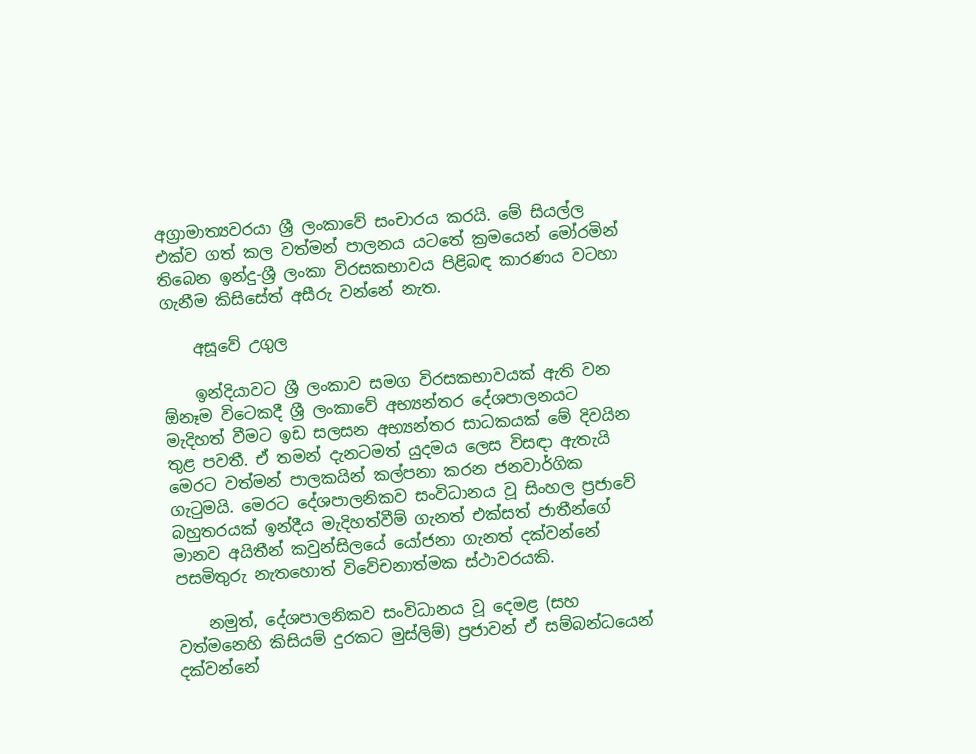අග්‍රාමාත්‍යවරයා ශ්‍රී ලංකාවේ සංචාරය කරයි. මේ සියල්ල එක්ව ගත් කල වත්මන් පාලනය යටතේ ක්‍රමයෙන් මෝරමින් තිබෙන ඉන්දු-ශ්‍රී ලංකා විරසකභාවය පිළිබඳ කාරණය වටහා ගැනීම කිසිසේත් අසීරු වන්නේ නැත.

    අසූවේ උගුල

    ඉන්දියාවට ශ්‍රී ලංකාව සමග විරසකභාවයක් ඇති වන ඕනෑම විටෙකදී ශ්‍රී ලංකාවේ අභ්‍යන්තර දේශපාලනයට මැදිහත් වීමට ඉඩ සලසන අභ්‍යන්තර සාධකයක් මේ දිවයින තුළ පවතී. ඒ තමන් දැනටමත් යුදමය ලෙස විසඳා ඇතැයි මෙරට වත්මන් පාලකයින් කල්පනා කරන ජනවාර්ගික ගැටුමයි. මෙරට දේශපාලනිකව සංවිධානය වූ සිංහල ප්‍රජාවේ බහුතරයක් ඉන්දීය මැදිහත්වීම් ගැනත් එක්සත් ජාතීන්ගේ මානව අයිතීන් කවුන්සිලයේ යෝජනා ගැනත් දක්වන්නේ පසමිතුරු නැතහොත් විවේචනාත්මක ස්ථාවරයකි.

    නමුත්, දේශපාලනිකව සංවිධානය වූ දෙමළ (සහ වත්මනෙහි කිසියම් දුරකට මුස්ලිම්) ප්‍රජාවන් ඒ සම්බන්ධයෙන් දක්වන්නේ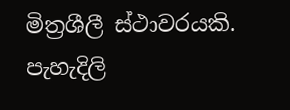මිත්‍රශීලී ස්ථාවරයකි. පැහැදිලි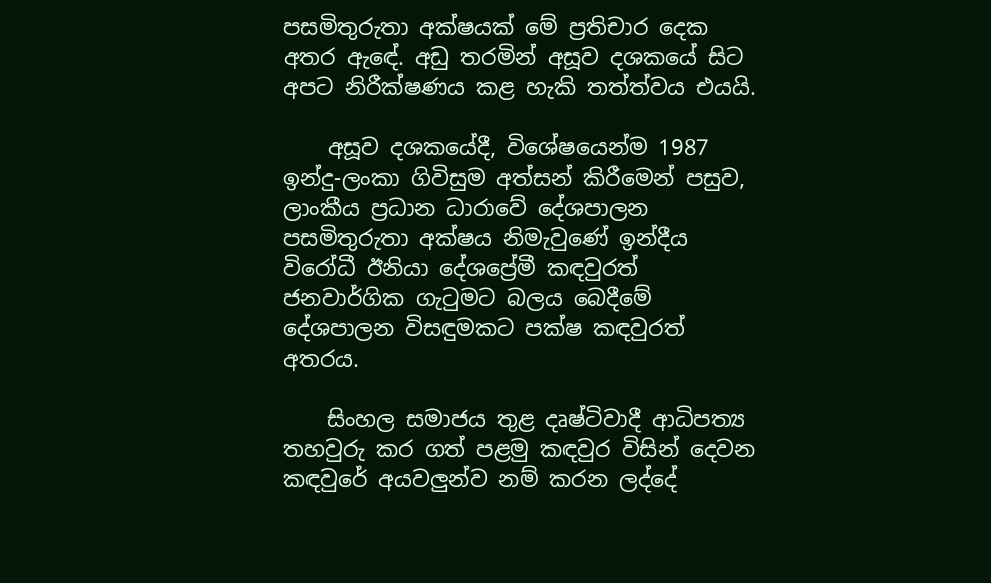පසමිතුරුතා අක්ෂයක් මේ ප්‍රතිචාර දෙක අතර ඇඳේ. අඩු තරමින් අසූව දශකයේ සිට අපට නිරීක්ෂණය කළ හැකි තත්ත්වය එයයි.

    අසූව දශකයේදී, විශේෂයෙන්ම 1987 ඉන්දු-ලංකා ගිවිසුම අත්සන් කිරීමෙන් පසුව, ලාංකීය ප්‍රධාන ධාරාවේ දේශපාලන පසමිතුරුතා අක්ෂය නිමැවුණේ ඉන්දීය විරෝධී ඊනියා දේශප්‍රේමී කඳවුරත් ජනවාර්ගික ගැටුමට බලය බෙදීමේ දේශපාලන විසඳුමකට පක්ෂ කඳවුරත් අතරය.

    සිංහල සමාජය තුළ දෘෂ්ටිවාදී ආධිපත්‍ය තහවුරු කර ගත් පළමු කඳවුර විසින් දෙවන කඳවුරේ අයවලුන්ව නම් කරන ලද්දේ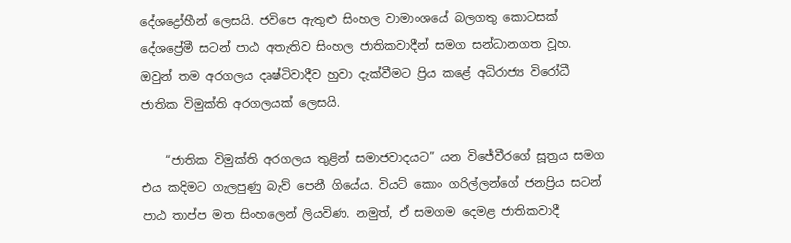දේශද්‍රෝහීන් ලෙසයි. ජවිපෙ ඇතුළු සිංහල වාමාංශයේ බලගතු කොටසක් දේශප්‍රේමී සටන් පාඨ අතැතිව සිංහල ජාතිකවාදීන් සමග සන්ධානගත වූහ. ඔවුන් තම අරගලය දෘෂ්ටිවාදීව හුවා දැක්වීමට ප්‍රිය කළේ අධිරාජ්‍ය විරෝධී ජාතික විමුක්ති අරගලයක් ලෙසයි.

    “ජාතික විමුක්ති අරගලය තුළින් සමාජවාදයට” යන විජේවීරගේ සූත්‍රය සමග එය කදිමට ගැලපුණු බැව් පෙනී ගියේය. වියට් කොං ගරිල්ලන්ගේ ජනප්‍රිය සටන් පාඨ තාප්ප මත සිංහලෙන් ලියවිණ. නමුත්, ඒ සමගම දෙමළ ජාතිකවාදී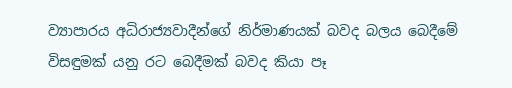ව්‍යාපාරය අධිරාජ්‍යවාදීන්ගේ නිර්මාණයක් බවද බලය බෙදීමේ විසඳුමක් යනු රට බෙදීමක් බවද කියා පෑ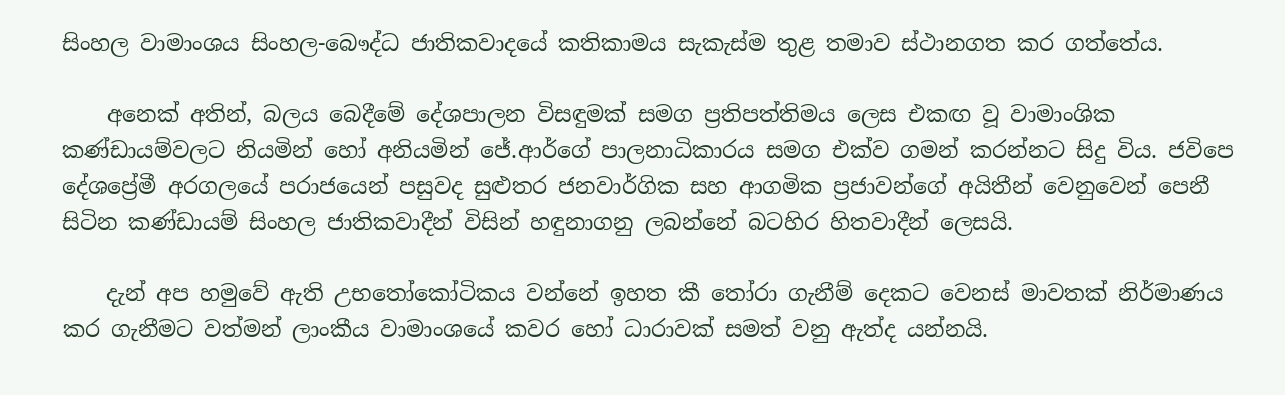සිංහල වාමාංශය සිංහල-බෞද්ධ ජාතිකවාදයේ කතිකාමය සැකැස්ම තුළ තමාව ස්ථානගත කර ගත්තේය.

    අනෙක් අතින්, බලය බෙදීමේ දේශපාලන විසඳුමක් සමග ප්‍රතිපත්තිමය ලෙස එකඟ වූ වාමාංශික කණ්ඩායම්වලට නියමින් හෝ අනියමින් ජේ.ආර්ගේ පාලනාධිකාරය සමග එක්ව ගමන් කරන්නට සිදු විය. ජවිපෙ දේශප්‍රේමී අරගලයේ පරාජයෙන් පසුවද සුළුතර ජනවාර්ගික සහ ආගමික ප්‍රජාවන්ගේ අයිතීන් වෙනුවෙන් පෙනී සිටින කණ්ඩායම් සිංහල ජාතිකවාදීන් විසින් හඳුනාගනු ලබන්නේ බටහිර හිතවාදීන් ලෙසයි.

    දැන් අප හමුවේ ඇති උභතෝකෝටිකය වන්නේ ඉහත කී තෝරා ගැනීම් දෙකට වෙනස් මාවතක් නිර්මාණය කර ගැනීමට වත්මන් ලාංකීය වාමාංශයේ කවර හෝ ධාරාවක් සමත් වනු ඇත්ද යන්නයි.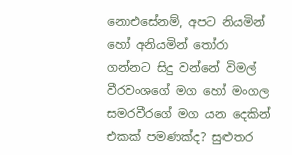නොඑසේනම්, අපට නියමින් හෝ අනියමින් තෝරා ගන්නට සිදු වන්නේ විමල් වීරවංශගේ මග හෝ මංගල සමරවීරගේ මග යන දෙකින් එකක් පමණක්ද? සුළුතර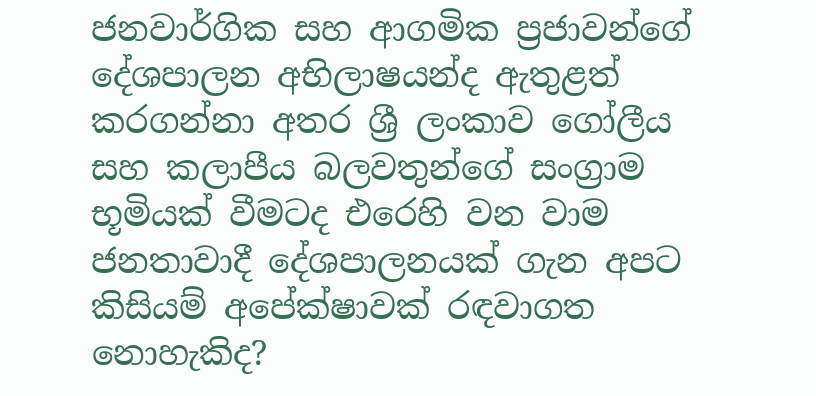ජනවාර්ගික සහ ආගමික ප්‍රජාවන්ගේ දේශපාලන අභිලාෂයන්ද ඇතුළත් කරගන්නා අතර ශ්‍රී ලංකාව ගෝලීය සහ කලාපීය බලවතුන්ගේ සංග්‍රාම භූමියක් වීමටද එරෙහි වන වාම ජනතාවාදී දේශපාලනයක් ගැන අපට කිසියම් අපේක්ෂාවක් රඳවාගත නොහැකිද?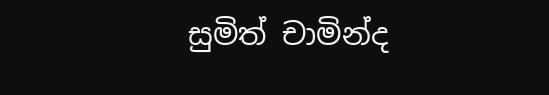සුමිත් චාමින්ද